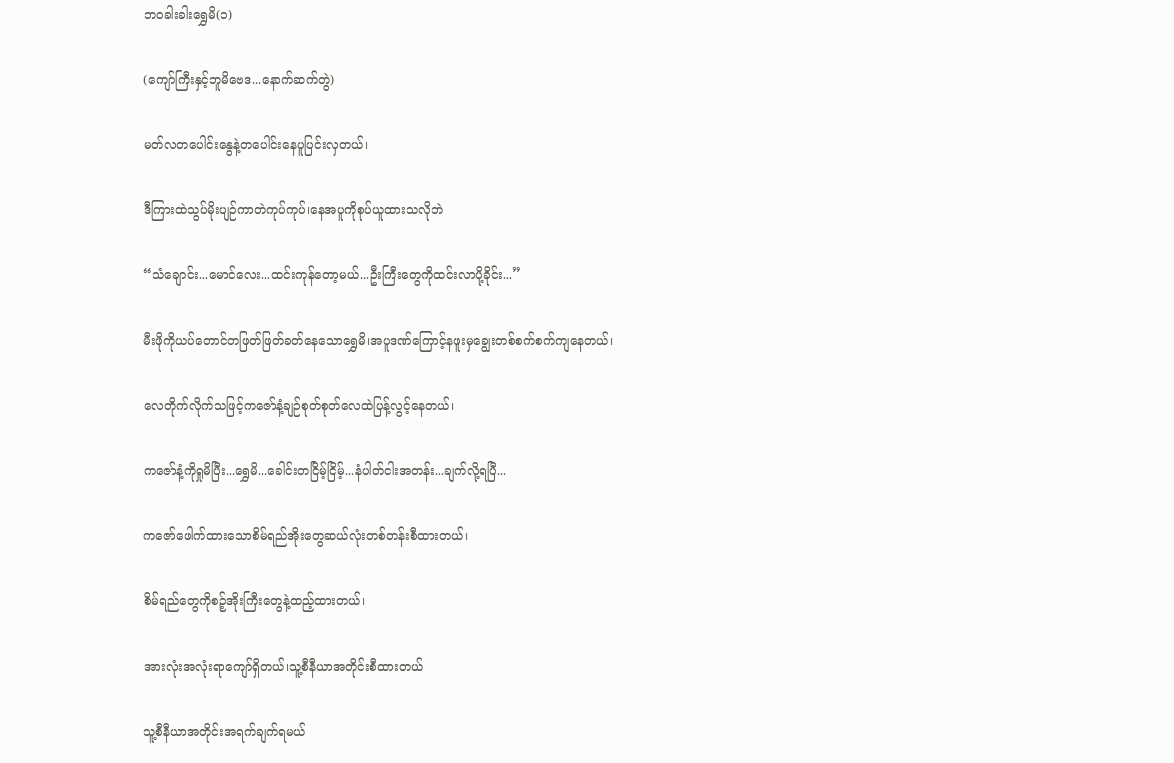ဘဝခါးခါးရွှေမိ(၁)

(ကျော်ကြီးနှင့်ဘူမိဗေဒ...နောက်ဆက်တွဲ)

မတ်လတပေါင်းနွေနဲ့တပေါင်းနေပူပြင်းလှတယ်၊

ဒီကြားထဲသွပ်မိုးပျဉ်ကာတဲကုပ်ကုပ်၊နေအပူကိုစုပ်ယူထားသလိုဘဲ

“သံချောင်း...မောင်လေး...ထင်းကုန်တော့မယ်...ဦးကြီးတွေကိုထင်းလာပို့ခိုင်း...”

မီးဖိုကိုယပ်တောင်တဖြတ်ဖြတ်ခတ်နေသောရွှေမိ၊အပူဒဏ်ကြောင့်နဖူးမှချွေးတစ်စက်စက်ကျနေတယ်၊

လေတိုက်လိုက်သဖြင့်ကဇော်နံ့ချဉ်စုတ်စုတ်လေထဲပြန့်လွင့်နေတယ်၊

ကဇော်နံ့ကိုရှုမိပြီး...ရွှေမိ...ခေါင်းတငြိမ့်ငြိမ့်...နံပါတ်ငါးအတန်း...ချက်လို့ရပြီ...

ကဇော်ဖေါက်ထားသောစိမ်ရည်အိုးတွေဆယ်လုံးတစ်တန်းစီထားတယ်၊

စိမ်ရည်တွေကိုစဉ့်အိုးကြီးတွေနဲ့ထည့်ထားတယ်၊

အားလုံးအလုံးရာကျော်ရှိတယ်၊သူ့စီနီယာအတိုင်းစီထားတယ်

သူ့စီနီယာအတိုင်းအရက်ချက်ရမယ်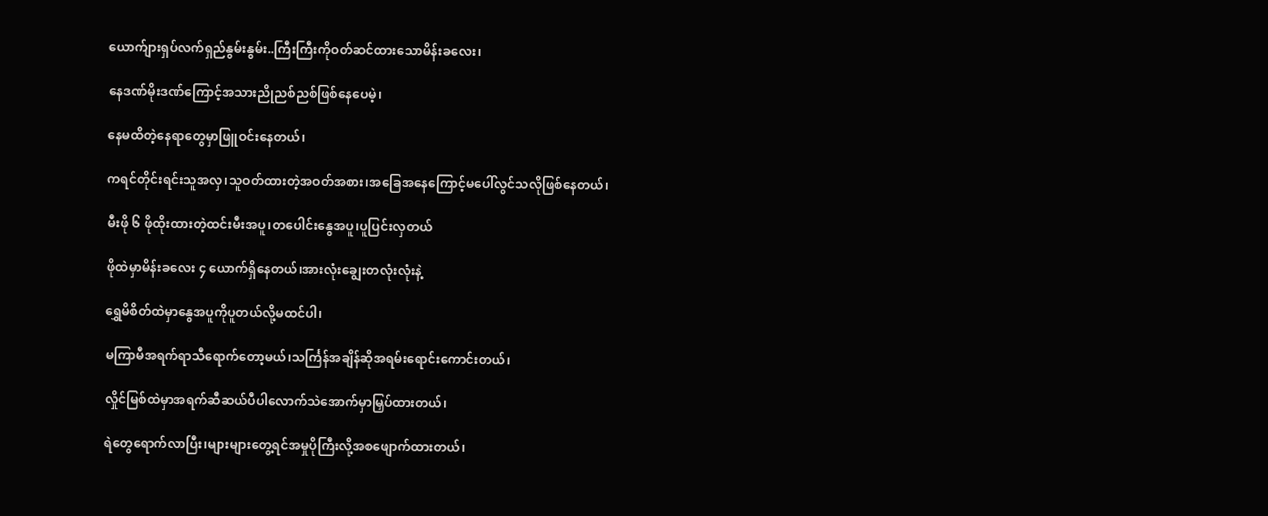ယောက်ျားရှပ်လက်ရှည်နွမ်းနွမ်း..ကြီးကြီးကိုဝတ်ဆင်ထားသောမိန်းခလေး၊

နေဒဏ်မိုးဒဏ်ကြောင့်အသားညိုညစ်ညစ်ဖြစ်နေပေမဲ့၊

နေမထိတဲ့နေရာတွေမှာဖြူဝင်းနေတယ်၊

ကရင်တိုင်းရင်းသူအလှ၊သူဝတ်ထားတဲ့အဝတ်အစား၊အခြေအနေကြောင့်မပေါ်လွင်သလိုဖြစ်နေတယ်၊

မီးဖို ၆ ဖိုထိုးထားတဲ့ထင်းမီးအပူ၊တပေါင်းနွေအပူ၊ပူပြင်းလှတယ်

ဖိုထဲမှာမိန်းခလေး ၄ ယောက်ရှိနေတယ်၊အားလုံးချွေးတလုံးလုံးနဲ့

ရွှေမိစိတ်ထဲမှာနွေအပူကိုပူတယ်လို့မထင်ပါ၊

မကြာမီအရက်ရာသီရောက်တော့မယ်၊သင်္ကြန်အချိန်ဆိုအရမ်းရောင်းကောင်းတယ်၊

လှိုင်မြစ်ထဲမှာအရက်ဆီဆယ်ပီပါလောက်သဲအောက်မှာမြှပ်ထားတယ်၊

ရဲတွေရောက်လာပြီး၊များများတွေ့ရင်အမှုပိုကြီးလို့အစဖျောက်ထားတယ်၊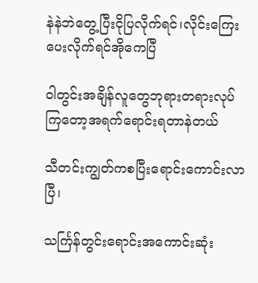နဲနဲဘဲတွေ့ပြီးငိုပြလိုက်ရင်၊လိုင်းကြေးပေးလိုက်ရင်အိုကေပြီ

ဝါတွင်းအချိန်လူတွေဘုရားတရားလုပ်ကြတော့အရက်ရောင်းရတာနဲတယ်

သီတင်းကျွတ်ကစပြီးရောင်းကောင်းလာပြီ၊

သင်္ကြန်တွင်းရောင်းအကောင်းဆုံး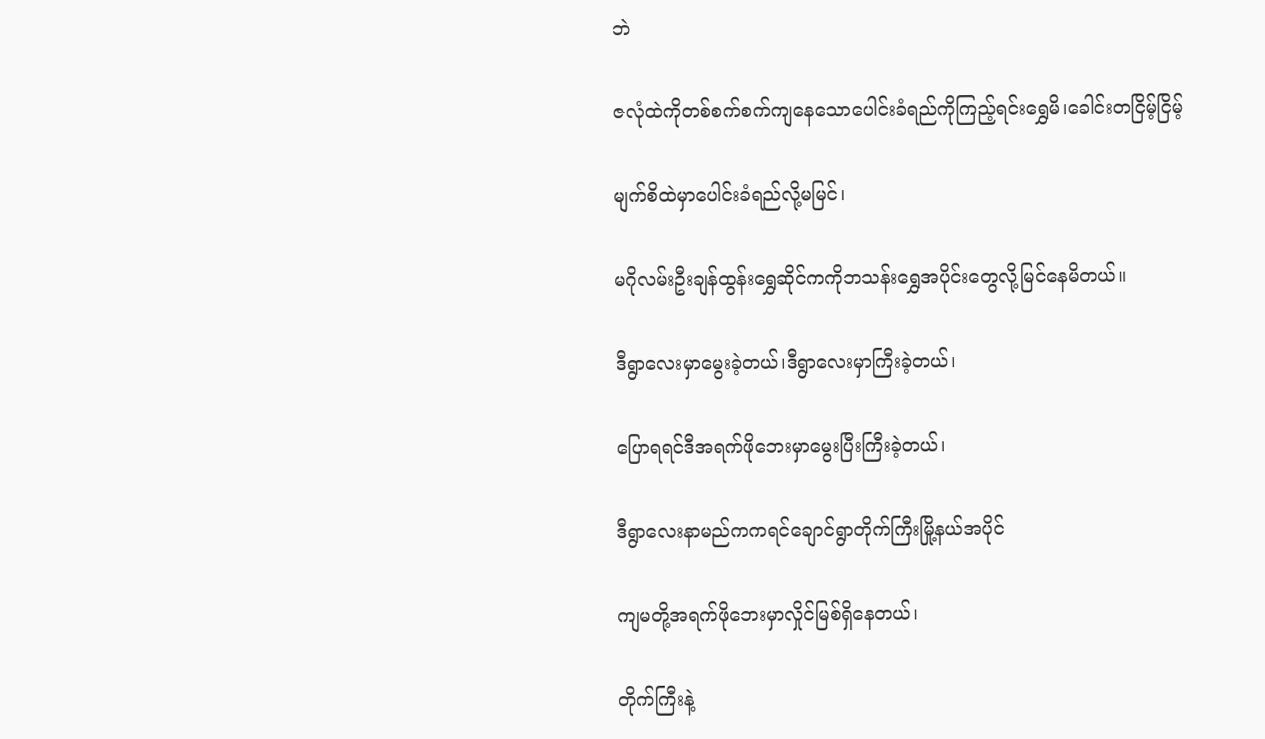ဘဲ

ဇလုံထဲကိုတစ်စက်စက်ကျနေသောပေါင်းခံရည်ကိုကြည့်ရင်းရွှေမိ၊ခေါင်းတငြိမ့်ငြိမ့်

မျက်စိထဲမှာပေါင်းခံရည်လို့မမြင်၊

မဂိုလမ်းဦးချန်ထွန်းရွှေဆိုင်ကကိုဘသန်းရွှေအပိုင်းတွေလို့မြင်နေမိတယ်။

ဒီရွာလေးမှာမွေးခဲ့တယ်၊ဒီရွာလေးမှာကြီးခဲ့တယ်၊

ပြောရရင်ဒီအရက်ဖိုဘေးမှာမွေးပြီးကြီးခဲ့တယ်၊

ဒီရွာလေးနာမည်ကကရင်ချောင်ရွာတိုက်ကြီးမြို့နယ်အပိုင်

ကျမတို့အရက်ဖိုဘေးမှာလှိုင်မြစ်ရှိနေတယ်၊

တိုက်ကြီးနဲ့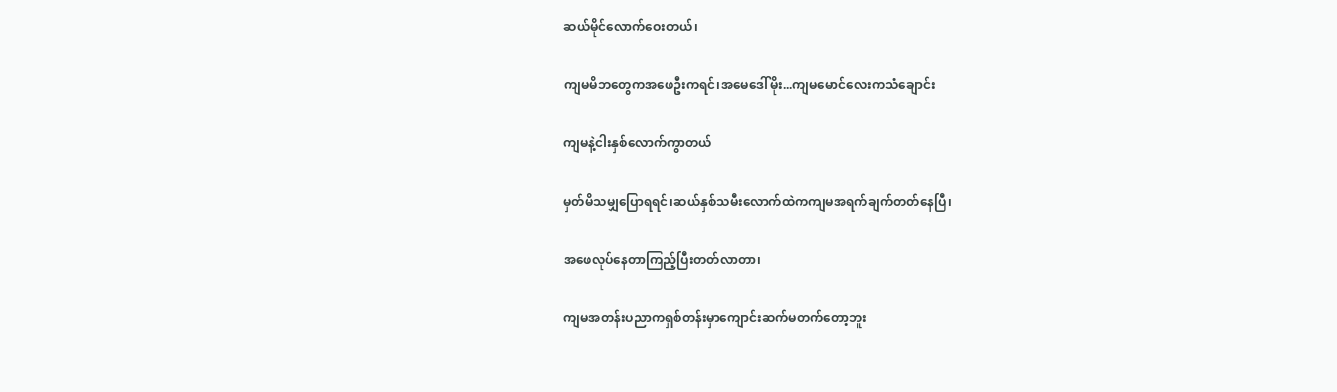ဆယ်မိုင်လောက်ဝေးတယ်၊

ကျမမိဘတွေကအဖေဦးကရင်၊အမေဒေါ်မိုး...ကျမမောင်လေးကသံချောင်း

ကျမနဲ့ငါးနှစ်လောက်ကွာတယ်

မှတ်မိသမျှပြောရရင်၊ဆယ်နှစ်သမီးလောက်ထဲကကျမအရက်ချက်တတ်နေပြီ၊

အဖေလုပ်နေတာကြည့်ပြီးတတ်လာတာ၊

ကျမအတန်းပညာကရှစ်တန်းမှာကျောင်းဆက်မတက်တော့ဘူး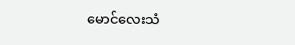မောင်လေးသံ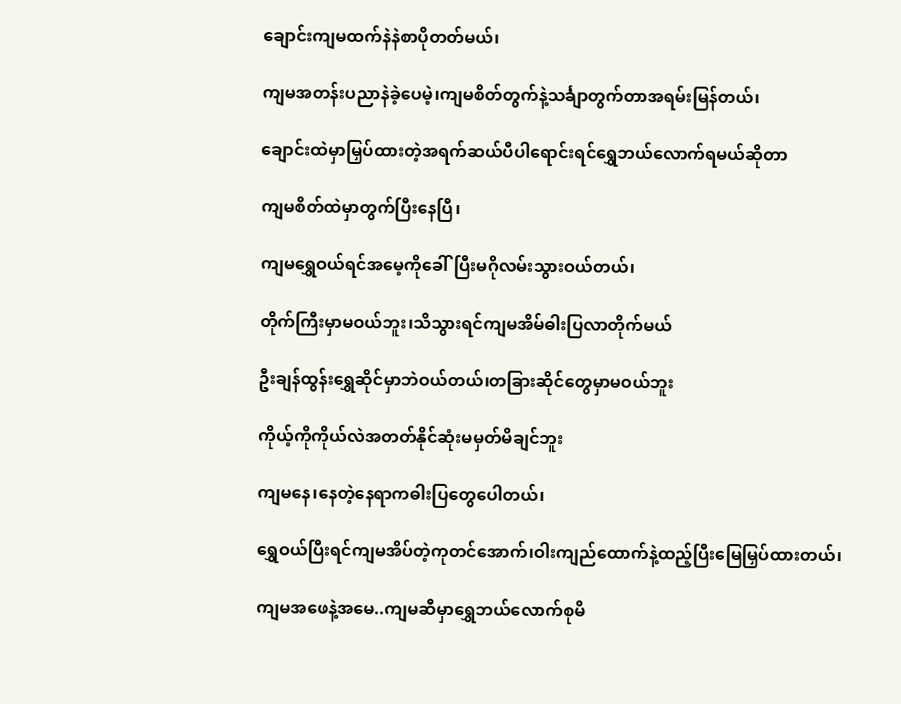ချောင်းကျမထက်နဲနဲစာပိုတတ်မယ်၊

ကျမအတန်းပညာနဲခဲ့ပေမဲ့၊ကျမစိတ်တွက်နဲ့သင်္ချာတွက်တာအရမ်းမြန်တယ်၊

ချောင်းထဲမှာမြှပ်ထားတဲ့အရက်ဆယ်ပီပါရောင်းရင်ရွှေဘယ်လောက်ရမယ်ဆိုတာ

ကျမစိတ်ထဲမှာတွက်ပြီးနေပြီ၊

ကျမရွှေဝယ်ရင်အမေ့ကိုခေါ်ပြီးမဂိုလမ်းသွားဝယ်တယ်၊

တိုက်ကြီးမှာမဝယ်ဘူး၊သိသွားရင်ကျမအိမ်ဓါးပြလာတိုက်မယ်

ဦးချန်ထွန်းရွှေဆိုင်မှာဘဲဝယ်တယ်၊တခြားဆိုင်တွေမှာမဝယ်ဘူး

ကိုယ့်ကိုကိုယ်လဲအတတ်နိုင်ဆုံးမမှတ်မိချင်ဘူး

ကျမနေ၊နေတဲ့နေရာကဓါးပြတွေပေါတယ်၊

ရွှေဝယ်ပြီးရင်ကျမအိပ်တဲ့ကုတင်အောက်၊ဝါးကျည်ထောက်နဲ့ထည့်ပြီးမြေမြှပ်ထားတယ်၊

ကျမအဖေနဲ့အမေ..ကျမဆီမှာရွှေဘယ်လောက်စုမိ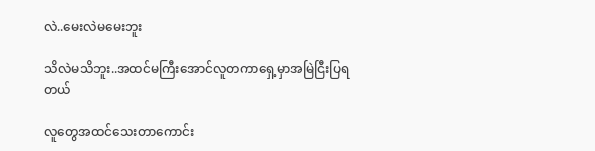လဲ..မေးလဲမမေးဘူး

သိလဲမသိဘူး..အထင်မကြီးအောင်လူတကာရှေ့မှာအမြဲငြီးပြရတယ်

လူတွေအထင်သေးတာကောင်း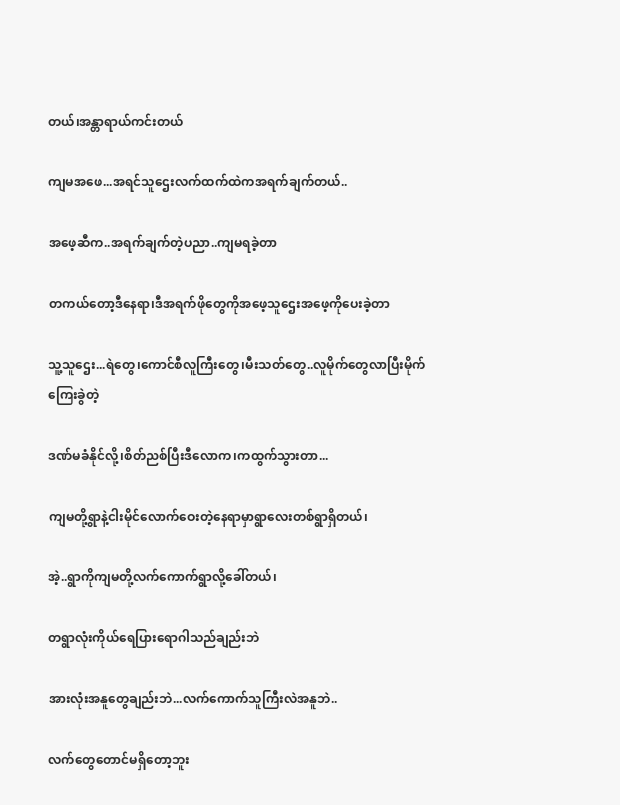တယ်၊အန္တာရာယ်ကင်းတယ်

ကျမအဖေ...အရင်သူဌေးလက်ထက်ထဲကအရက်ချက်တယ်..

အဖေ့ဆီက..အရက်ချက်တဲ့ပညာ..ကျမရခဲ့တာ

တကယ်တော့ဒီနေရာ၊ဒီအရက်ဖိုတွေကိုအဖေ့သူဌေးအဖေ့ကိုပေးခဲ့တာ

သူ့သူဌေး...ရဲတွေ၊ကောင်စီလူကြီးတွေ၊မီးသတ်တွေ..လူမိုက်တွေလာပြီးမိုက်ကြေးခွဲတဲ့

ဒဏ်မခံနိုင်လို့၊စိတ်ညစ်ပြီးဒီလောက၊ကထွက်သွားတာ...

ကျမတို့ရွာနဲ့ငါးမိုင်လောက်ဝေးတဲ့နေရာမှာရွာလေးတစ်ရွာရှိတယ်၊

အဲ့..ရွာကိုကျမတို့လက်ကောက်ရွာလို့ခေါ်တယ်၊

တရွာလုံးကိုယ်ရေပြားရောဂါသည်ချည်းဘဲ

အားလုံးအနူတွေချည်းဘဲ...လက်ကောက်သူကြီးလဲအနူဘဲ..

လက်တွေတောင်မရှိတော့ဘူး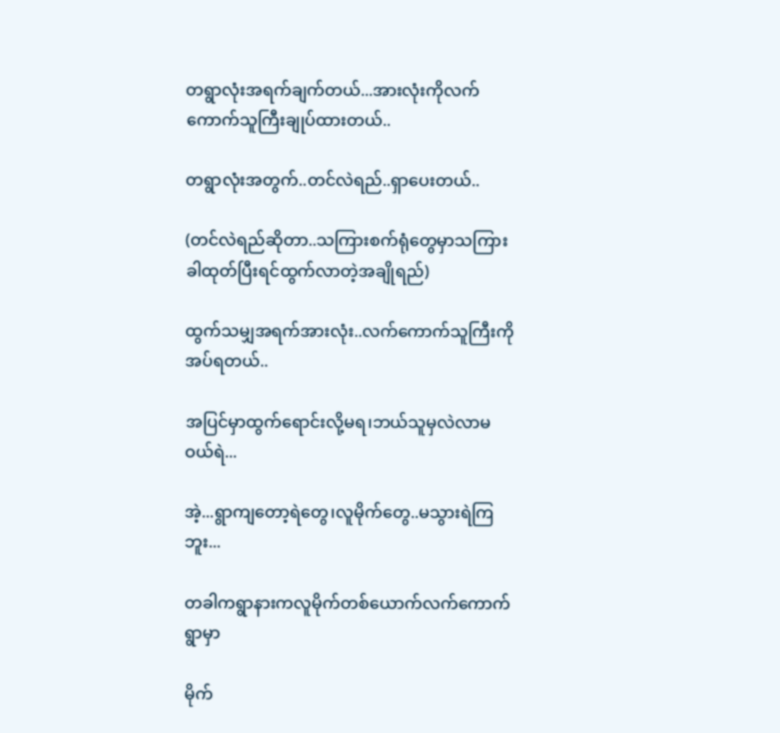တရွာလုံးအရက်ချက်တယ်...အားလုံးကိုလက်ကောက်သူကြီးချုပ်ထားတယ်..

တရွာလုံးအတွက်..တင်လဲရည်..ရှာပေးတယ်..

(တင်လဲရည်ဆိုတာ..သကြားစက်ရုံတွေမှာသကြားခါထုတ်ပြီးရင်ထွက်လာတဲ့အချိုရည်)

ထွက်သမျှအရက်အားလုံး..လက်ကောက်သူကြီးကိုအပ်ရတယ်..

အပြင်မှာထွက်ရောင်းလို့မရ၊ဘယ်သူမှလဲလာမဝယ်ရဲ...

အဲ့...ရွာကျတော့ရဲတွေ၊လူမိုက်တွေ..မသွားရဲကြဘူး...

တခါကရွာနားကလူမိုက်တစ်ယောက်လက်ကောက်ရွာမှာ

မိုက်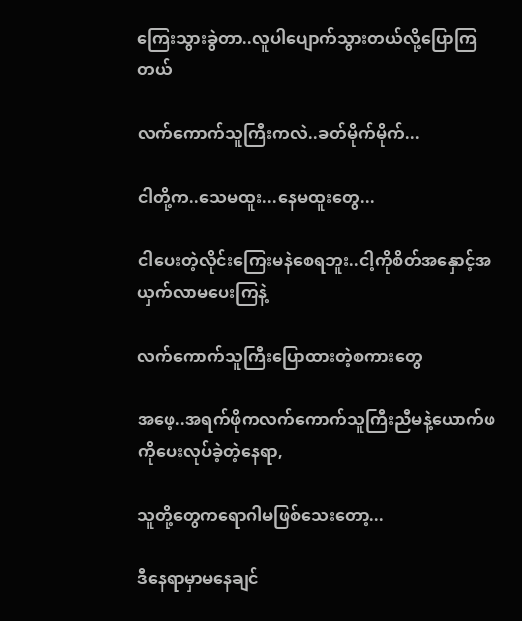ကြေးသွားခွဲတာ..လူပါပျောက်သွားတယ်လို့ပြောကြတယ်

လက်ကောက်သူကြီးကလဲ..ခတ်မိုက်မိုက်...

ငါတို့က..သေမထူး...နေမထူးတွေ...

ငါပေးတဲ့လိုင်းကြေးမနဲစေရဘူး..ငါ့ကိုစိတ်အနှောင့်အယှက်လာမပေးကြနဲ့

လက်ကောက်သူကြီးပြောထားတဲ့စကားတွေ

အဖေ့..အရက်ဖိုကလက်ကောက်သူကြီးညီမနဲ့ယောက်ဖကိုပေးလုပ်ခဲ့တဲ့နေရာ,

သူတို့တွေကရောဂါမဖြစ်သေးတော့...

ဒီနေရာမှာမနေချင်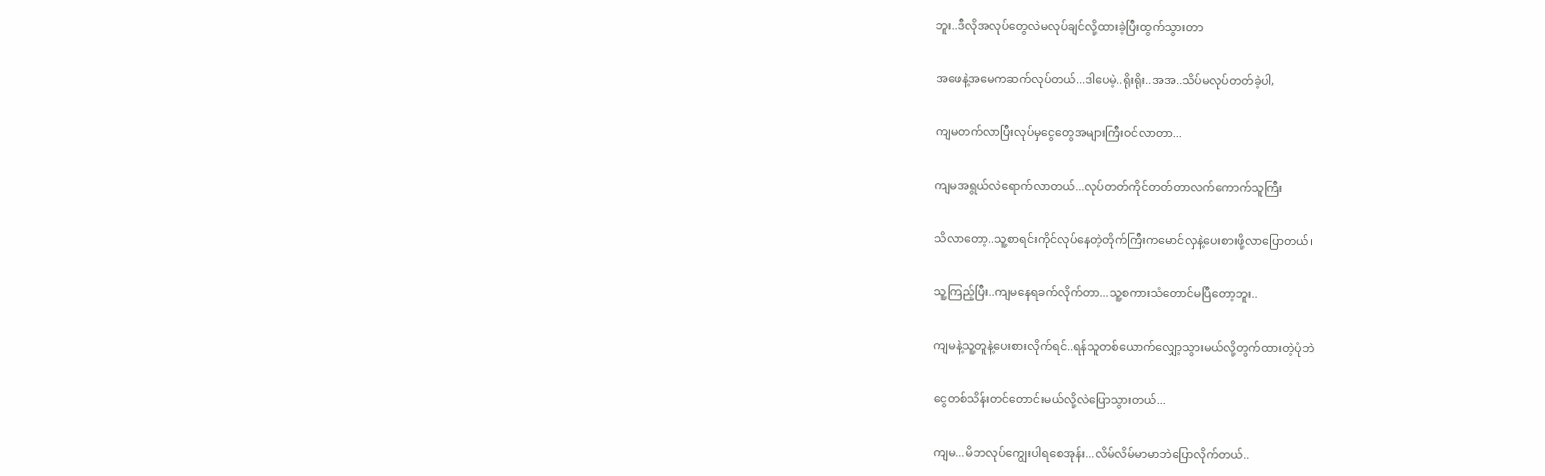ဘူး..ဒီလိုအလုပ်တွေလဲမလုပ်ချင်လို့ထားခဲ့ပြီးထွက်သွားတာ

အဖေနဲ့အမေကဆက်လုပ်တယ်...ဒါပေမဲ့..ရိုးရိုး..အအ..သိပ်မလုပ်တတ်ခဲ့ပါ,

ကျမတက်လာပြီးလုပ်မှငွေတွေအများကြီးဝင်လာတာ...

ကျမအရွယ်လဲရောက်လာတယ်...လုပ်တတ်ကိုင်တတ်တာလက်ကောက်သူကြီး

သိလာတော့..သူ့စာရင်းကိုင်လုပ်နေတဲ့တိုက်ကြီးကမောင်လှနဲ့ပေးစားဖို့လာပြောတယ်၊

သူ့ကြည့်ပြီး..ကျမနေရခက်လိုက်တာ...သူ့စကားသံတောင်မပြီတော့ဘူး..

ကျမနဲ့သူ့တူနဲ့ပေးစားလိုက်ရင်..ရန်သူတစ်ယောက်လျှော့သွားမယ်လို့တွက်ထားတဲ့ပုံဘဲ

ငွေတစ်သိန်းတင်တောင်းမယ်လို့လဲပြောသွားတယ်...

ကျမ...မိဘလုပ်ကျွေးပါရစေအုန်း...လိမ်လိမ်မာမာဘဲပြောလိုက်တယ်..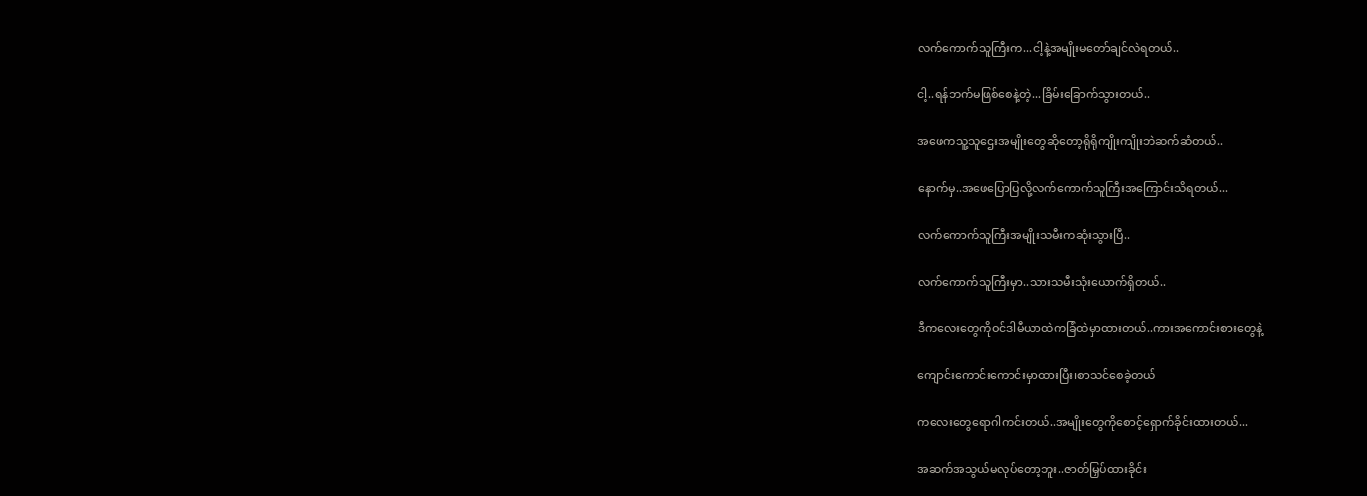လက်ကောက်သူကြီးက...ငါ့နဲ့အမျိုးမတော်ချင်လဲရတယ်..

ငါ့..ရန်ဘက်မဖြစ်စေနဲ့တဲ့...ခြိမ်းခြောက်သွားတယ်..

အဖေကသူ့သူဌေးအမျိုးတွေဆိုတော့ရိုရိုကျိုးကျိုးဘဲဆက်ဆံတယ်..

နောက်မှ..အဖေပြောပြလို့လက်ကောက်သူကြီးအကြောင်းသိရတယ်...

လက်ကောက်သူကြီးအမျိုးသမီးကဆုံးသွားပြီ..

လက်ကောက်သူကြီးမှာ..သားသမီးသုံးယောက်ရှိတယ်..

ဒီကလေးတွေကိုဝင်ဒါမီယာထဲကခြံထဲမှာထားတယ်..ကားအကောင်းစားတွေနဲ့

ကျောင်းကောင်းကောင်းမှာထားပြီး၊စာသင်စေခဲ့တယ်

ကလေးတွေရောဂါကင်းတယ်..အမျိုးတွေကိုစောင့်ရှောက်ခိုင်းထားတယ်...

အဆက်အသွယ်မလုပ်တော့ဘူး..ဇာတ်မြှပ်ထားခိုင်း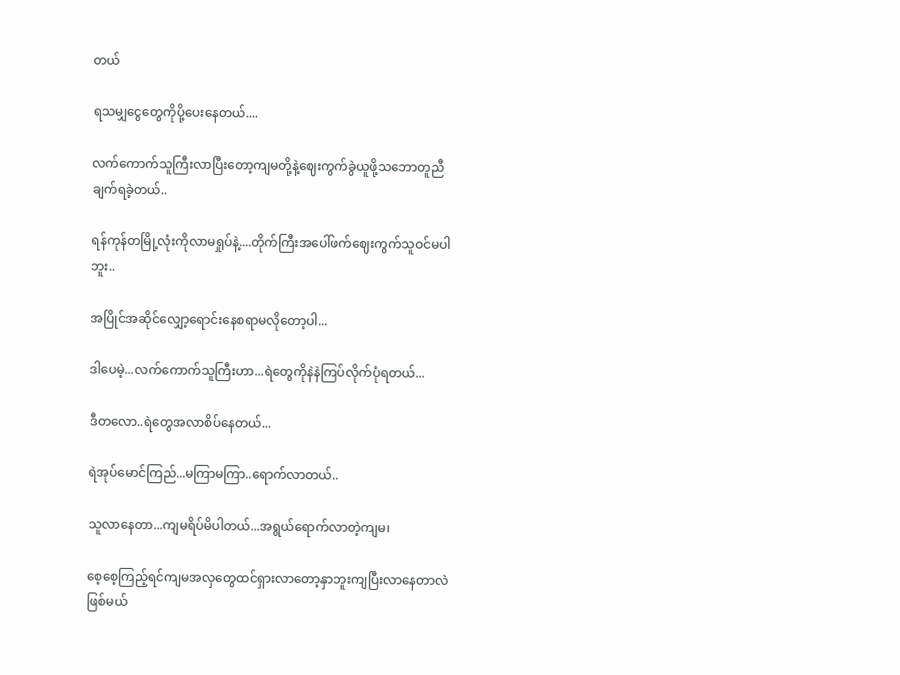တယ်

ရသမျှငွေတွေကိုပို့ပေးနေတယ်....

လက်ကောက်သူကြီးလာပြီးတော့ကျမတို့နဲ့ဈေးကွက်ခွဲယူဖို့သဘောတူညီချက်ရခဲ့တယ်..

ရန်ကုန်တမြို့လုံးကိုလာမရှုပ်နဲ့....တိုက်ကြီးအပေါ်ဖက်ဈေးကွက်သူဝင်မပါဘူး..

အပြိုင်အဆိုင်လျှော့ရောင်းနေစရာမလိုတော့ပါ...

ဒါပေမဲ့...လက်ကောက်သူကြီးဟာ...ရဲတွေကိုနဲနဲကြပ်လိုက်ပုံရတယ်...

ဒီတလော..ရဲတွေအလာစိပ်နေတယ်...

ရဲအုပ်မောင်ကြည်...မကြာမကြာ..ရောက်လာတယ်..

သူလာနေတာ...ကျမရိပ်မိပါတယ်...အရွယ်ရောက်လာတဲ့ကျမ၊

စေ့စေ့ကြည့်ရင်ကျမအလှတွေထင်ရှားလာတော့နှာဘူးကျပြီးလာနေတာလဲဖြစ်မယ်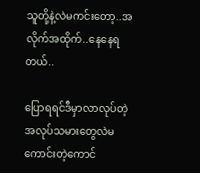သူတို့နဲ့လဲမကင်းတော့..အလိုက်အထိုက်..နေနေရတယ်..

ပြောရရင်ဒီမှာလာလုပ်တဲ့အလုပ်သမားတွေလဲမကောင်းတဲ့ကောင်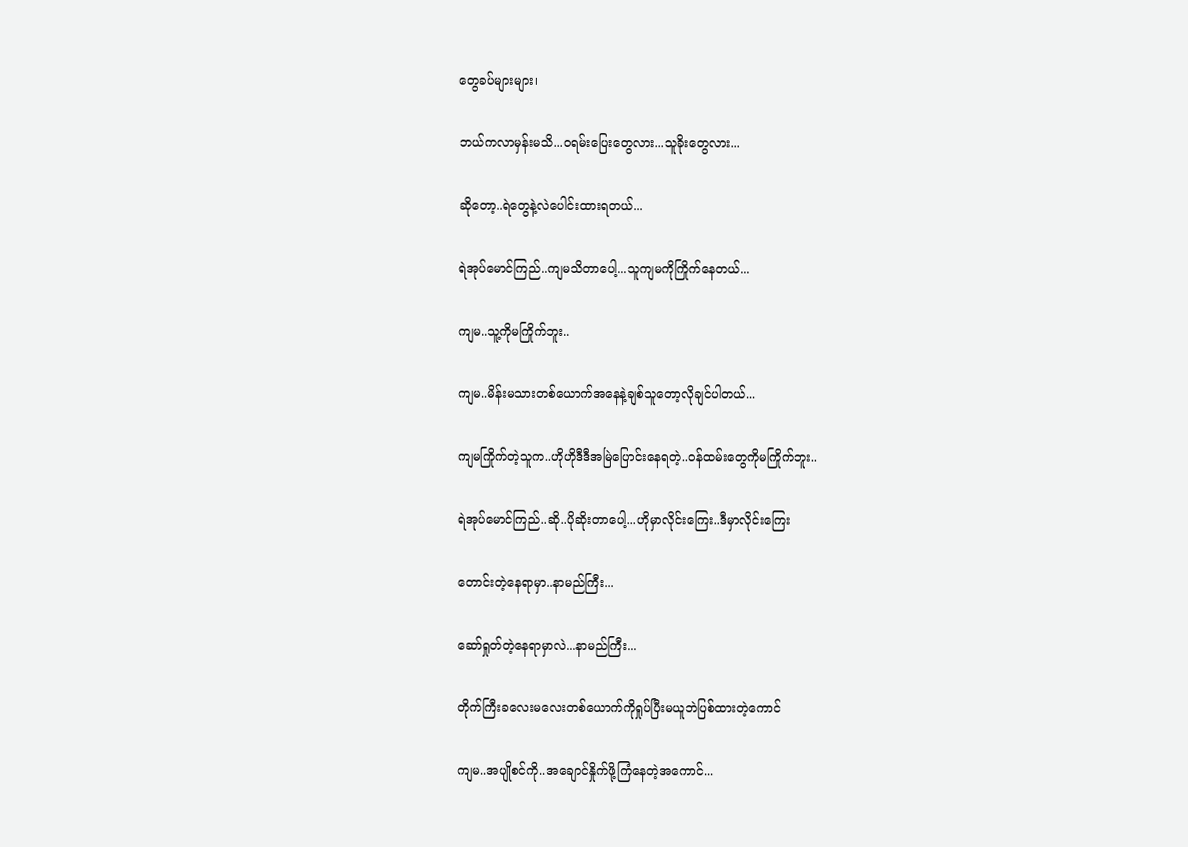တွေခပ်များများ၊

ဘယ်ကလာမှန်းမသိ...ဝရမ်းပြေးတွေလား...သူခိုးတွေလား...

ဆိုတော့..ရဲတွေနဲ့လဲပေါင်းထားရတယ်...

ရဲအုပ်မောင်ကြည်..ကျမသိတာပေါ့...သူကျမကိုကြိုက်နေတယ်...

ကျမ..သူ့ကိုမကြိုက်ဘူး..

ကျမ..မိန်းမသားတစ်ယောက်အနေနဲ့ချစ်သူတော့လိုချင်ပါတယ်...

ကျမကြိုက်တဲ့သူက..ဟိုဟိုဒီဒီအမြဲပြောင်းနေရတဲ့..ဝန်ထမ်းတွေကိုမကြိုက်ဘူး..

ရဲအုပ်မောင်ကြည်..ဆို..ပိုဆိုးတာပေါ့...ဟိုမှာလိုင်းကြေး..ဒီမှာလိုင်းကြေး

တောင်းတဲ့နေရာမှာ..နာမည်ကြီး...

ဆော်ရှုတ်တဲ့နေရာမှာလဲ...နာမည်ကြီး...

တိုက်ကြီးခလေးမလေးတစ်ယောက်ကိုရှုပ်ပြီးမယူဘဲပြစ်ထားတဲ့ကောင်

ကျမ..အပျိုစင်ကို..အချောင်နှိုက်ဖို့ကြံနေတဲ့အကောင်...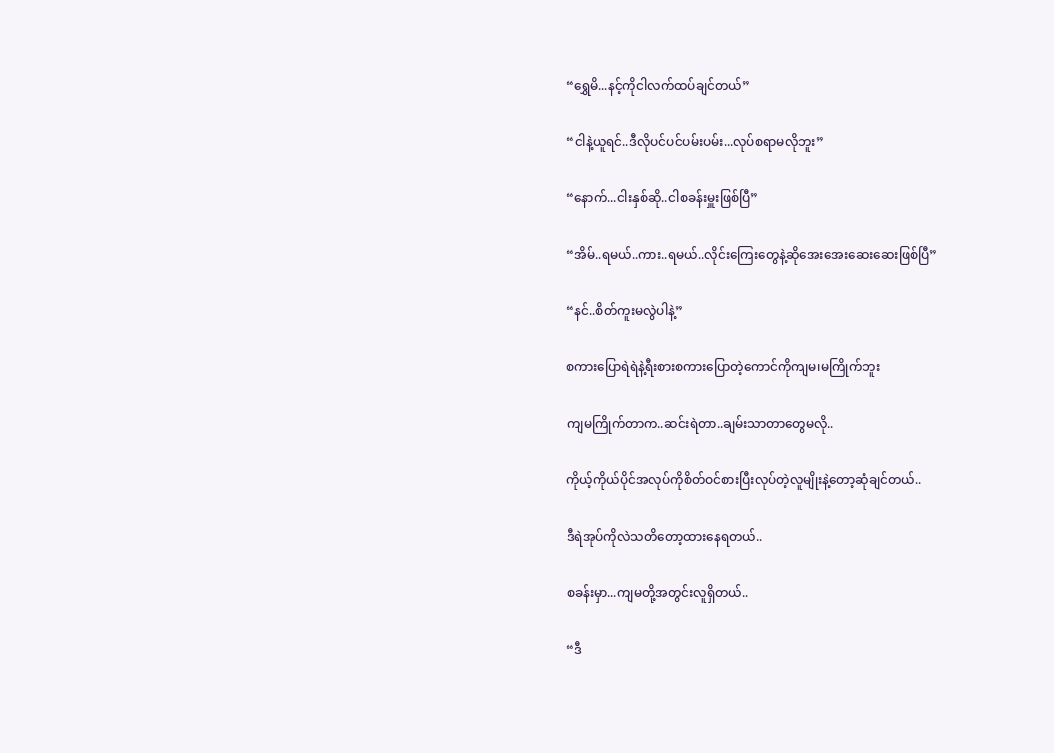“ရွှေမိ...နင့်ကိုငါလက်ထပ်ချင်တယ်”

“ငါနဲ့ယူရင်..ဒီလိုပင်ပင်ပမ်းပမ်း...လုပ်စရာမလိုဘူး”

“နောက်...ငါးနှစ်ဆို..ငါစခန်းမှူးဖြစ်ပြီ”

“အိမ်..ရမယ်..ကား..ရမယ်..လိုင်းကြေးတွေနဲ့ဆိုအေးအေးဆေးဆေးဖြစ်ပြီ”

“နင်..စိတ်ကူးမလွဲပါနဲ့”

စကားပြောရဲရဲနဲ့ရီးစားစကားပြောတဲ့ကောင်ကိုကျမ၊မကြိုက်ဘူး

ကျမကြိုက်တာက..ဆင်းရဲတာ..ချမ်းသာတာတွေမလို..

ကိုယ့်ကိုယ်ပိုင်အလုပ်ကိုစိတ်ဝင်စားပြီးလုပ်တဲ့လူမျိုးနဲ့တော့ဆုံချင်တယ်..

ဒီရဲအုပ်ကိုလဲသတိတော့ထားနေရတယ်..

စခန်းမှာ...ကျမတို့အတွင်းလူရှိတယ်..

“ဒီ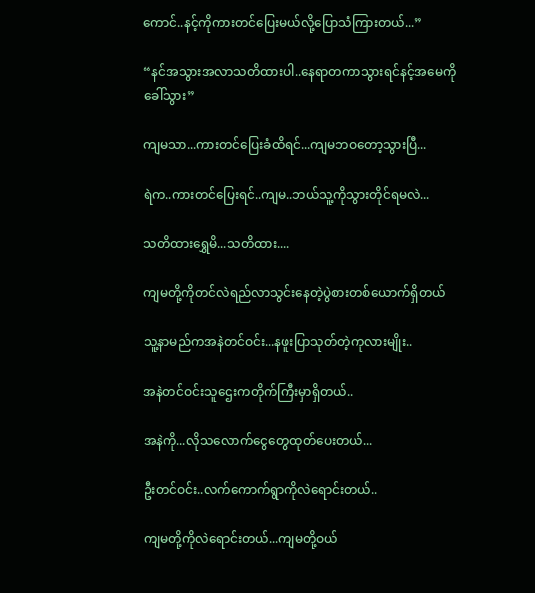ကောင်..နင့်ကိုကားတင်ပြေးမယ်လို့ပြောသံကြားတယ်...”

“နင်အသွားအလာသတိထားပါ..နေရာတကာသွားရင်နင့်အမေကိုခေါ်သွား”

ကျမသာ...ကားတင်ပြေးခံထိရင်...ကျမဘဝတော့သွားပြီ...

ရဲက..ကားတင်ပြေးရင်..ကျမ..ဘယ်သူ့ကိုသွားတိုင်ရမလဲ...

သတိထားရွှေမိ...သတိထား....

ကျမတို့ကိုတင်လဲရည်လာသွင်းနေတဲ့ပွဲစားတစ်ယောက်ရှိတယ်

သူ့နာမည်ကအနဲတင်ဝင်း...နဖူးပြာသုတ်တဲ့ကုလားမျိုး..

အနဲတင်ဝင်းသူဌေးကတိုက်ကြီးမှာရှိတယ်..

အနဲကို...လိုသလောက်ငွေတွေထုတ်ပေးတယ်...

ဦးတင်ဝင်း..လက်ကောက်ရွာကိုလဲရောင်းတယ်..

ကျမတို့ကိုလဲရောင်းတယ်...ကျမတို့ဝယ်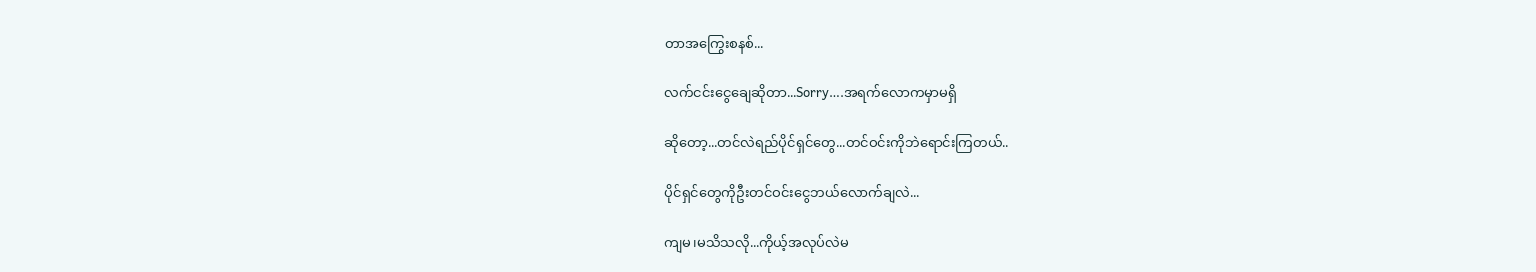တာအကြွေးစနစ်...

လက်ငင်းငွေချေဆိုတာ...Sorry….အရက်လောကမှာမရှိ

ဆိုတော့...တင်လဲရည်ပိုင်ရှင်တွေ...တင်ဝင်းကိုဘဲရောင်းကြတယ်..

ပိုင်ရှင်တွေကိုဦးတင်ဝင်းငွေဘယ်လောက်ချလဲ...

ကျမ၊မသိသလို...ကိုယ့်အလုပ်လဲမ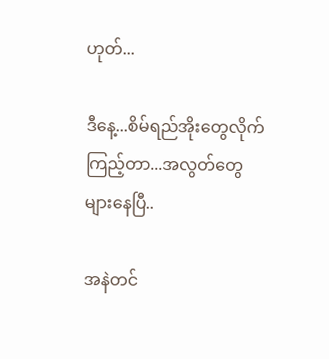ဟုတ်...

ဒီနေ့...စိမ်ရည်အိုးတွေလိုက်ကြည့်တာ...အလွတ်တွေများနေပြီ..

အနဲတင်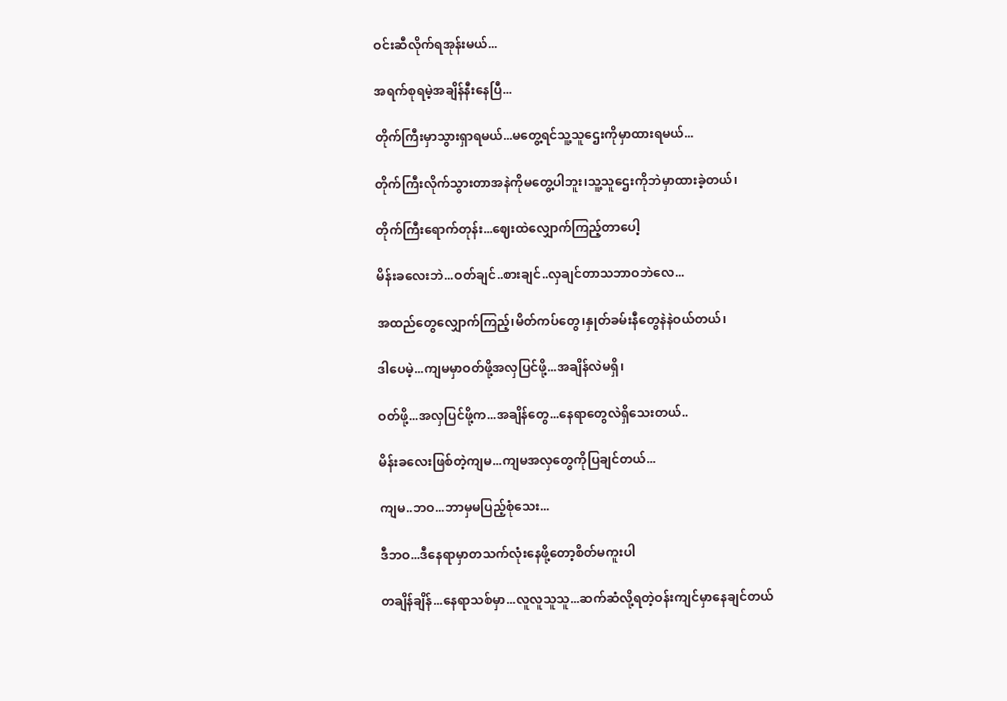ဝင်းဆီလိုက်ရအုန်းမယ်...

အရက်စုရမဲ့အချိန်နီးနေပြီ...

တိုက်ကြီးမှာသွားရှာရမယ်...မတွေ့ရင်သူ့သူဌေးကိုမှာထားရမယ်...

တိုက်ကြီးလိုက်သွားတာအနဲကိုမတွေ့ပါဘူး၊သူ့သူဌေးကိုဘဲမှာထားခဲ့တယ်၊

တိုက်ကြီးရောက်တုန်း...ဈေးထဲလျှောက်ကြည့်တာပေါ့

မိန်းခလေးဘဲ...ဝတ်ချင်..စားချင်..လှချင်တာသဘာဝဘဲလေ...

အထည်တွေလျှောက်ကြည့်၊မိတ်ကပ်တွေ၊နှုတ်ခမ်းနီတွေနဲနဲဝယ်တယ်၊

ဒါပေမဲ့...ကျမမှာဝတ်ဖို့အလှပြင်ဖို့...အချိန်လဲမရှိ၊

ဝတ်ဖို့...အလှပြင်ဖို့က...အချိန်တွေ...နေရာတွေလဲရှိသေးတယ်..

မိန်းခလေးဖြစ်တဲ့ကျမ...ကျမအလှတွေကိုပြချင်တယ်...

ကျမ..ဘဝ...ဘာမှမပြည့်စုံသေး...

ဒီဘဝ...ဒီနေရာမှာတသက်လုံးနေဖို့တော့စိတ်မကူးပါ

တချိန်ချိန်...နေရာသစ်မှာ...လူလူသူသူ...ဆက်ဆံလို့ရတဲ့ဝန်းကျင်မှာနေချင်တယ်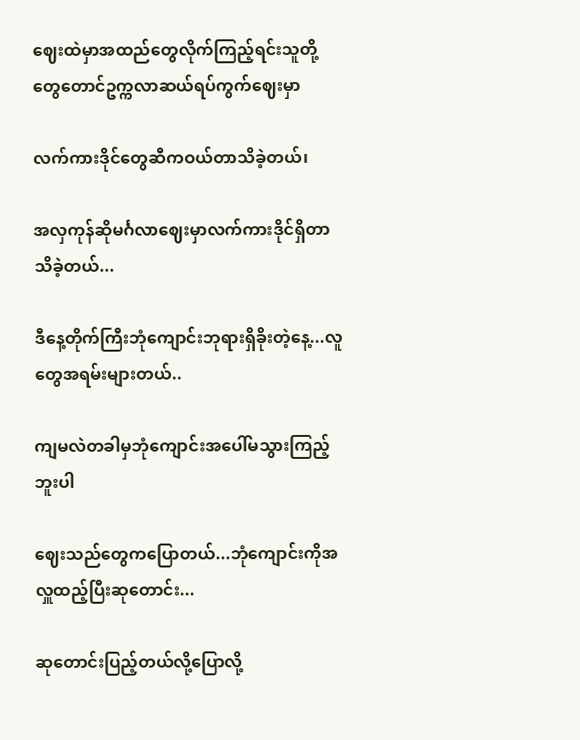ဈေးထဲမှာအထည်တွေလိုက်ကြည့်ရင်းသူတို့တွေတောင်ဥက္ကလာဆယ်ရပ်ကွက်ဈေးမှာ

လက်ကားဒိုင်တွေဆီကဝယ်တာသိခဲ့တယ်၊

အလှကုန်ဆိုမင်္ဂလာဈေးမှာလက်ကားဒိုင်ရှိတာသိခဲ့တယ်...

ဒီနေ့တိုက်ကြီးဘုံကျောင်းဘုရားရှိခိုးတဲ့နေ့...လူတွေအရမ်းများတယ်..

ကျမလဲတခါမှဘုံကျောင်းအပေါ်မသွားကြည့်ဘူးပါ

ဈေးသည်တွေကပြောတယ်...ဘုံကျောင်းကိုအလှူထည့်ပြီးဆုတောင်း...

ဆုတောင်းပြည့်တယ်လို့ပြောလို့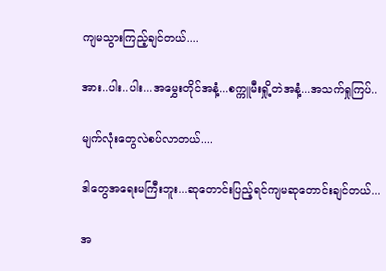ကျမသွားကြည့်ချင်တယ်....

အား..ပါး..ပါး...အမွှေးတိုင်အနံ့...စက္ကူမီးရှို့တဲအနံ့...အသက်ရှုကြပ်..

မျက်လုံးတွေလဲစပ်လာတယ်....

ဒါတွေအရေးမကြီးဘူး...ဆုတောင်းပြည့်ရင်ကျမဆုတောင်းချင်တယ်...

အ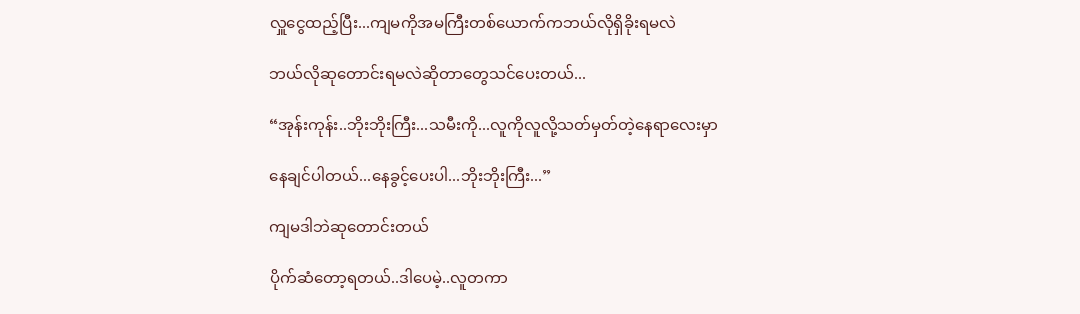လှူငွေထည့်ပြီး...ကျမကိုအမကြီးတစ်ယောက်ကဘယ်လိုရှိခိုးရမလဲ

ဘယ်လိုဆုတောင်းရမလဲဆိုတာတွေသင်ပေးတယ်...

“အုန်းကုန်း..ဘိုးဘိုးကြီး...သမီးကို...လူကိုလူလို့သတ်မှတ်တဲ့နေရာလေးမှာ

နေချင်ပါတယ်...နေခွင့်ပေးပါ...ဘိုးဘိုးကြီး...”

ကျမဒါဘဲဆုတောင်းတယ်

ပိုက်ဆံတော့ရတယ်..ဒါပေမဲ့..လူတကာ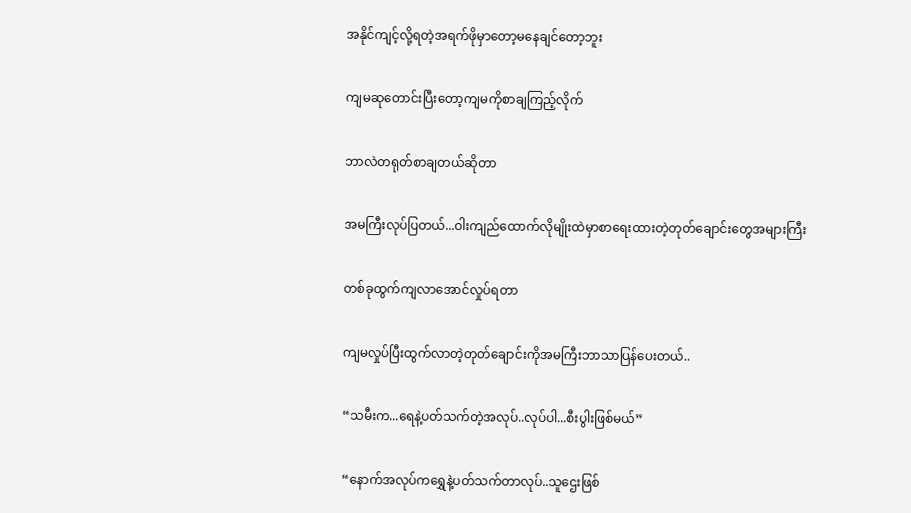အနိုင်ကျင့်လို့ရတဲ့အရက်ဖိုမှာတော့မနေချင်တော့ဘူး

ကျမဆုတောင်းပြီးတော့ကျမကိုစာချကြည့်လိုက်

ဘာလဲတရုတ်စာချတယ်ဆိုတာ

အမကြီးလုပ်ပြတယ်...ဝါးကျည်ထောက်လိုမျိုးထဲမှာစာရေးထားတဲ့တုတ်ချောင်းတွေအများကြီး

တစ်ခုထွက်ကျလာအောင်လှုပ်ရတာ

ကျမလှုပ်ပြီးထွက်လာတဲ့တုတ်ချောင်းကိုအမကြီးဘာသာပြန်ပေးတယ်..

“သမီးက...ရေနဲ့ပတ်သက်တဲ့အလုပ်..လုပ်ပါ...စီးပွါးဖြစ်မယ်”

“နောက်အလုပ်ကရွှေနဲ့ပတ်သက်တာလုပ်..သူဌေးဖြစ်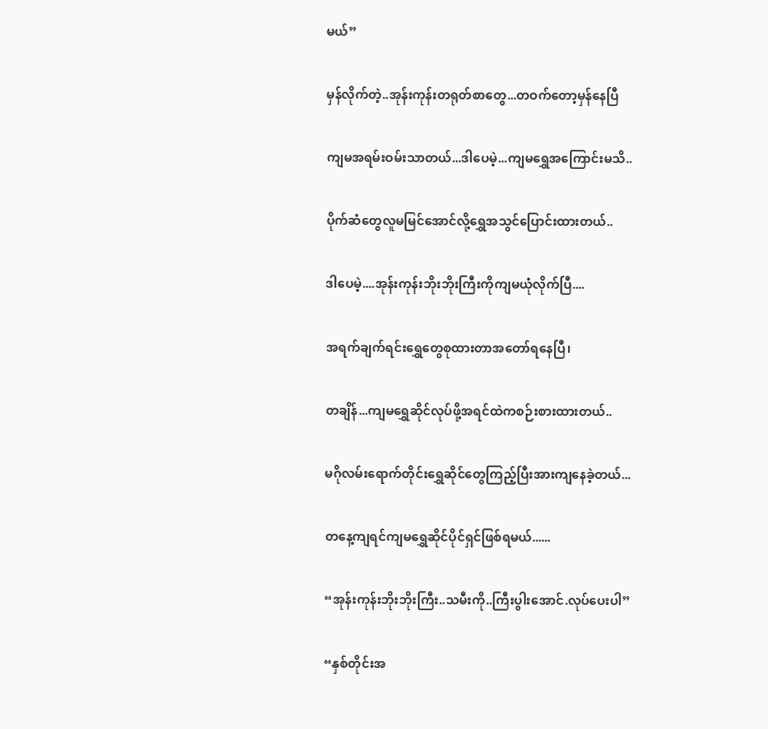မယ်”

မှန်လိုက်တဲ့..အုန်းကုန်းတရုတ်စာတွေ...တဝက်တော့မှန်နေပြီ

ကျမအရမ်းဝမ်းသာတယ်...ဒါပေမဲ့...ကျမရွှေအကြောင်းမသိ..

ပိုက်ဆံတွေလူမမြင်အောင်လို့ရွှေအသွင်ပြောင်းထားတယ်..

ဒါပေမဲ့....အုန်းကုန်းဘိုးဘိုးကြီးကိုကျမယုံလိုက်ပြီ....

အရက်ချက်ရင်းရွှေတွေစုထားတာအတော်ရနေပြီ၊

တချိန်...ကျမရွှေဆိုင်လုပ်ဖို့အရင်ထဲကစဉ်းစားထားတယ်..

မဂိုလမ်းရောက်တိုင်းရွှေဆိုင်တွေကြည့်ပြီးအားကျနေခဲ့တယ်...

တနေ့ကျရင်ကျမရွှေဆိုင်ပိုင်ရှင်ဖြစ်ရမယ်......

“အုန်းကုန်းဘိုးဘိုးကြီး..သမီးကို..ကြီးပွါးအောင်.လုပ်ပေးပါ”

“နှစ်တိုင်းအ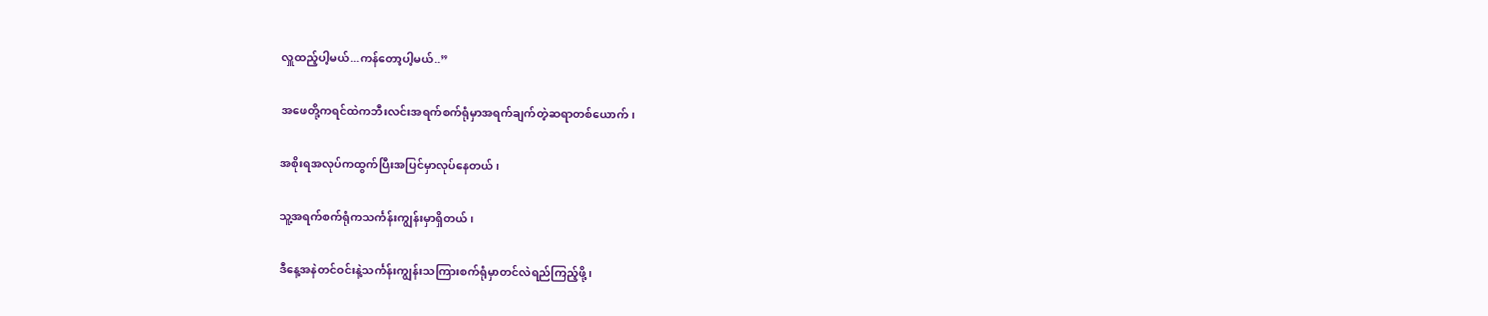လှူထည့်ပါ့မယ်...ကန်တော့ပါ့မယ်..”

အဖေတို့ကရင်ထဲကဘီးလင်းအရက်စက်ရုံမှာအရက်ချက်တဲ့ဆရာတစ်ယောက်၊

အစိုးရအလုပ်ကထွက်ပြီးအပြင်မှာလုပ်နေတယ်၊

သူ့အရက်စက်ရုံကသင်္ကန်းကျွန်းမှာရှိတယ်၊

ဒီနေ့အနဲတင်ဝင်းနဲ့သင်္ကန်းကျွန်းသကြားစက်ရုံမှာတင်လဲရည်ကြည့်ဖို့၊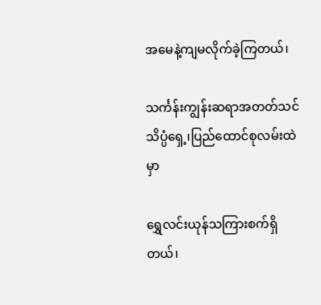အမေနဲ့ကျမလိုက်ခဲ့ကြတယ်၊

သင်္ကန်းကျွန်းဆရာအတတ်သင်သိပ္ပံရှေ့၊ပြည်ထောင်စုလမ်းထဲမှာ

ရွှေလင်းယုန်သကြားစက်ရှိတယ်၊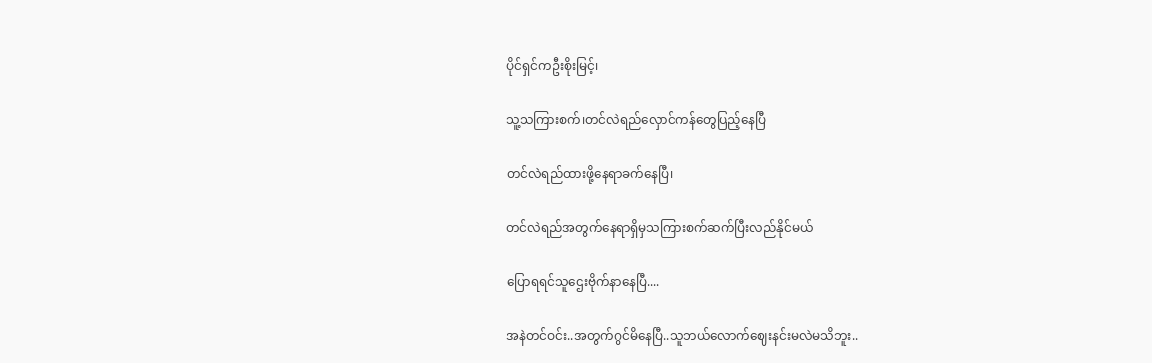ပိုင်ရှင်ကဦးစိုးမြင့်၊

သူ့သကြားစက်၊တင်လဲရည်လှောင်ကန်တွေပြည့်နေပြီ

တင်လဲရည်ထားဖို့နေရာခက်နေပြီ၊

တင်လဲရည်အတွက်နေရာရှိမှသကြားစက်ဆက်ပြီးလည်နိုင်မယ်

ပြောရရင်သူဌေးဗိုက်နာနေပြီ....

အနဲတင်ဝင်း..အတွက်ဂွင်မိနေပြီ..သူဘယ်လောက်ဈေးနင်းမလဲမသိဘူး..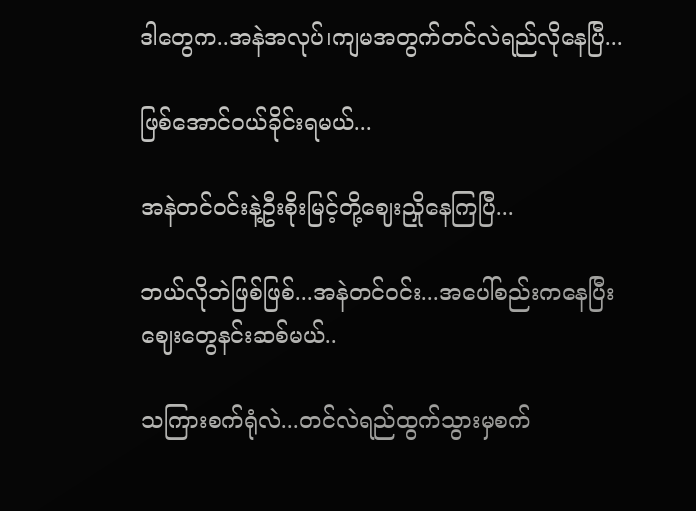ဒါတွေက..အနဲအလုပ်၊ကျမအတွက်တင်လဲရည်လိုနေပြီ...

ဖြစ်အောင်ဝယ်ခိုင်းရမယ်...

အနဲတင်ဝင်းနဲ့ဦးစိုးမြင့်တို့ဈေးညှိုနေကြပြီ...

ဘယ်လိုဘဲဖြစ်ဖြစ်...အနဲတင်ဝင်း...အပေါ်စည်းကနေပြီးဈေးတွေနင်းဆစ်မယ်..

သကြားစက်ရုံလဲ...တင်လဲရည်ထွက်သွားမှစက်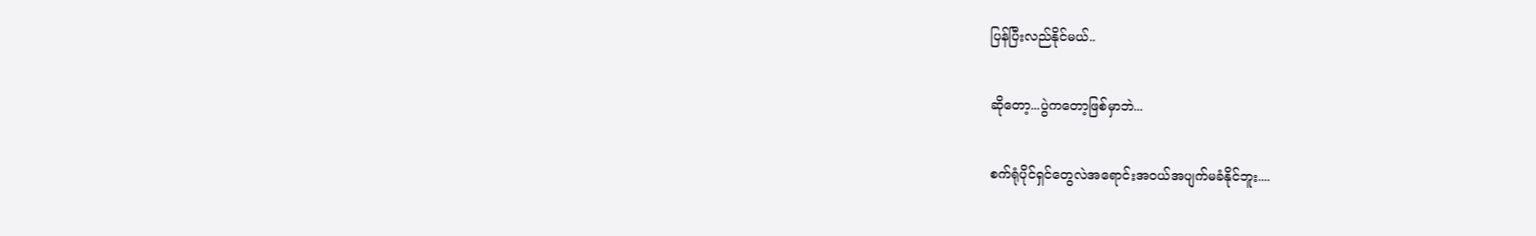ပြန်ပြီးလည်နိုင်မယ်..

ဆိုတော့...ပွဲကတော့ဖြစ်မှာဘဲ...

စက်ရုံပိုင်ရှင်တွေလဲအရောင်းအဝယ်အပျက်မခံနိုင်ဘူး....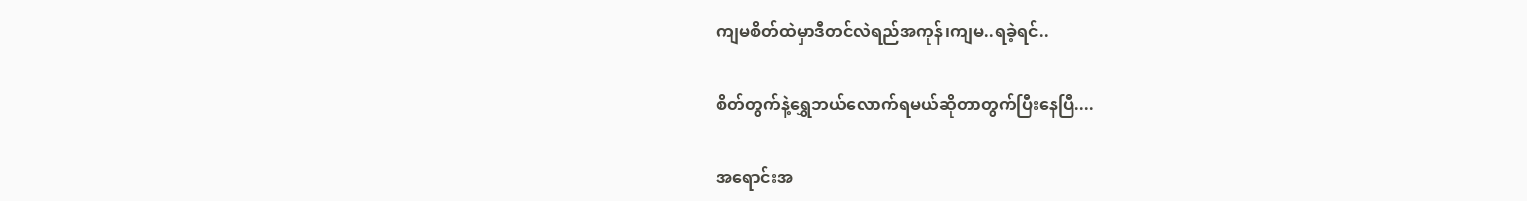ကျမစိတ်ထဲမှာဒီတင်လဲရည်အကုန်၊ကျမ..ရခဲ့ရင်..

စိတ်တွက်နဲ့ရွှေဘယ်လောက်ရမယ်ဆိုတာတွက်ပြီးနေပြီ....

အရောင်းအ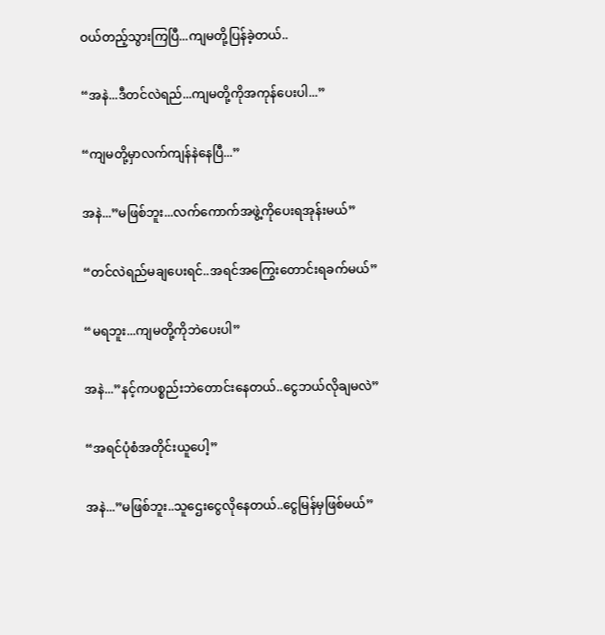ဝယ်တည့်သွားကြပြီ...ကျမတို့ပြန်ခဲ့တယ်..

“အနဲ...ဒီတင်လဲရည်...ကျမတို့ကိုအကုန်ပေးပါ...”

“ကျမတို့မှာလက်ကျန်နဲနေပြီ...”

အနဲ...”မဖြစ်ဘူး...လက်ကောက်အဖွဲ့ကိုပေးရအုန်းမယ်”

“တင်လဲရည်မချပေးရင်..အရင်အကြွေးတောင်းရခက်မယ်”

“မရဘူး...ကျမတို့ကိုဘဲပေးပါ”

အနဲ...”နင့်ကပစ္စည်းဘဲတောင်းနေတယ်..ငွေဘယ်လိုချမလဲ”

“အရင်ပုံစံအတိုင်းယူပေါ့”

အနဲ...”မဖြစ်ဘူး..သူဌေးငွေလိုနေတယ်..ငွေမြန်မှဖြစ်မယ်”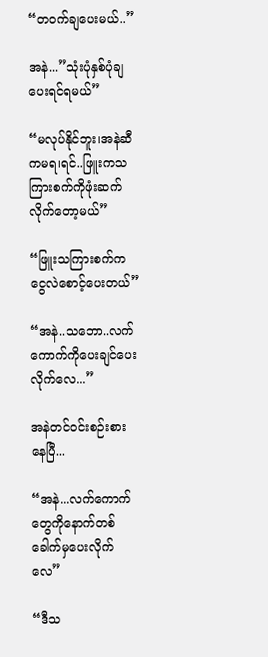“တဝက်ချပေးမယ်..”

အနဲ...”သုံးပုံနှစ်ပုံချပေးရင်ရမယ်”

“မလုပ်နိုင်ဘူး၊အနဲဆီကမရ၊ရင်..ဖြူးကသကြားစက်ကိုဖုံးဆက်လိုက်တော့မယ်”

“ဖြူးသကြားစက်ကငွေလဲစောင့်ပေးတယ်”

“အနဲ..သဘော..လက်ကောက်ကိုပေးချင်ပေးလိုက်လေ...”

အနဲတင်ဝင်းစဉ်းစားနေပြီ...

“အနဲ...လက်ကောက်တွေကိုနောက်တစ်ခေါက်မှပေးလိုက်လေ”

“ဒီသ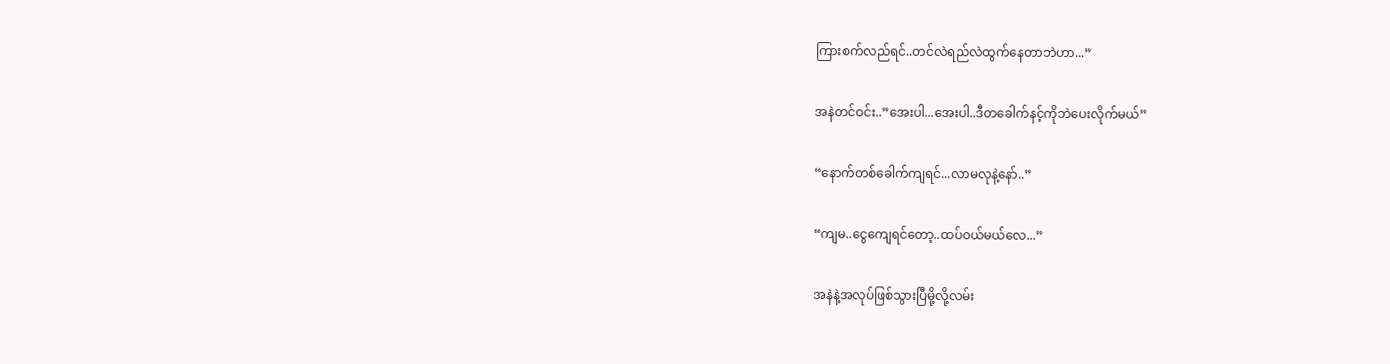ကြားစက်လည်ရင်..တင်လဲရည်လဲထွက်နေတာဘဲဟာ...”

အနဲတင်ဝင်း..”အေးပါ...အေးပါ..ဒီတခေါက်နင့်ကိုဘဲပေးလိုက်မယ်”

“နောက်တစ်ခေါက်ကျရင်...လာမလုနဲ့နော်..”

“ကျမ..ငွေကျေရင်တော့..ထပ်ဝယ်မယ်လေ...”

အနဲနဲ့အလုပ်ဖြစ်သွားပြီမို့လို့လမ်း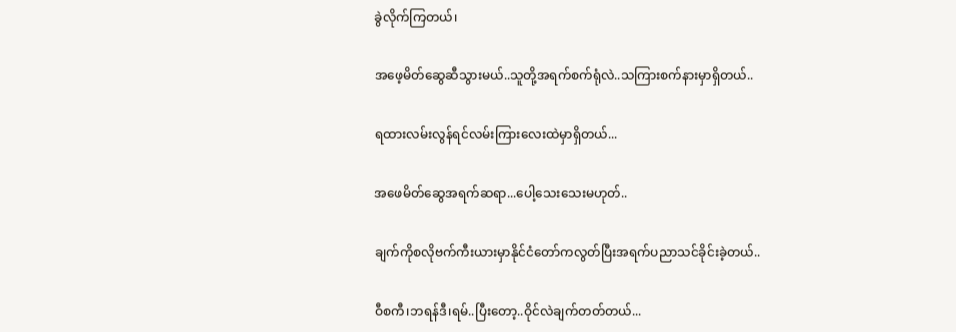ခွဲလိုက်ကြတယ်၊

အဖေ့မိတ်ဆွေဆီသွားမယ်..သူတို့အရက်စက်ရုံလဲ..သကြားစက်နားမှာရှိတယ်..

ရထားလမ်းလွန်ရင်လမ်းကြားလေးထဲမှာရှိတယ်...

အဖေမိတ်ဆွေအရက်ဆရာ...ပေါ့သေးသေးမဟုတ်..

ချက်ကိုစလိုဗက်ကီးယားမှာနိုင်ငံတော်ကလွတ်ပြီးအရက်ပညာသင်ခိုင်းခဲ့တယ်..

ဝီစကီ၊ဘရန်ဒီ၊ရမ်..ပြီးတော့..ဝိုင်လဲချက်တတ်တယ်...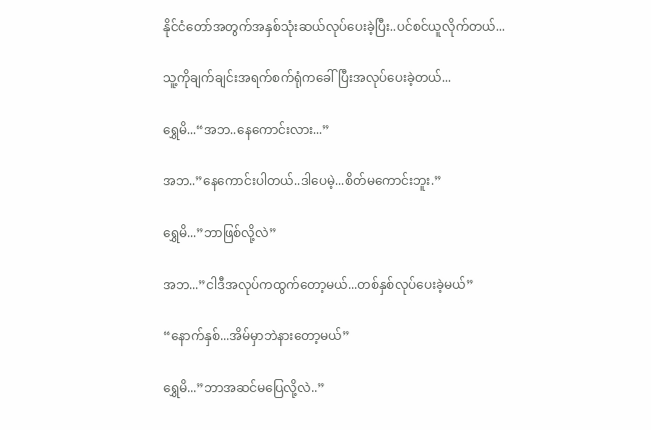နိုင်ငံတော်အတွက်အနှစ်သုံးဆယ်လုပ်ပေးခဲ့ပြီး..ပင်စင်ယူလိုက်တယ်...

သူ့ကိုချက်ချင်းအရက်စက်ရုံကခေါ်ပြီးအလုပ်ပေးခဲ့တယ်...

ရွှေမိ...“အဘ..နေကောင်းလား...”

အဘ..”နေကောင်းပါတယ်..ဒါပေမဲ့...စိတ်မကောင်းဘူး.”

ရွှေမိ...”ဘာဖြစ်လို့လဲ”

အဘ...”ငါဒီအလုပ်ကထွက်တော့မယ်...တစ်နှစ်လုပ်ပေးခဲ့မယ်”

“နောက်နှစ်...အိမ်မှာဘဲနားတော့မယ်”

ရွှေမိ...”ဘာအဆင်မပြေလို့လဲ..”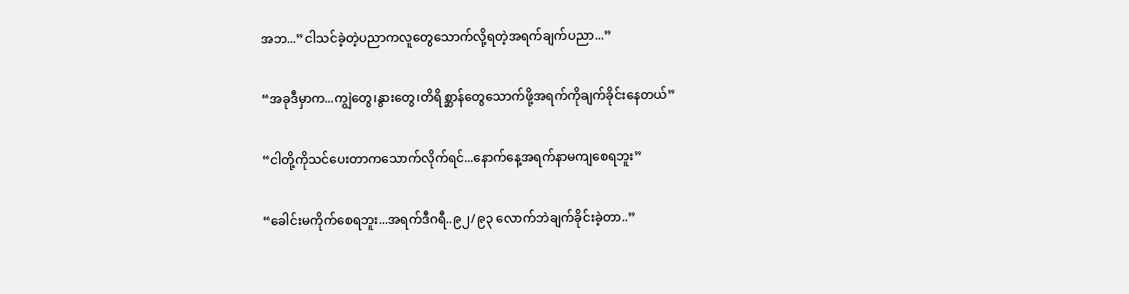အဘ...”ငါသင်ခဲ့တဲ့ပညာကလူတွေသောက်လို့ရတဲ့အရက်ချက်ပညာ...”

“အခုဒီမှာက...ကျွဲတွေ၊နွားတွေ၊တိရိစ္ဆာန်တွေသောက်ဖို့အရက်ကိုချက်ခိုင်းနေတယ်”

“ငါတို့ကိုသင်ပေးတာကသောက်လိုက်ရင်...နောက်နေ့အရက်နာမကျစေရဘူး”

“ခေါင်းမကိုက်စေရဘူး...အရက်ဒီဂရီ..၉၂/၉၃ လောက်ဘဲချက်ခိုင်းခဲ့တာ..”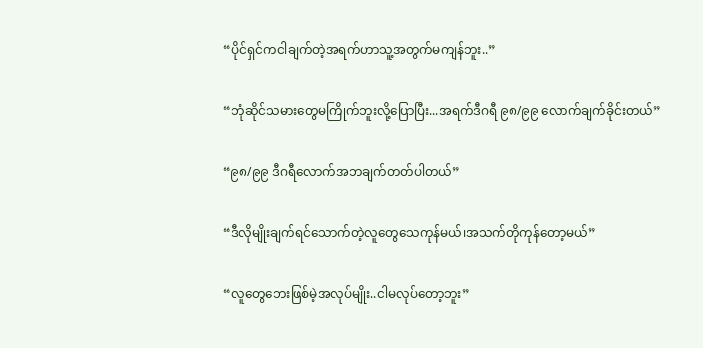“ပိုင်ရှင်ကငါချက်တဲ့အရက်ဟာသူ့အတွက်မကျန်ဘူး..”

“ဘုံဆိုင်သမားတွေမကြိုက်ဘူးလို့ပြောပြီး...အရက်ဒီဂရီ ၉၈/၉၉ လောက်ချက်ခိုင်းတယ်”

“၉၈/၉၉ ဒီဂရီလောက်အဘချက်တတ်ပါတယ်”

“ဒီလိုမျိုးချက်ရင်သောက်တဲ့လူတွေသေကုန်မယ်၊အသက်တိုကုန်တော့မယ်”

“လူတွေဘေးဖြစ်မဲ့အလုပ်မျိုး..ငါမလုပ်တော့ဘူး”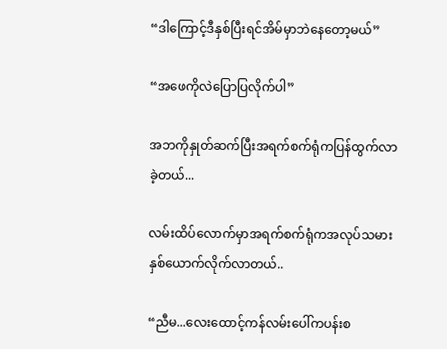“ဒါကြောင့်ဒီနှစ်ပြီးရင်အိမ်မှာဘဲနေတော့မယ်”

“အဖေကိုလဲပြောပြလိုက်ပါ”

အဘကိုနှုတ်ဆက်ပြီးအရက်စက်ရုံကပြန်ထွက်လာခဲ့တယ်...

လမ်းထိပ်လောက်မှာအရက်စက်ရုံကအလုပ်သမားနှစ်ယောက်လိုက်လာတယ်..

“ညီမ...လေးထောင့်ကန်လမ်းပေါ်ကပန်းစ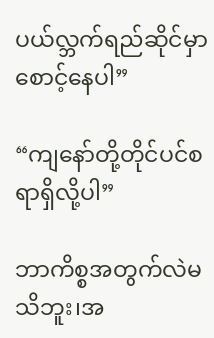ပယ်လ္ဘက်ရည်ဆိုင်မှာစောင့်နေပါ”

“ကျနော်တို့တိုင်ပင်စရာရှိလို့ပါ”

ဘာကိစ္စအတွက်လဲမသိဘူး၊အ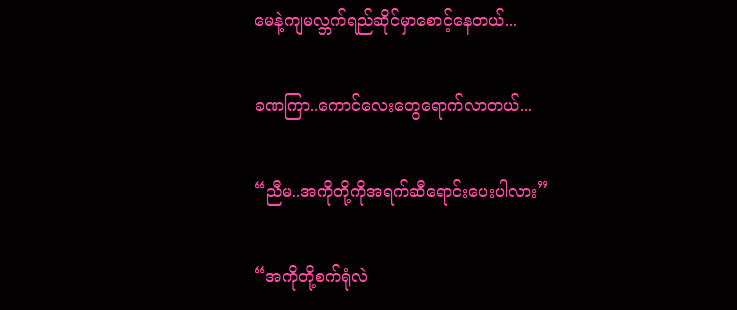မေနဲ့ကျမလ္ဘက်ရည်ဆိုင်မှာစောင့်နေတယ်...

ခဏကြာ..ကောင်လေးတွေရောက်လာတယ်...

“ညီမ..အကိုတို့ကိုအရက်ဆီရောင်းပေးပါလား”

“အကိုတို့စက်ရုံလဲ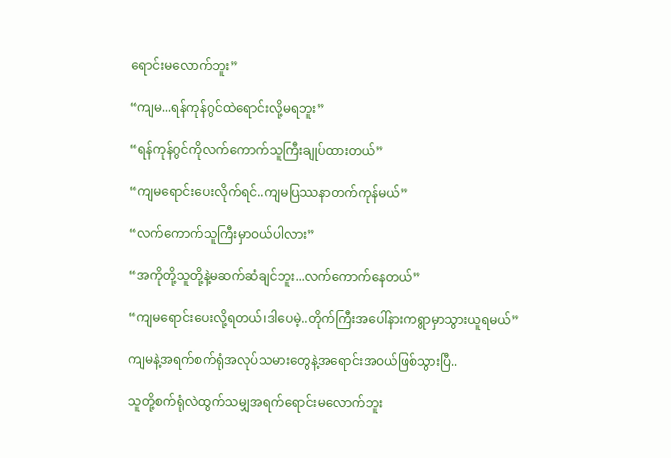ရောင်းမလောက်ဘူး”

“ကျမ...ရန်ကုန်ဂွင်ထဲရောင်းလို့မရဘူး”

“ရန်ကုန်ဂွင်ကိုလက်ကောက်သူကြီးချုပ်ထားတယ်”

“ကျမရောင်းပေးလိုက်ရင်..ကျမပြဿနာတက်ကုန်မယ်”

“လက်ကောက်သူကြီးမှာဝယ်ပါလား”

“အကိုတို့သူတို့နဲ့မဆက်ဆံချင်ဘူး...လက်ကောက်နေတယ်”

“ကျမရောင်းပေးလို့ရတယ်၊ဒါပေမဲ့..တိုက်ကြီးအပေါ်နားကရွာမှာသွားယူရမယ်”

ကျမနဲ့အရက်စက်ရုံအလုပ်သမားတွေနဲ့အရောင်းအဝယ်ဖြစ်သွားပြီ..

သူတို့စက်ရုံလဲထွက်သမျှအရက်ရောင်းမလောက်ဘူး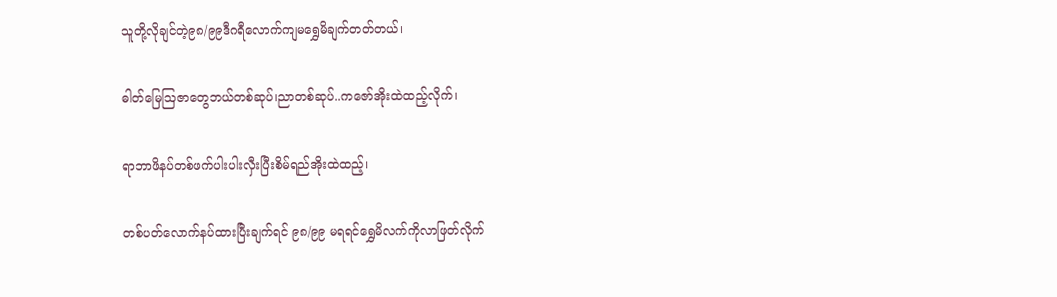သူတို့လိုချင်တဲ့၉၈/၉၉ဒီဂရီလောက်ကျမရွှေမိချက်တတ်တယ်၊

ဓါတ်မြေဩဇာတွေဘယ်တစ်ဆုပ်၊ညာတစ်ဆုပ်..ကဇော်အိုးထဲထည့်လိုက်၊

ရာဘာဖိနပ်တစ်ဖက်ပါးပါးလှီးပြီးစိမ်ရည်အိုးထဲထည့်၊

တစ်ပတ်လောက်နပ်ထားပြီးချက်ရင် ၉၈/၉၉ မရရင်ရွှေမိလက်ကိုလာဖြတ်လိုက်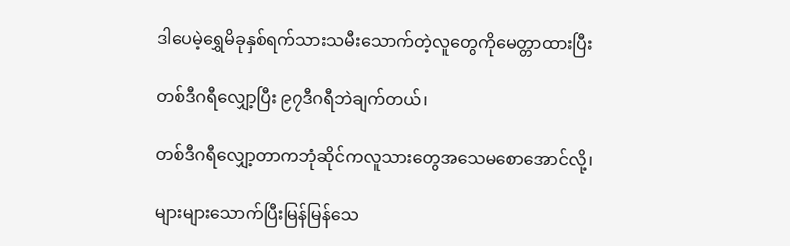ဒါပေမဲ့ရွှေမိခုနှစ်ရက်သားသမီးသောက်တဲ့လူတွေကိုမေတ္တာထားပြီး

တစ်ဒီဂရီလျှော့ပြီး ၉၇ဒီဂရီဘဲချက်တယ်၊

တစ်ဒီဂရီလျှော့တာကဘုံဆိုင်ကလူသားတွေအသေမစောအောင်လို့၊

များများသောက်ပြီးမြန်မြန်သေ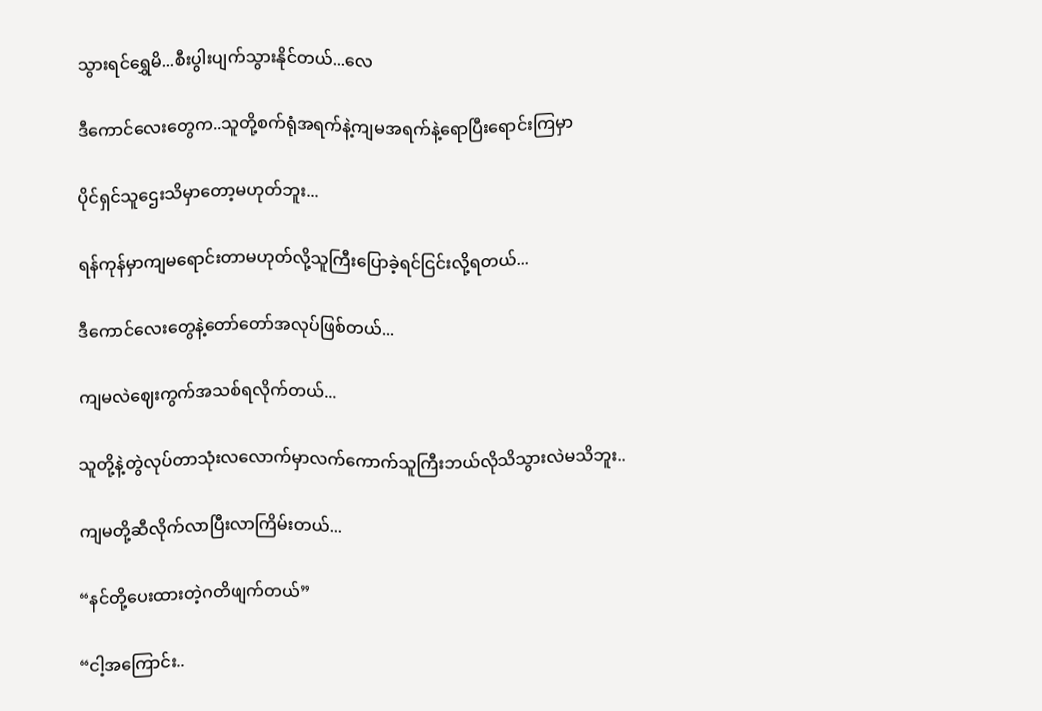သွားရင်ရွှေမိ...စီးပွါးပျက်သွားနိုင်တယ်...လေ

ဒီကောင်လေးတွေက..သူတို့စက်ရုံအရက်နဲ့ကျမအရက်နဲ့ရောပြီးရောင်းကြမှာ

ပိုင်ရှင်သူဌေးသိမှာတော့မဟုတ်ဘူး...

ရန်ကုန်မှာကျမရောင်းတာမဟုတ်လို့သူကြီးပြောခဲ့ရင်ငြင်းလို့ရတယ်...

ဒီကောင်လေးတွေနဲ့တော်တော်အလုပ်ဖြစ်တယ်...

ကျမလဲဈေးကွက်အသစ်ရလိုက်တယ်...

သူတို့နဲ့တွဲလုပ်တာသုံးလလောက်မှာလက်ကောက်သူကြီးဘယ်လိုသိသွားလဲမသိဘူး..

ကျမတို့ဆီလိုက်လာပြီးလာကြိမ်းတယ်...

“နင်တို့ပေးထားတဲ့ဂတိဖျက်တယ်”

“ငါ့အကြောင်း..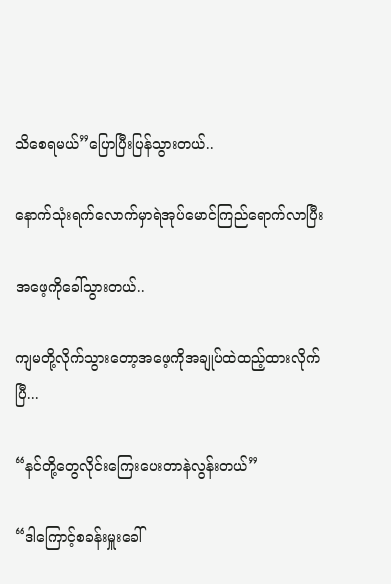သိစေရမယ်”ပြောပြီးပြန်သွားတယ်..

နောက်သုံးရက်လောက်မှာရဲအုပ်မောင်ကြည်ရောက်လာပြီး

အဖေ့ကိုခေါ်သွားတယ်..

ကျမတို့လိုက်သွားတော့အဖေ့ကိုအချုပ်ထဲထည့်ထားလိုက်ပြီ...

“နင်တို့တွေလိုင်းကြေးပေးတာနဲလွန်းတယ်”

“ဒါကြောင့်စခန်းမှူးခေါ်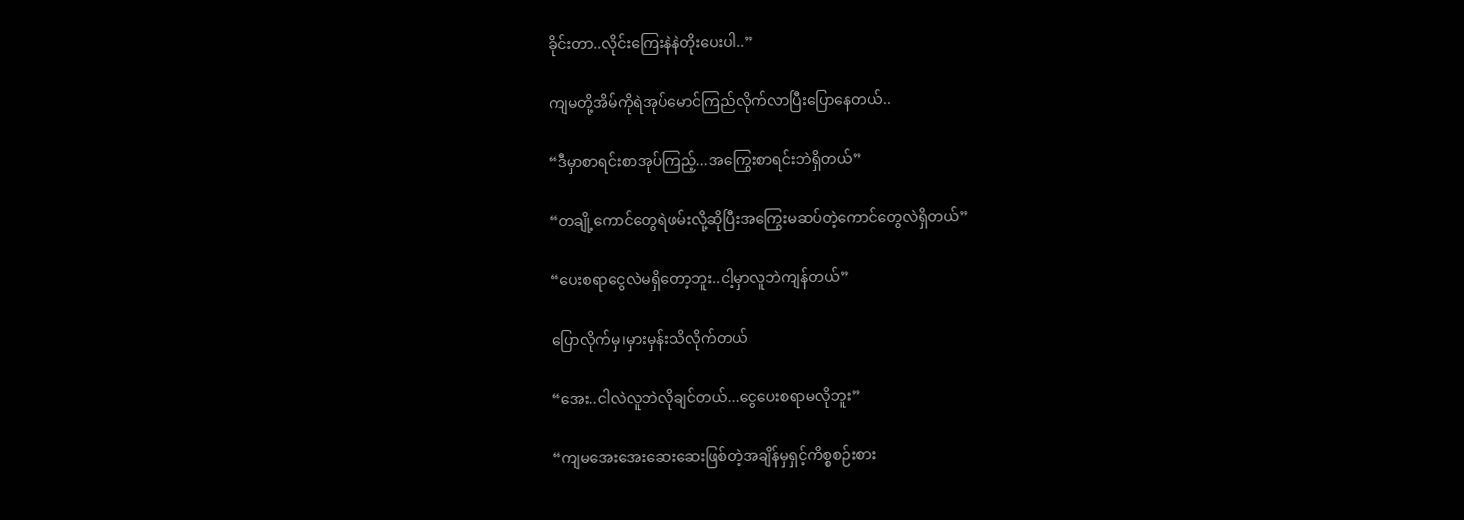ခိုင်းတာ..လိုင်းကြေးနဲနဲတိုးပေးပါ..”

ကျမတို့အိမ်ကိုရဲအုပ်မောင်ကြည်လိုက်လာပြီးပြောနေတယ်..

“ဒီမှာစာရင်းစာအုပ်ကြည့်...အကြွေးစာရင်းဘဲရှိတယ်”

“တချို့ကောင်တွေရဲဖမ်းလို့ဆိုပြီးအကြွေးမဆပ်တဲ့ကောင်တွေလဲရှိတယ်”

“ပေးစရာငွေလဲမရှိတော့ဘူး..ငါ့မှာလူဘဲကျန်တယ်”

ပြောလိုက်မှ၊မှားမှန်းသိလိုက်တယ်

“အေး..ငါလဲလူဘဲလိုချင်တယ်...ငွေပေးစရာမလိုဘူး”

“ကျမအေးအေးဆေးဆေးဖြစ်တဲ့အချိန်မှရှင့်ကိစ္စစဉ်းစား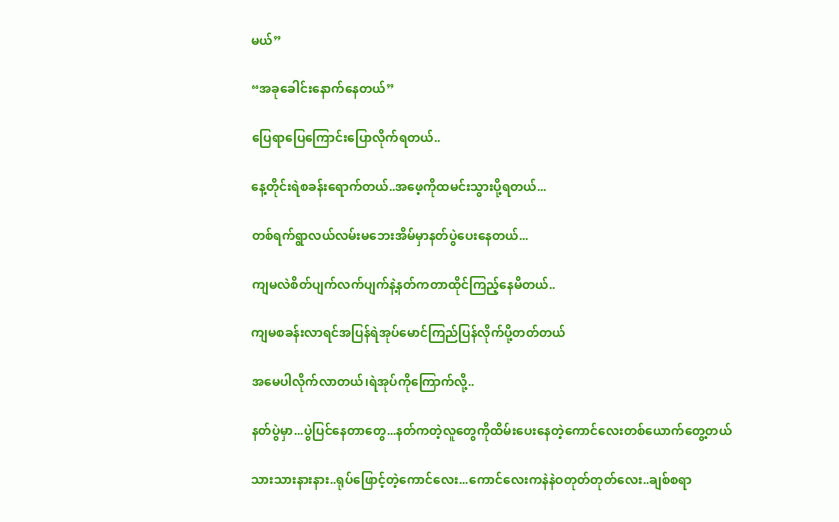မယ်”

“အခုခေါင်းနောက်နေတယ်”

ပြေရာပြေကြောင်းပြောလိုက်ရတယ်..

နေ့တိုင်းရဲစခန်းရောက်တယ်..အဖေ့ကိုထမင်းသွားပို့ရတယ်...

တစ်ရက်ရွာလယ်လမ်းမဘေးအိမ်မှာနတ်ပွဲပေးနေတယ်...

ကျမလဲစိတ်ပျက်လက်ပျက်နဲ့နတ်ကတာထိုင်ကြည့်နေမိတယ်..

ကျမစခန်းလာရင်အပြန်ရဲအုပ်မောင်ကြည်ပြန်လိုက်ပို့တတ်တယ်

အမေပါလိုက်လာတယ်၊ရဲအုပ်ကိုကြောက်လို့..

နတ်ပွဲမှာ...ပွဲပြင်နေတာတွေ...နတ်ကတဲ့လူတွေကိုထိမ်းပေးနေတဲ့ကောင်လေးတစ်ယောက်တွေ့တယ်

သားသားနားနား..ရုပ်ဖြောင့်တဲ့ကောင်လေး...ကောင်လေးကနဲနဲဝတုတ်တုတ်လေး..ချစ်စရာ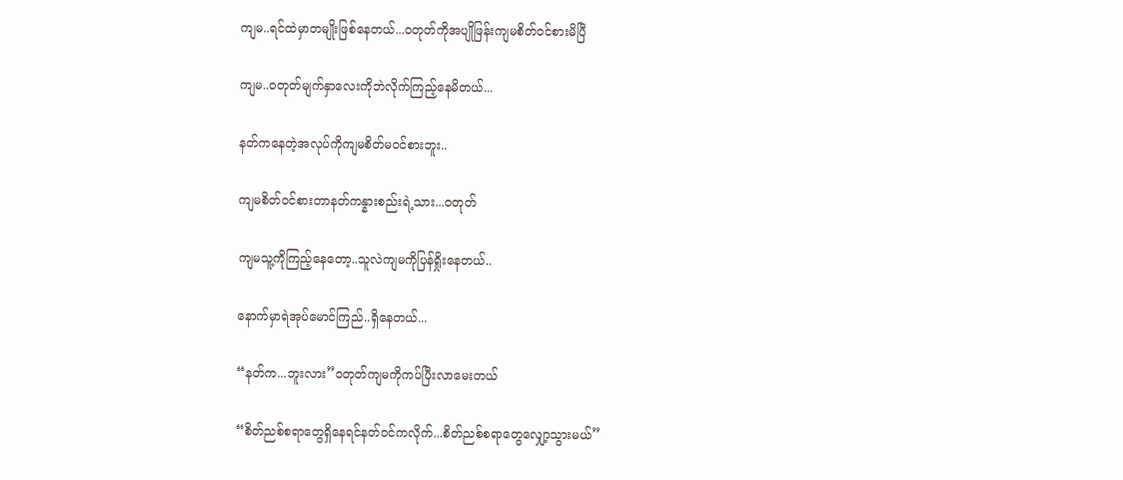ကျမ..ရင်ထဲမှာတမျိုးဖြစ်နေတယ်...ဝတုတ်ကိုအပျိုဖြန်းကျမစိတ်ဝင်စားမိပြီ

ကျမ..ဝတုတ်မျက်နှာလေးကိုဘဲလိုက်ကြည့်နေမိတယ်...

နတ်ကနေတဲ့အလုပ်ကိုကျမစိတ်မဝင်စားဘူး..

ကျမစိတ်ဝင်စားတာနတ်ကန္နားစည်းရဲ့သား...ဝတုတ်

ကျမသူ့ကိုကြည့်နေတော့..သူလဲကျမကိုပြန်ရှိုးနေတယ်..

နောက်မှာရဲအုပ်မောင်ကြည်..ရှိနေတယ်...

“နတ်က...ဘူးလား”ဝတုတ်ကျမကိုကပ်ပြီးလာမေးတယ်

“စိတ်ညစ်စရာတွေရှိနေရင်နတ်ဝင်ကလိုက်...စိတ်ညစ်စရာတွေလျှော့သွားမယ်”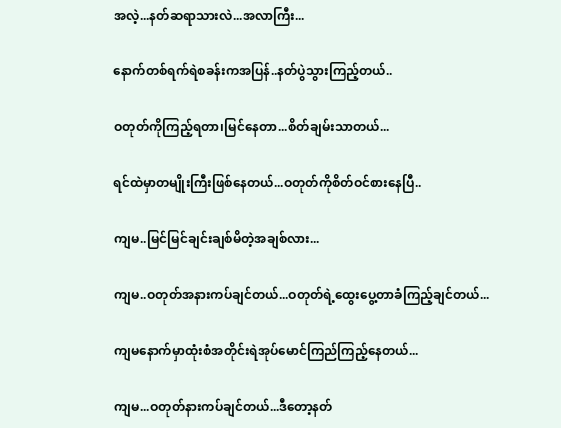အလဲ့...နတ်ဆရာသားလဲ...အလာကြီး...

နောက်တစ်ရက်ရဲစခန်းကအပြန်..နတ်ပွဲသွားကြည့်တယ်..

ဝတုတ်ကိုကြည့်ရတာ၊မြင်နေတာ...စိတ်ချမ်းသာတယ်...

ရင်ထဲမှာတမျိုးကြီးဖြစ်နေတယ်...ဝတုတ်ကိုစိတ်ဝင်စားနေပြီ..

ကျမ..မြင်မြင်ချင်းချစ်မိတဲ့အချစ်လား...

ကျမ..ဝတုတ်အနားကပ်ချင်တယ်...ဝတုတ်ရဲ့ထွေးပွေ့တာခံကြည့်ချင်တယ်...

ကျမနောက်မှာထုံးစံအတိုင်းရဲအုပ်မောင်ကြည်ကြည့်နေတယ်...

ကျမ...ဝတုတ်နားကပ်ချင်တယ်...ဒီတော့နတ်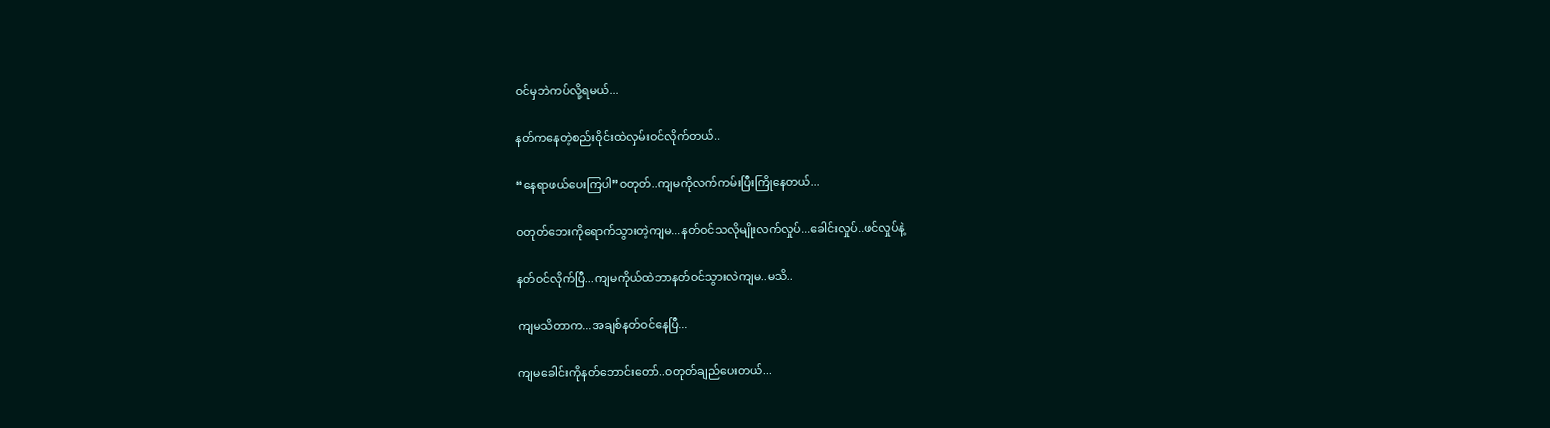ဝင်မှဘဲကပ်လို့ရမယ်...

နတ်ကနေတဲ့စည်းဝိုင်းထဲလှမ်းဝင်လိုက်တယ်..

“နေရာဖယ်ပေးကြပါ”ဝတုတ်..ကျမကိုလက်ကမ်းပြီးကြိုနေတယ်...

ဝတုတ်ဘေးကိုရောက်သွားတဲ့ကျမ...နတ်ဝင်သလိုမျိုးလက်လှုပ်...ခေါင်းလှုပ်..ဖင်လှုပ်နဲ့

နတ်ဝင်လိုက်ပြီ...ကျမကိုယ်ထဲဘာနတ်ဝင်သွားလဲကျမ..မသိ..

ကျမသိတာက...အချစ်နတ်ဝင်နေပြီ...

ကျမခေါင်းကိုနတ်ဘောင်းတော်..ဝတုတ်ချည်ပေးတယ်...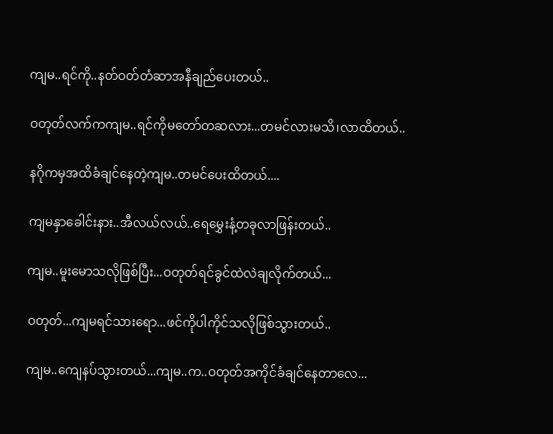ကျမ..ရင်ကို..နတ်ဝတ်တံဆာအနီချည်ပေးတယ်..

ဝတုတ်လက်ကကျမ..ရင်ကိုမတော်တဆလား...တမင်လားမသိ၊လာထိတယ်..

နဂိုကမှအထိခံချင်နေတဲ့ကျမ..တမင်ပေးထိတယ်....

ကျမနှာခေါင်းနား..အီလယ်လယ်..ရေမွှေးနံ့တခုလာဖြန်းတယ်..

ကျမ..မူးမောသလိုဖြစ်ပြီး...ဝတုတ်ရင်ခွင်ထဲလဲချလိုက်တယ်...

ဝတုတ်...ကျမရင်သားရော...ဖင်ကိုပါကိုင်သလိုဖြစ်သွားတယ်..

ကျမ..ကျေနပ်သွားတယ်...ကျမ..က..ဝတုတ်အကိုင်ခံချင်နေတာလေ...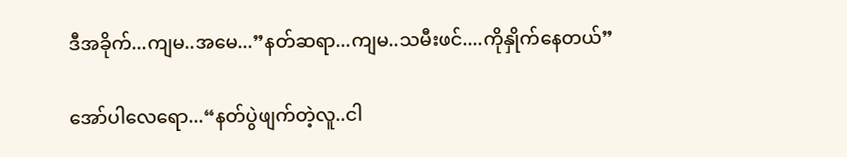ဒီအခိုက်...ကျမ..အမေ...”နတ်ဆရာ...ကျမ..သမီးဖင်....ကိုနှိုက်နေတယ်”

အော်ပါလေရော...“နတ်ပွဲဖျက်တဲ့လူ..ငါ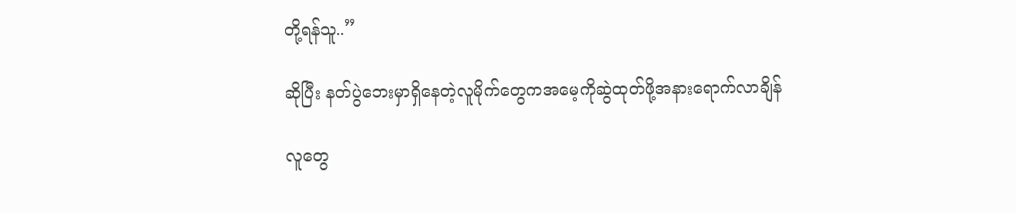တို့ရန်သူ..”

ဆိုပြီး နတ်ပွဲဘေးမှာရှိနေတဲ့လူမိုက်တွေကအမေ့ကိုဆွဲထုတ်ဖို့အနားရောက်လာချိန်

လူတွေ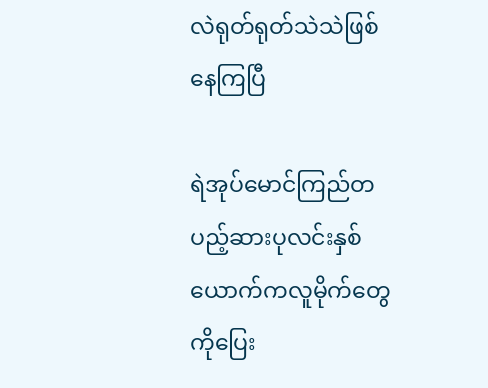လဲရုတ်ရုတ်သဲသဲဖြစ်နေကြပြီ

ရဲအုပ်မောင်ကြည်တပည့်ဆားပုလင်းနှစ်ယောက်ကလူမိုက်တွေကိုပြေး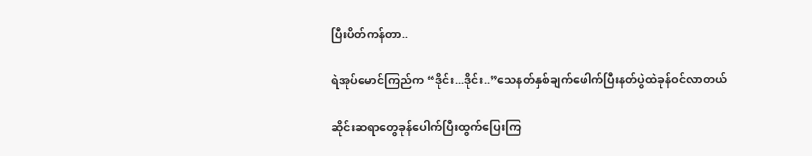ပြီးပိတ်ကန်တာ..

ရဲအုပ်မောင်ကြည်က “ဒိုင်း...ဒိုင်း..”သေနတ်နှစ်ချက်ဖေါက်ပြီးနတ်ပွဲထဲခုန်ဝင်လာတယ်

ဆိုင်းဆရာတွေခုန်ပေါက်ပြီးထွက်ပြေးကြ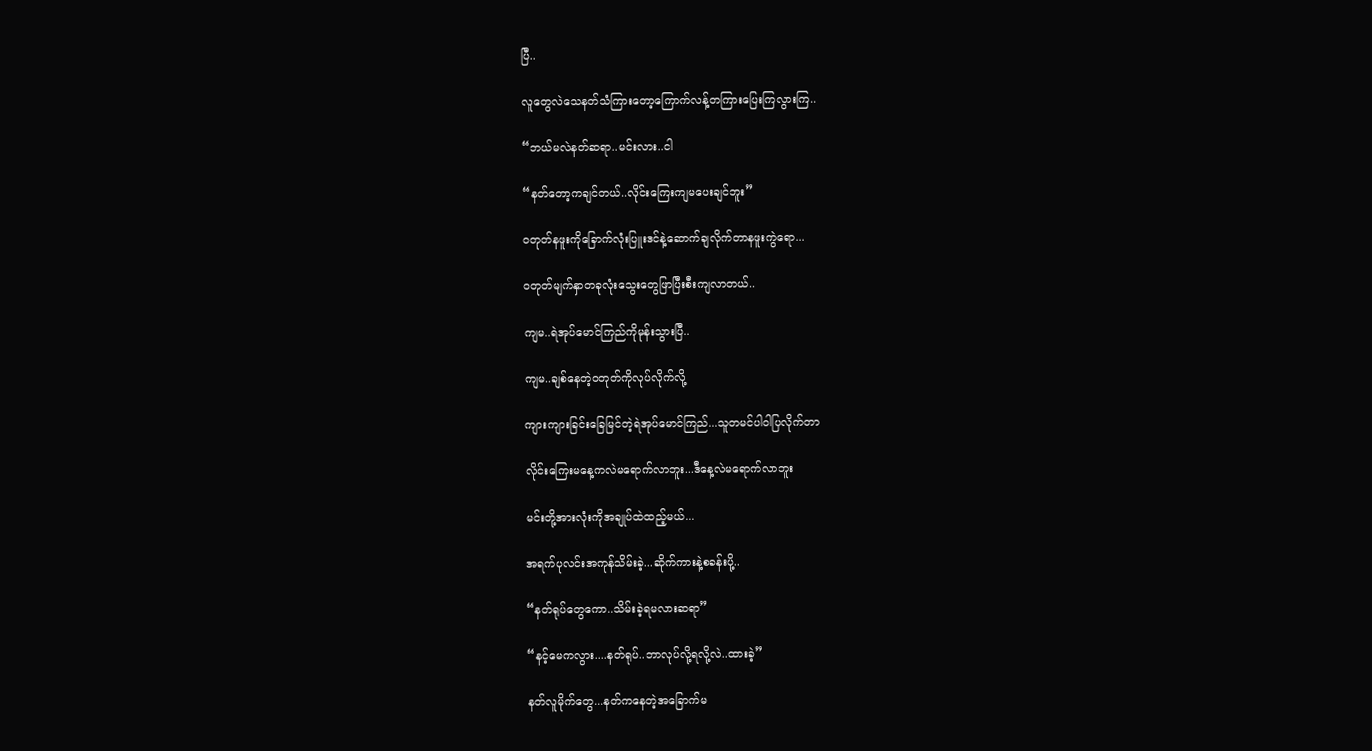ပြီ..

လူတွေလဲသေနတ်သံကြားတော့ကြောက်လန့်တကြားပြေးကြလွားကြ..

“ဘယ်မလဲနတ်ဆရာ..မင်းလား..ငါ

“နတ်တော့ကချင်တယ်..လိုင်းကြေးကျမပေးချင်ဘူး”

ဝတုတ်နဖူးကိုခြောက်လုံးပြူးဒင်နဲ့ဆောက်ချလိုက်တာနဖူးကွဲရော...

ဝတုတ်မျက်နှာတခုလုံးသွေးတွေဖြာပြီးစီးကျလာတယ်..

ကျမ..ရဲအုပ်မောင်ကြည်ကိုမုန်းသွားပြီ..

ကျမ..ချစ်နေတဲ့ဝတုတ်ကိုလုပ်လိုက်လို့

ကျားကျားခြင်းခြေမြင်တဲ့ရဲအုပ်မောင်ကြည်...သူတမင်ပါဝါပြလိုက်တာ

လိုင်းကြေးမနေ့ကလဲမရောက်လာဘူး...ဒီနေ့လဲမရောက်လာဘူး

မင်းတို့အားလုံးကိုအချုပ်ထဲထည့်မယ်...

အရက်ပုလင်းအကုန်သိမ်းခဲ့...ဆိုက်ကားနဲ့စခန်းပို့..

“နတ်ရုပ်တွေကော..သိမ်းခဲ့ရမလားဆရာ”

“နင့်မေကလွား....နတ်ရုပ်..ဘာလုပ်လို့ရလို့လဲ..ထားခဲ့”

နတ်လူမိုက်တွေ...နတ်ကနေတဲ့အခြောက်မ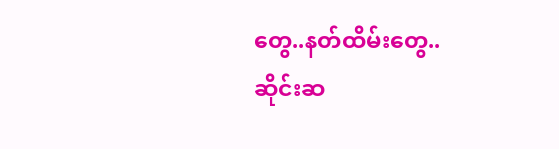တွေ..နတ်ထိမ်းတွေ..ဆိုင်းဆ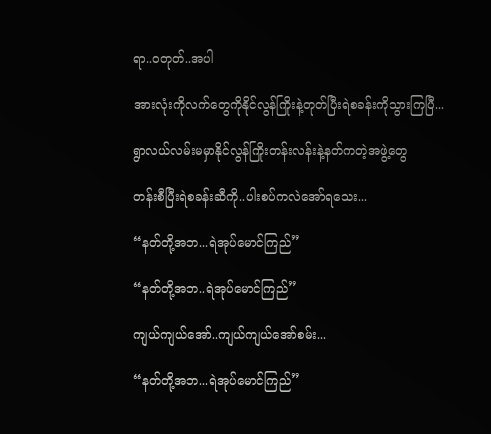ရာ..ဝတုတ်..အပါ

အားလုံးကိုလက်တွေကိုနိုင်လွန်ကြိုးနဲ့တုတ်ပြီးရဲစခန်းကိုသွားကြပြီ...

ရွာလယ်လမ်းမမှာနိုင်လွန်ကြိုးတန်းလန်းနဲ့နတ်ကတဲ့အဖွဲ့တွေ

တန်းစီပြီးရဲစခန်းဆီကို..ပါးစပ်ကလဲအော်ရသေး...

“နတ်တို့အဘ...ရဲအုပ်မောင်ကြည်”

“နတ်တို့အဘ..ရဲအုပ်မောင်ကြည်”

ကျယ်ကျယ်အော်..ကျယ်ကျယ်အော်စမ်း...

“နတ်တို့အဘ...ရဲအုပ်မောင်ကြည်”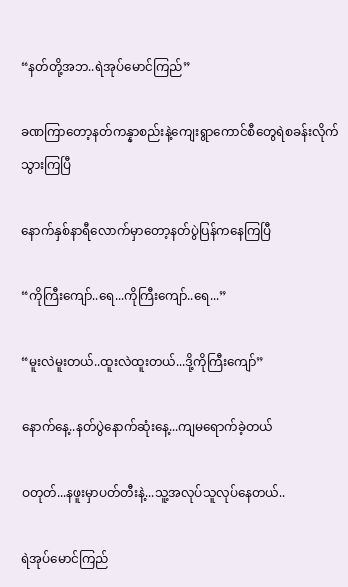“နတ်တို့အဘ..ရဲအုပ်မောင်ကြည်”

ခဏကြာတော့နတ်ကန္နာစည်းနဲ့ကျေးရွာကောင်စီတွေရဲစခန်းလိုက်သွားကြပြီ

နောက်နှစ်နာရီလောက်မှာတော့နတ်ပွဲပြန်ကနေကြပြီ

“ကိုကြီးကျော်..ရေ...ကိုကြီးကျော်..ရေ...”

“မူးလဲမူးတယ်..ထူးလဲထူးတယ်...ဒို့ကိုကြီးကျော်”

နောက်နေ့..နတ်ပွဲနောက်ဆုံးနေ့...ကျမရောက်ခဲ့တယ်

ဝတုတ်...နဖူးမှာပတ်တီးနဲ့...သူ့အလုပ်သူလုပ်နေတယ်..

ရဲအုပ်မောင်ကြည်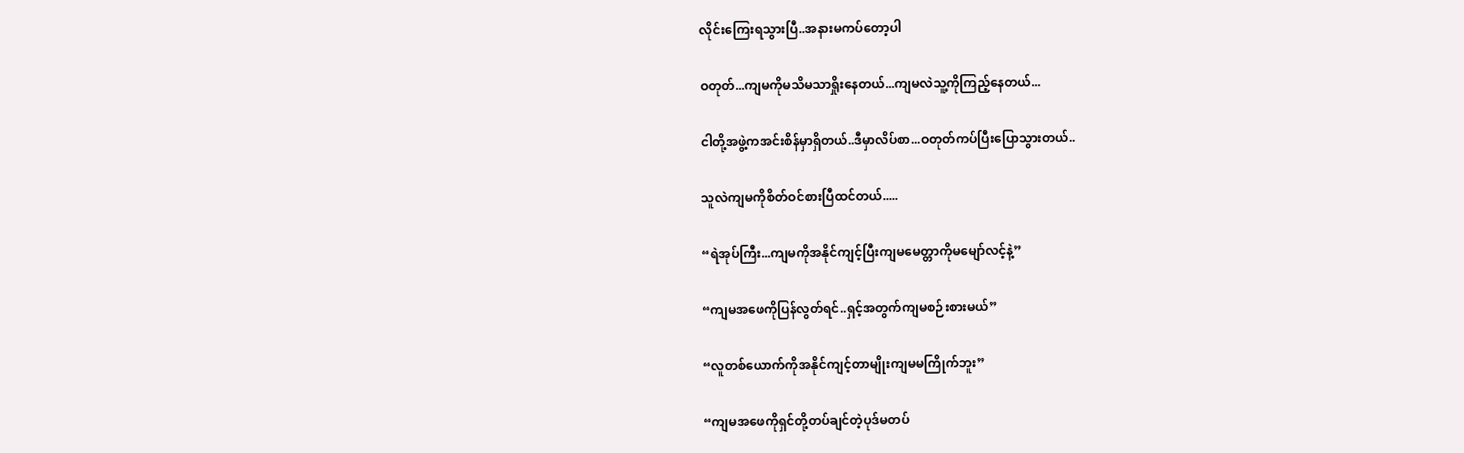လိုင်းကြေးရသွားပြီ..အနားမကပ်တော့ပါ

ဝတုတ်...ကျမကိုမသိမသာရှိုးနေတယ်...ကျမလဲသူ့ကိုကြည့်နေတယ်...

ငါတို့အဖွဲ့ကအင်းစိန်မှာရှိတယ်..ဒီမှာလိပ်စာ...ဝတုတ်ကပ်ပြီးပြောသွားတယ်..

သူလဲကျမကိုစိတ်ဝင်စားပြီထင်တယ်.....

“ရဲအုပ်ကြီး...ကျမကိုအနိုင်ကျင့်ပြီးကျမမေတ္တာကိုမမျော်လင့်နဲ့”

“ကျမအဖေကိုပြန်လွတ်ရင်..ရှင့်အတွက်ကျမစဉ်းစားမယ်”

“လူတစ်ယောက်ကိုအနိုင်ကျင့်တာမျိုးကျမမကြိုက်ဘူး”

“ကျမအဖေကိုရှင်တို့တပ်ချင်တဲ့ပုဒ်မတပ်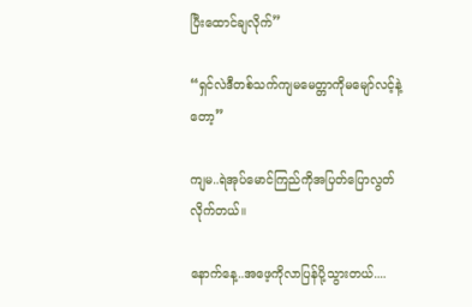ပြီးထောင်ချလိုက်”

“ရှင်လဲဒီတစ်သက်ကျမမေတ္တာကိုမမျော်လင့်နဲ့တော့”

ကျမ..ရဲအုပ်မောင်ကြည်ကိုအပြတ်ပြောလွတ်လိုက်တယ်။

နောက်နေ့..အဖေ့ကိုလာပြန်ပို့သွားတယ်....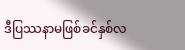ဒီပြဿနာမဖြစ်ခင်နှစ်လ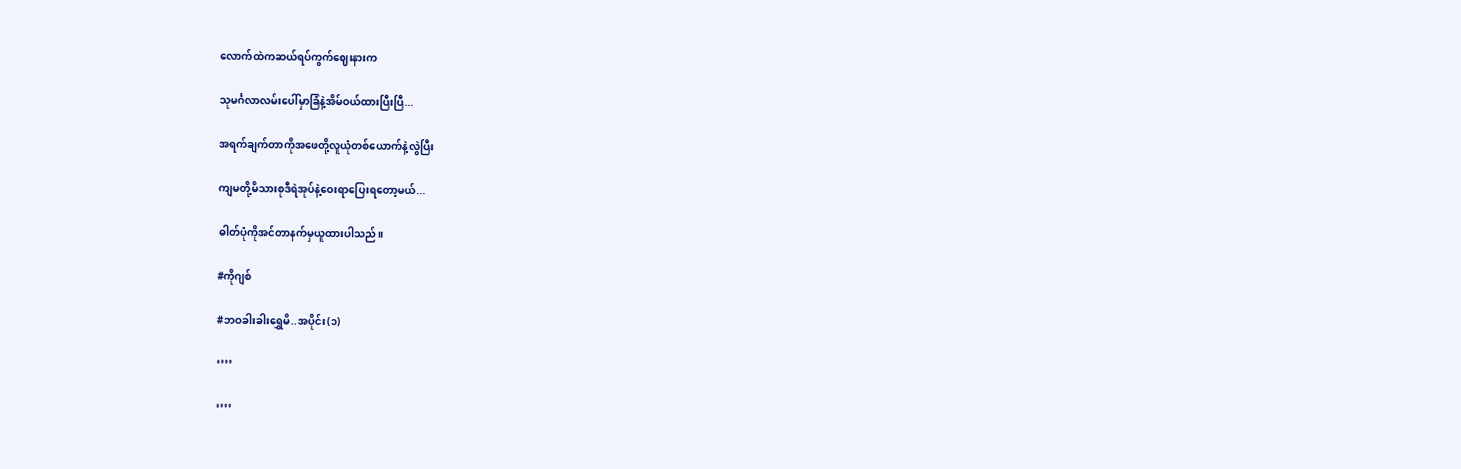လောက်ထဲကဆယ်ရပ်ကွက်ဈေးနားက

သုမင်္ဂလာလမ်းပေါ်မှာခြံနဲ့အိမ်ဝယ်ထားပြီးပြီ...

အရက်ချက်တာကိုအဖေတို့လူယုံတစ်ယောက်နဲ့လွဲပြီး

ကျမတို့မိသားစုဒီရဲအုပ်နဲ့ဝေးရာပြေးရတော့မယ်...

ဓါတ်ပုံကိုအင်တာနက်မှယူထားပါသည်။

#ကိုဂျစ်

#ဘဝခါးခါးရွှေမိ..အပိုင်း(၁)

‘’’’

‘’’’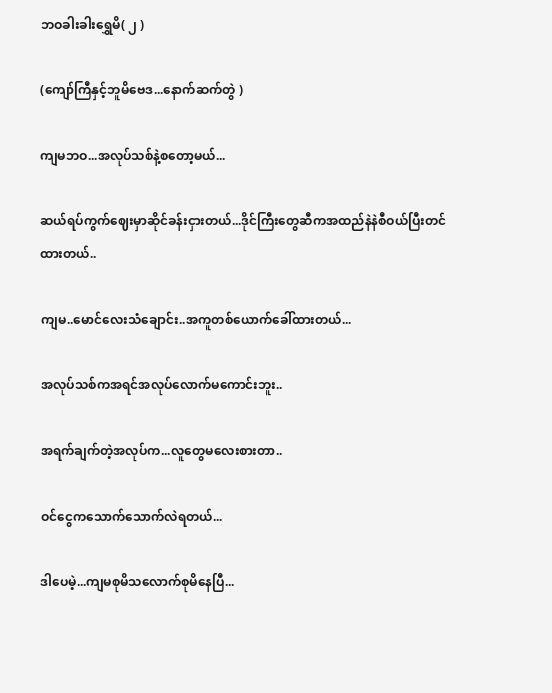ဘဝခါးခါးရွှေမိ( ၂ )

(ကျော်ကြီနှင့်ဘူမိဗေဒ...နောက်ဆက်တွဲ )

ကျမဘဝ...အလုပ်သစ်နဲ့စတော့မယ်...

ဆယ်ရပ်ကွက်ဈေးမှာဆိုင်ခန်းငှားတယ်...ဒိုင်ကြီးတွေဆီကအထည်နဲနဲစီဝယ်ပြီးတင်ထားတယ်..

ကျမ..မောင်လေးသံချောင်း..အကူတစ်ယောက်ခေါ်ထားတယ်...

အလုပ်သစ်ကအရင်အလုပ်လောက်မကောင်းဘူး..

အရက်ချက်တဲ့အလုပ်က...လူတွေမလေးစားတာ..

ဝင်ငွေကသောက်သောက်လဲရတယ်...

ဒါပေမဲ့...ကျမစုမိသလောက်စုမိနေပြီ...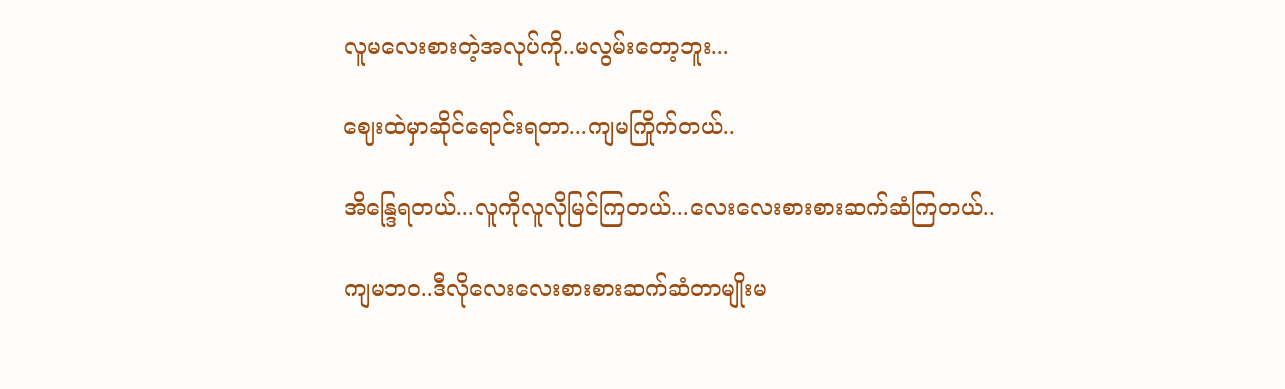လူမလေးစားတဲ့အလုပ်ကို..မလွမ်းတော့ဘူး...

ဈေးထဲမှာဆိုင်ရောင်းရတာ...ကျမကြိုက်တယ်..

အိန္ဒြေရတယ်...လူကိုလူလိုမြင်ကြတယ်...လေးလေးစားစားဆက်ဆံကြတယ်..

ကျမဘဝ..ဒီလိုလေးလေးစားစားဆက်ဆံတာမျိုးမ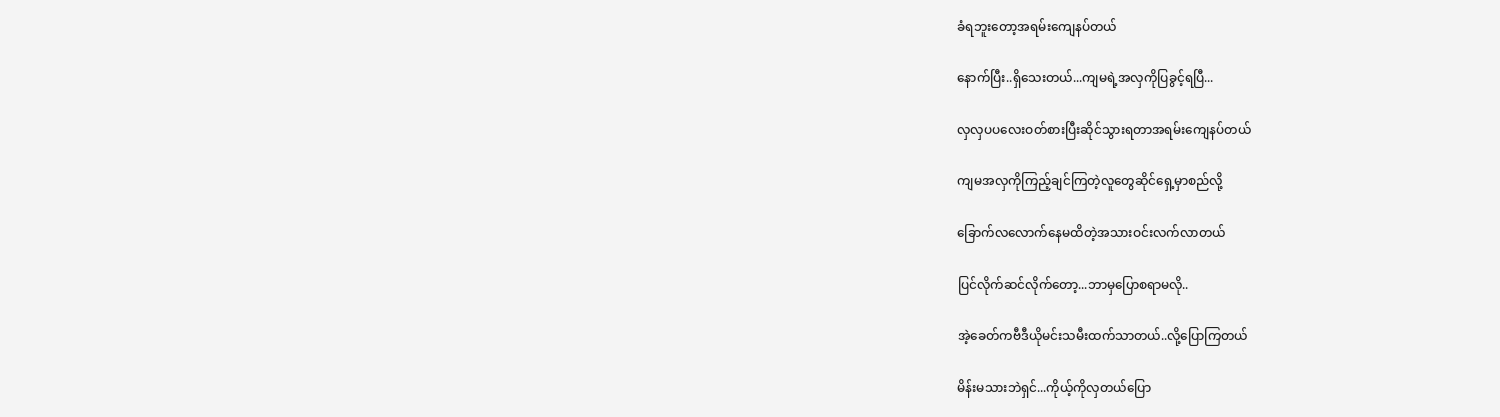ခံရဘူးတော့အရမ်းကျေနပ်တယ်

နောက်ပြီး..ရှိသေးတယ်...ကျမရဲ့အလှကိုပြခွင့်ရပြီ...

လှလှပပလေးဝတ်စားပြီးဆိုင်သွားရတာအရမ်းကျေနပ်တယ်

ကျမအလှကိုကြည့်ချင်ကြတဲ့လူတွေဆိုင်ရှေ့မှာစည်လို့

ခြောက်လလောက်နေမထိတဲ့အသားဝင်းလက်လာတယ်

ပြင်လိုက်ဆင်လိုက်တော့...ဘာမှပြောစရာမလို..

အဲ့ခေတ်ကဗီဒီယိုမင်းသမီးထက်သာတယ်..လို့ပြောကြတယ်

မိန်းမသားဘဲရှင်...ကိုယ့်ကိုလှတယ်ပြော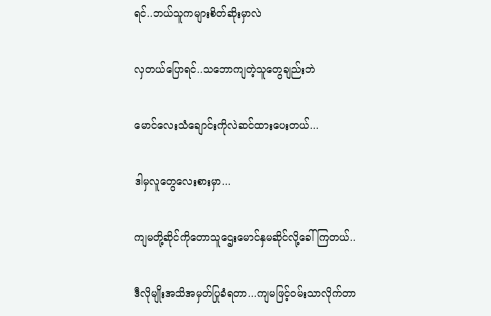ရင်..ဘယ်သူကများစိတ်ဆိုးမှာလဲ

လှတယ်ပြောရင်..သဘောကျတဲ့သူတွေချည်းဘဲ

မောင်လေးသံချောင်းကိုလဲဆင်ထားပေးတယ်...

ဒါမှလူတွေလေးစားမှာ...

ကျမတို့ဆိုင်ကိုတောသူဌေးမောင်နှမဆိုင်လို့ခေါ်ကြတယ်..

ဒီလိုမျိုးအသိအမှတ်ပြုခံရတာ...ကျမဖြင့်ဝမ်းသာလိုက်တာ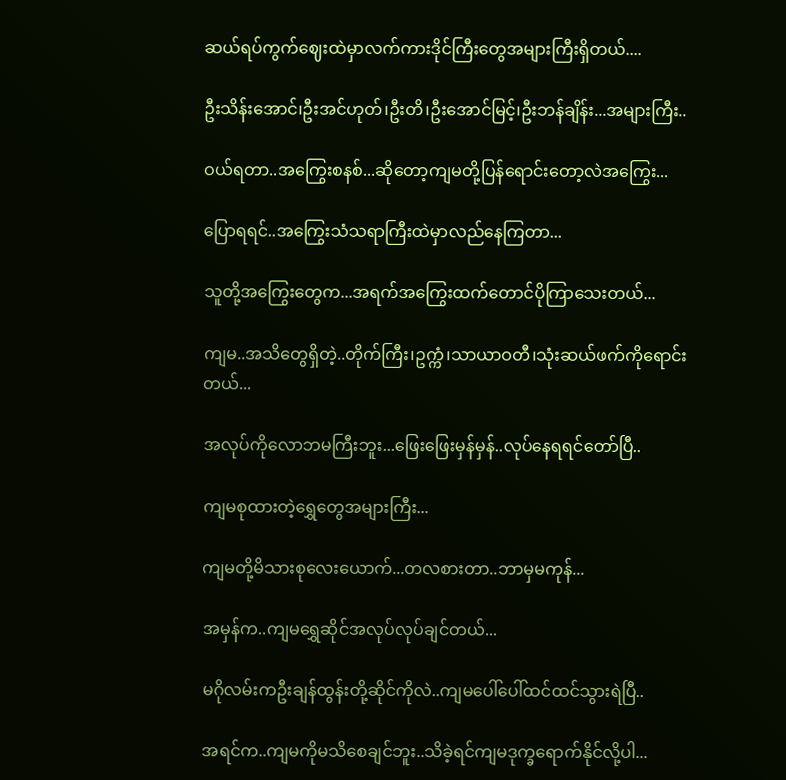ဆယ်ရပ်ကွက်ဈေးထဲမှာလက်ကားဒိုင်ကြီးတွေအများကြီးရှိတယ်....

ဦးသိန်းအောင်၊ဦးအင်ဟုတ်၊ဦးတိ၊ဦးအောင်မြင့်၊ဦးဘန်ချိန်း...အများကြီး..

ဝယ်ရတာ..အကြွေးစနစ်...ဆိုတော့ကျမတို့ပြန်ရောင်းတော့လဲအကြွေး...

ပြောရရင်..အကြွေးသံသရာကြီးထဲမှာလည်နေကြတာ...

သူတို့အကြွေးတွေက...အရက်အကြွေးထက်တောင်ပိုကြာသေးတယ်...

ကျမ..အသိတွေရှိတဲ့..တိုက်ကြီး၊ဥက္ကံ၊သာယာဝတီ၊သုံးဆယ်ဖက်ကိုရောင်းတယ်...

အလုပ်ကိုလောဘမကြီးဘူး...ဖြေးဖြေးမှန်မှန်..လုပ်နေရရင်တော်ပြီ..

ကျမစုထားတဲ့ရွှေတွေအများကြီး...

ကျမတို့မိသားစုလေးယောက်...တလစားတာ..ဘာမှမကုန်...

အမှန်က..ကျမရွှေဆိုင်အလုပ်လုပ်ချင်တယ်...

မဂိုလမ်းကဦးချန်ထွန်းတို့ဆိုင်ကိုလဲ..ကျမပေါ်ပေါ်ထင်ထင်သွားရဲပြီ..

အရင်က..ကျမကိုမသိစေချင်ဘူး..သိခဲ့ရင်ကျမဒုက္ခရောက်နိုင်လို့ပါ...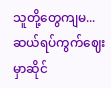သူတို့တွေကျမ...ဆယ်ရပ်ကွက်ဈေးမှာဆိုင်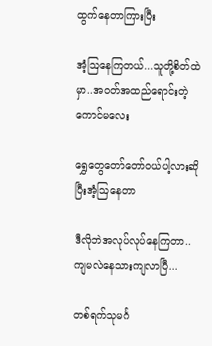ထွက်နေတာကြားပြီး

အံ့ဩနေကြတယ်...သူတို့စိတ်ထဲမှာ..အဝတ်အထည်ရောင်းတဲ့ကောင်မလေး

ရွှေတွေတော်တော်ဝယ်ပါ့လားဆိုပြီးအံ့ဩနေတာ

ဒီလိုဘဲအလုပ်လုပ်နေကြတာ..ကျမလဲနေသားကျလာပြီ...

တစ်ရက်သုမင်္ဂ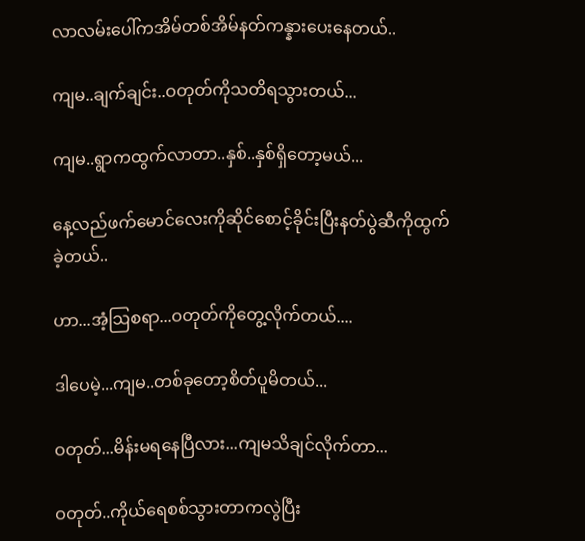လာလမ်းပေါ်ကအိမ်တစ်အိမ်နတ်ကန္နားပေးနေတယ်..

ကျမ..ချက်ချင်း..ဝတုတ်ကိုသတိရသွားတယ်...

ကျမ..ရွာကထွက်လာတာ..နှစ်..နှစ်ရှိတော့မယ်...

နေ့လည်ဖက်မောင်လေးကိုဆိုင်စောင့်ခိုင်းပြီးနတ်ပွဲဆီကိုထွက်ခဲ့တယ်..

ဟာ...အံ့ဩစရာ...ဝတုတ်ကိုတွေ့လိုက်တယ်....

ဒါပေမဲ့...ကျမ..တစ်ခုတော့စိတ်ပူမိတယ်...

ဝတုတ်...မိန်းမရနေပြီလား...ကျမသိချင်လိုက်တာ...

ဝတုတ်..ကိုယ်ရေစစ်သွားတာကလွဲပြီး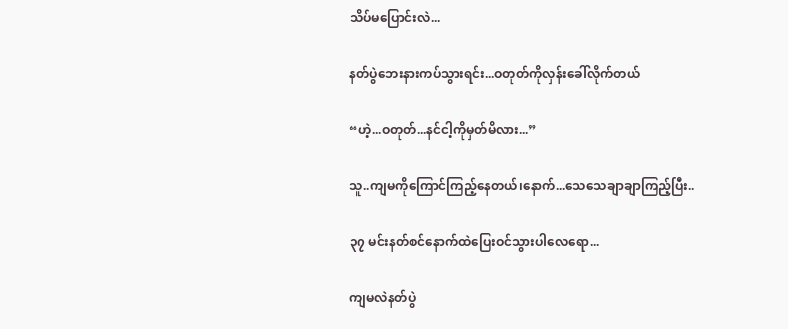သိပ်မပြောင်းလဲ...

နတ်ပွဲဘေးနားကပ်သွားရင်း...ဝတုတ်ကိုလှန်းခေါ်လိုက်တယ်

“ဟဲ့...ဝတုတ်...နင်ငါ့ကိုမှတ်မိလား...”

သူ..ကျမကိုကြောင်ကြည့်နေတယ်၊နောက်...သေသေချာချာကြည့်ပြီး..

၃၇ မင်းနတ်စင်နောက်ထဲပြေးဝင်သွားပါလေရော...

ကျမလဲနတ်ပွဲ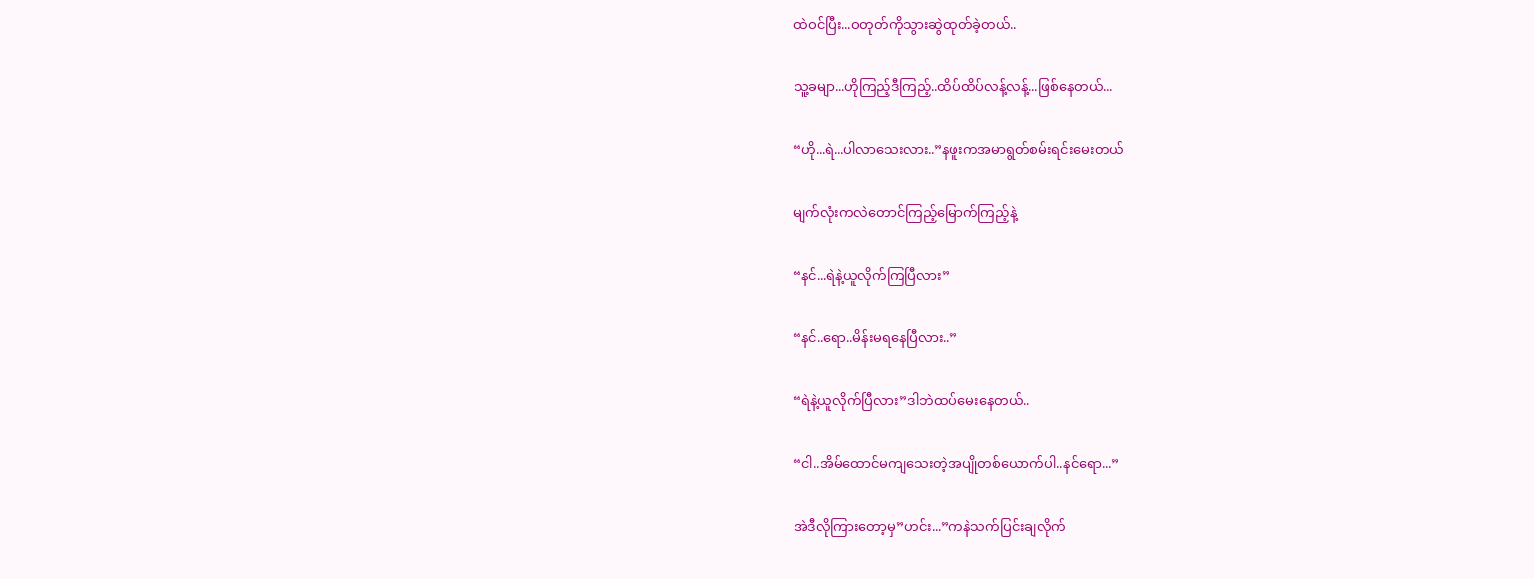ထဲဝင်ပြီး...ဝတုတ်ကိုသွားဆွဲထုတ်ခဲ့တယ်..

သူ့ခမျာ...ဟိုကြည့်ဒီကြည့်..ထိပ်ထိပ်လန့်လန့်...ဖြစ်နေတယ်...

“ဟို...ရဲ...ပါလာသေးလား..”နဖူးကအမာရွတ်စမ်းရင်းမေးတယ်

မျက်လုံးကလဲတောင်ကြည့်မြောက်ကြည့်နဲ့

“နင်...ရဲနဲ့ယူလိုက်ကြပြီလား”

“နင်..ရော..မိန်းမရနေပြီလား..”

“ရဲနဲ့ယူလိုက်ပြီလား”ဒါဘဲထပ်မေးနေတယ်..

“ငါ..အိမ်ထောင်မကျသေးတဲ့အပျိုတစ်ယောက်ပါ..နင်ရော...”

အဲဒီလိုကြားတော့မှ”ဟင်း...”ကနဲသက်ပြင်းချလိုက်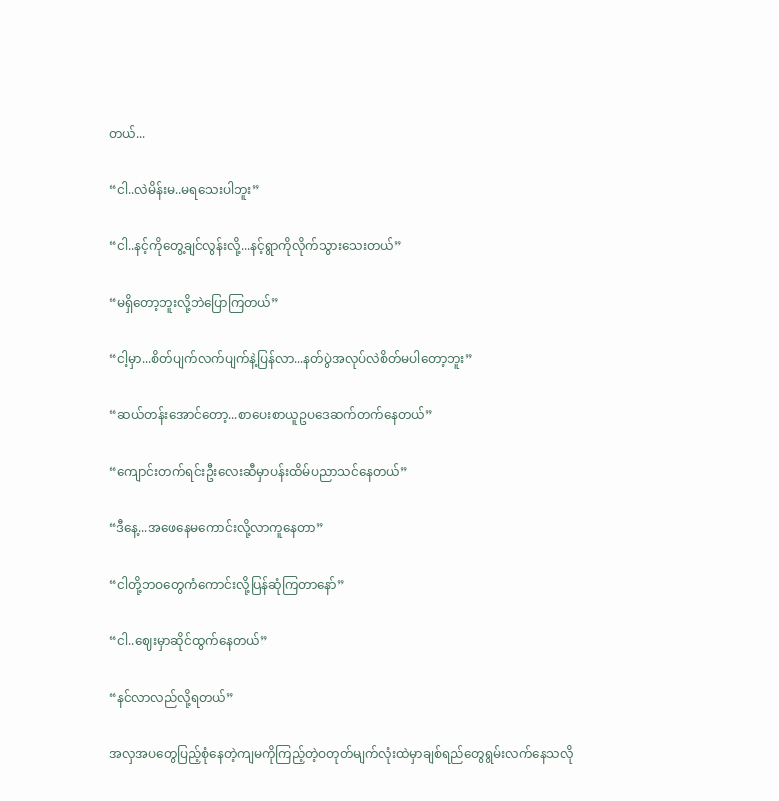တယ်...

“ငါ..လဲမိန်းမ..မရသေးပါဘူး”

“ငါ..နင့်ကိုတွေ့ချင်လွန်းလို့...နင့်ရွာကိုလိုက်သွားသေးတယ်”

“မရှိတော့ဘူးလို့ဘဲပြောကြတယ်”

“ငါ့မှာ...စိတ်ပျက်လက်ပျက်နဲ့ပြန်လာ...နတ်ပွဲအလုပ်လဲစိတ်မပါတော့ဘူး”

“ဆယ်တန်းအောင်တော့...စာပေးစာယူဥပဒေဆက်တက်နေတယ်”

“ကျောင်းတက်ရင်းဦးလေးဆီမှာပန်းထိမ်ပညာသင်နေတယ်”

“ဒီနေ့...အဖေနေမကောင်းလို့လာကူနေတာ”

“ငါတို့ဘဝတွေကံကောင်းလို့ပြန်ဆုံကြတာနော်”

“ငါ..ဈေးမှာဆိုင်ထွက်နေတယ်”

“နင်လာလည်လို့ရတယ်”

အလှအပတွေပြည့်စုံနေတဲ့ကျမကိုကြည့်တဲ့ဝတုတ်မျက်လုံးထဲမှာချစ်ရည်တွေရွမ်းလက်နေသလို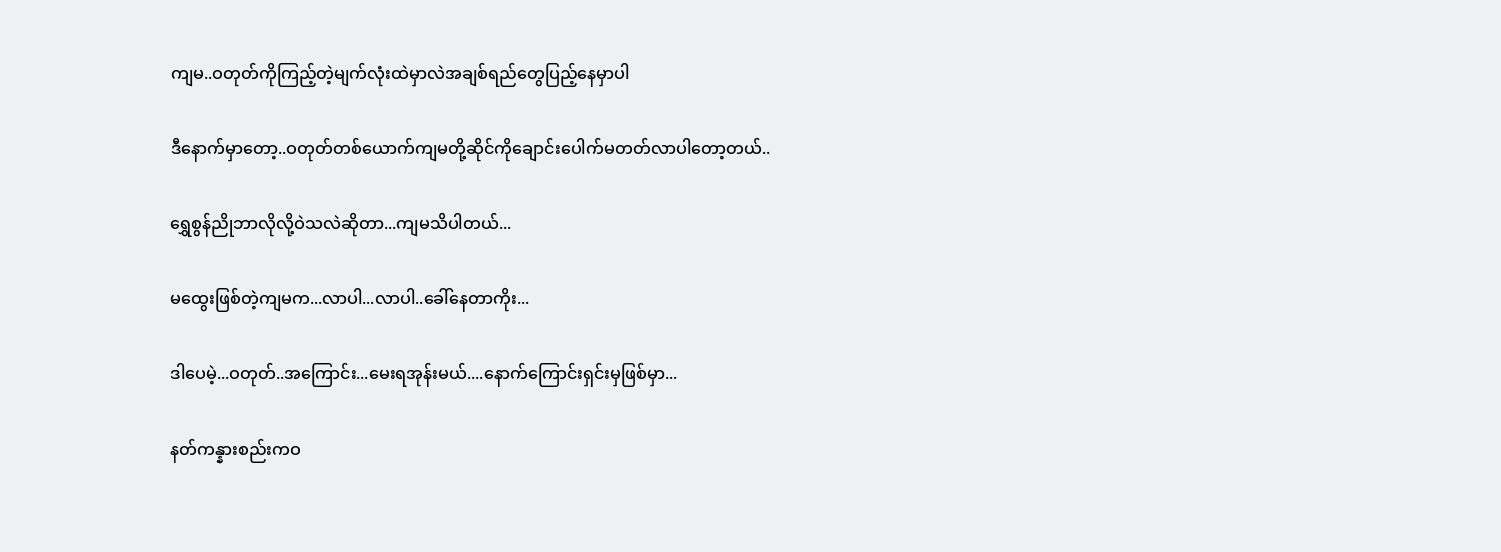ကျမ..ဝတုတ်ကိုကြည့်တဲ့မျက်လုံးထဲမှာလဲအချစ်ရည်တွေပြည့်နေမှာပါ

ဒီနောက်မှာတော့..ဝတုတ်တစ်ယောက်ကျမတို့ဆိုင်ကိုချောင်းပေါက်မတတ်လာပါတော့တယ်..

ရွှေစွန်ညိုဘာလိုလို့ဝဲသလဲဆိုတာ...ကျမသိပါတယ်...

မထွေးဖြစ်တဲ့ကျမက...လာပါ...လာပါ..ခေါ်နေတာကိုး...

ဒါပေမဲ့...ဝတုတ်..အကြောင်း...မေးရအုန်းမယ်....နောက်ကြောင်းရှင်းမှဖြစ်မှာ...

နတ်ကန္နားစည်းကဝ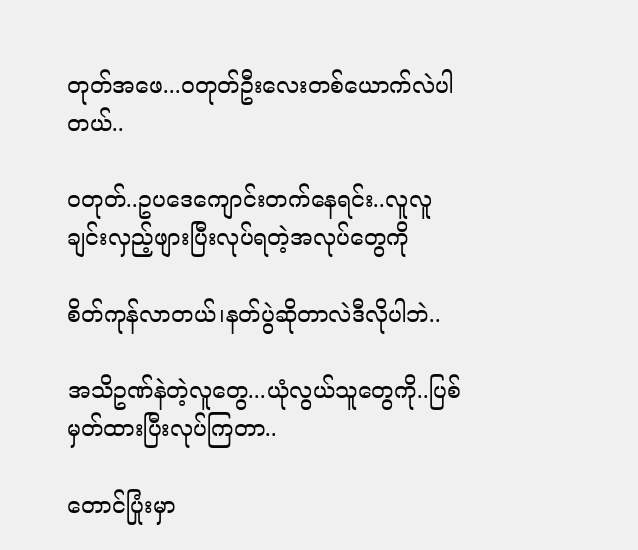တုတ်အဖေ...ဝတုတ်ဦးလေးတစ်ယောက်လဲပါတယ်..

ဝတုတ်..ဥပဒေကျောင်းတက်နေရင်း..လူလူချင်းလှည့်ဖျားပြီးလုပ်ရတဲ့အလုပ်တွေကို

စိတ်ကုန်လာတယ်၊နတ်ပွဲဆိုတာလဲဒီလိုပါဘဲ..

အသိဥဏ်နဲတဲ့လူတွေ...ယုံလွယ်သူတွေကို..ပြစ်မှတ်ထားပြီးလုပ်ကြတာ..

တောင်ပြုံးမှာ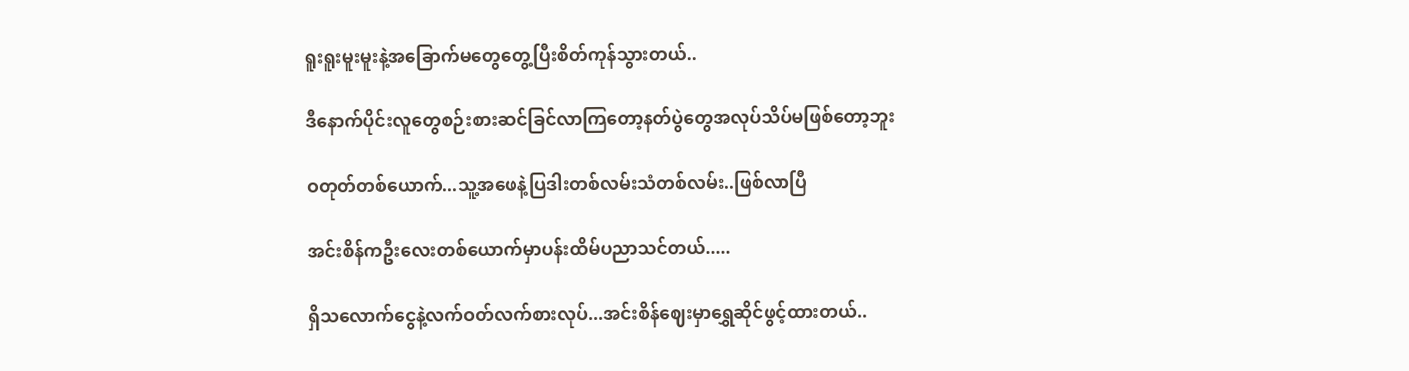ရူးရူးမူးမူးနဲ့အခြောက်မတွေတွေ့ပြီးစိတ်ကုန်သွားတယ်..

ဒီနောက်ပိုင်းလူတွေစဉ်းစားဆင်ခြင်လာကြတော့နတ်ပွဲတွေအလုပ်သိပ်မဖြစ်တော့ဘူး

ဝတုတ်တစ်ယောက်...သူ့အဖေနဲ့ပြဒါးတစ်လမ်းသံတစ်လမ်း..ဖြစ်လာပြီ

အင်းစိန်ကဦးလေးတစ်ယောက်မှာပန်းထိမ်ပညာသင်တယ်.....

ရှိသလောက်ငွေနဲ့လက်ဝတ်လက်စားလုပ်...အင်းစိန်ဈေးမှာရွှေဆိုင်ဖွင့်ထားတယ်..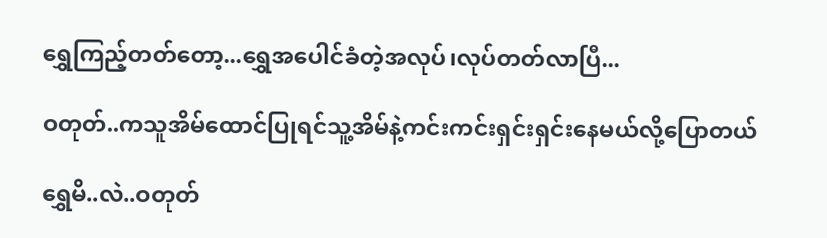ရွှေကြည့်တတ်တော့...ရွှေအပေါင်ခံတဲ့အလုပ်၊လုပ်တတ်လာပြီ...

ဝတုတ်..ကသူအိမ်ထောင်ပြုရင်သူ့အိမ်နဲ့ကင်းကင်းရှင်းရှင်းနေမယ်လို့ပြောတယ်

ရွှေမိ..လဲ..ဝတုတ်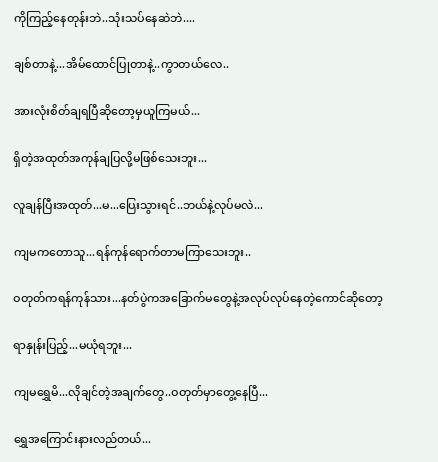ကိုကြည့်နေတုန်းဘဲ..သုံးသပ်နေဆဲဘဲ....

ချစ်တာနဲ့...အိမ်ထောင်ပြုတာနဲ့..ကွာတယ်လေ..

အားလုံးစိတ်ချရပြီဆိုတော့မှယူကြမယ်...

ရှိတဲ့အထုတ်အကုန်ချပြလို့မဖြစ်သေးဘူး...

လူချန်ပြီးအထုတ်...မ...ပြေးသွားရင်..ဘယ်နဲ့လုပ်မလဲ...

ကျမကတောသူ...ရန်ကုန်ရောက်တာမကြာသေးဘူး..

ဝတုတ်ကရန်ကုန်သား...နတ်ပွဲကအခြောက်မတွေနဲ့အလုပ်လုပ်နေတဲ့ကောင်ဆိုတော့

ရာနှုန်းပြည့်...မယုံရဘူး...

ကျမရွှေမိ...လိုချင်တဲ့အချက်တွေ..ဝတုတ်မှာတွေ့နေပြီ...

ရွှေအကြောင်းနားလည်တယ်...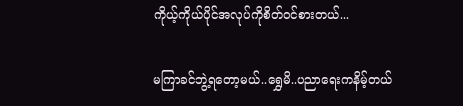ကိုယ့်ကိုယ်ပိုင်အလုပ်ကိုစိတ်ဝင်စားတယ်...

မကြာခင်ဘွဲ့ရတော့မယ်..ရွှေမိ..ပညာရေးကနိမ့်တယ်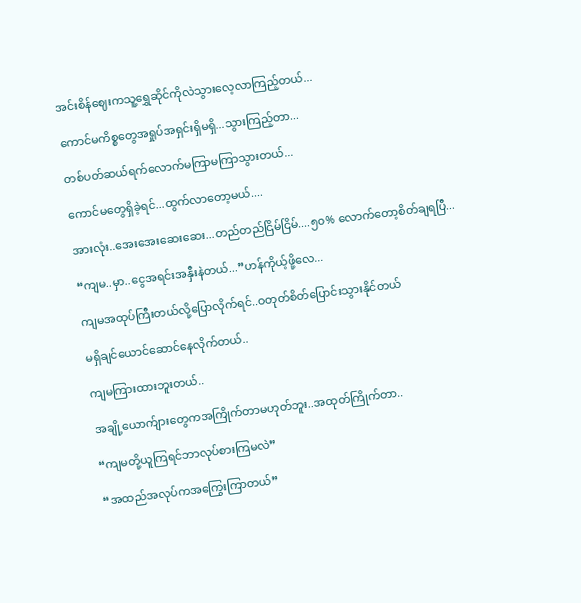အင်းစိန်ဈေးကသူ့ရွှေဆိုင်ကိုလဲသွားလေ့လာကြည့်တယ်...

ကောင်မကိစ္စတွေအရှုပ်အရှင်းရှိမရှိ...သွားကြည့်တာ...

တစ်ပတ်ဆယ်ရက်လောက်မကြာမကြာသွားတယ်...

ကောင်မတွေရှိခဲ့ရင်...ထွက်လာတော့မယ်....

အားလုံး..အေးအေးဆေးဆေး...တည်တည်ငြိမ်ငြိမ်....၅၀% လောက်တော့စိတ်ချရပြီ...

“ကျမ..မှာ..ငွေအရင်းအနှီးနဲတယ်...”ဟန်ကိုယ့်ဖို့လေ...

ကျမအထုပ်ကြီးတယ်လို့ပြောလိုက်ရင်..ဝတုတ်စိတ်ပြောင်းသွားနိုင်တယ်

မရှိချင်ယောင်ဆောင်နေလိုက်တယ်..

ကျမကြားထားဘူးတယ်..

အချို့ယောက်ျားတွေကအကြိုက်တာမဟုတ်ဘူး..အထုတ်ကြိုက်တာ..

“ကျမတို့ယူကြရင်ဘာလုပ်စားကြမလဲ”

“အထည်အလုပ်ကအကြွေးကြာတယ်”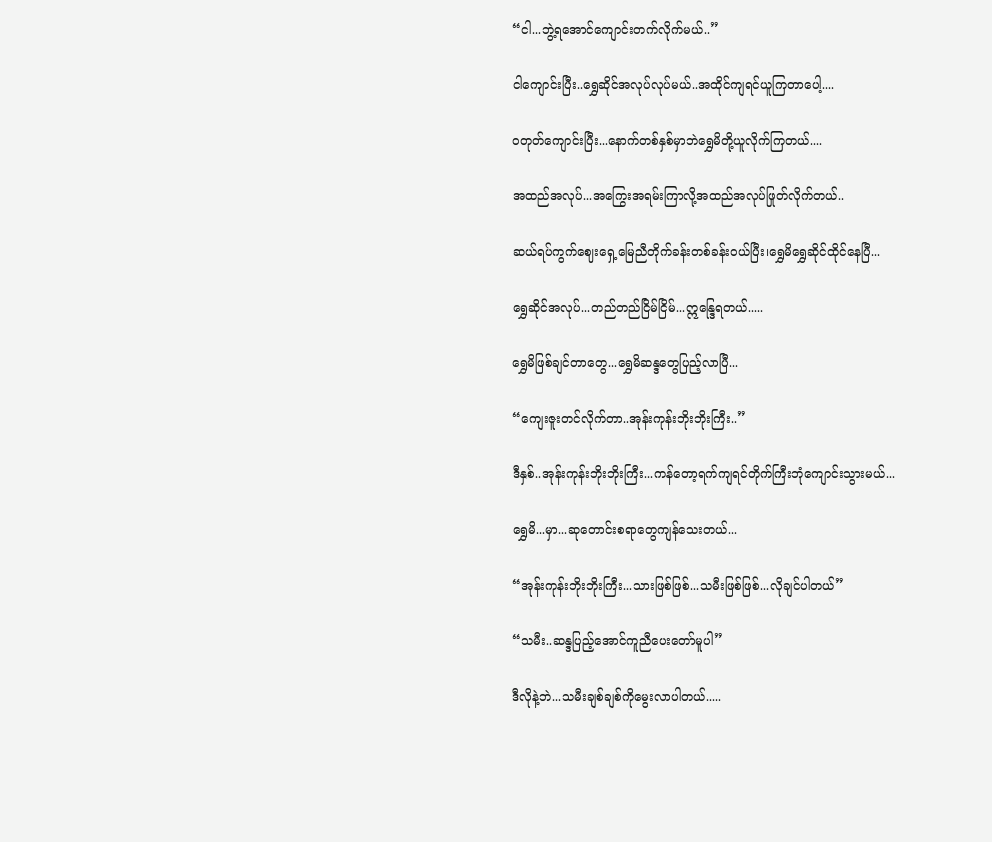“ငါ...ဘွဲ့ရအောင်ကျောင်းတက်လိုက်မယ်..”

ငါကျောင်းပြီး..ရွှေဆိုင်အလုပ်လုပ်မယ်..အထိုင်ကျရင်ယူကြတာပေါ့....

ဝတုတ်ကျောင်းပြီး...နောက်တစ်နှစ်မှာဘဲရွှေမိတို့ယူလိုက်ကြတယ်....

အထည်အလုပ်...အကြွေးအရမ်းကြာလို့အထည်အလုပ်ဖြုတ်လိုက်တယ်..

ဆယ်ရပ်ကွက်ဈေးရှေ့မြေညီတိုက်ခန်းတစ်ခန်းဝယ်ပြီး၊ရွှေမိရွှေဆိုင်ထိုင်နေပြီ...

ရွှေဆိုင်အလုပ်...တည်တည်ငြိမ်ငြိမ်...ဣန္ဒြေရတယ်.....

ရွှေမိဖြစ်ချင်တာတွေ...ရွှေမိဆန္ဒတွေပြည့်လာပြီ...

“ကျေးဇူးတင်လိုက်တာ..အုန်းကုန်းဘိုးဘိုးကြီး..”

ဒီနှစ်..အုန်းကုန်းဘိုးဘိုးကြီး...ကန်တော့ရက်ကျရင်တိုက်ကြီးဘုံကျောင်းသွားမယ်...

ရွှေမိ...မှာ...ဆုတောင်းစရာတွေကျန်သေးတယ်...

“အုန်းကုန်းဘိုးဘိုးကြီး...သားဖြစ်ဖြစ်...သမီးဖြစ်ဖြစ်...လိုချင်ပါတယ်”

“သမီး..ဆန္ဒပြည့်အောင်ကူညီပေးတော်မူပါ”

ဒီလိုနဲ့ဘဲ...သမီးချစ်ချစ်ကိုမွေးလာပါတယ်.....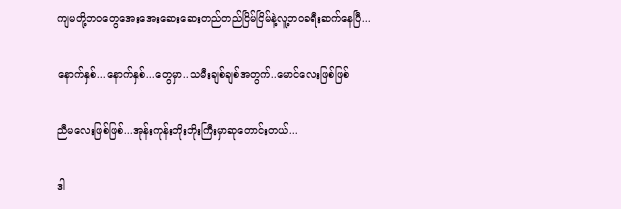ကျမတို့ဘဝတွေအေးအေးဆေးဆေးတည်တည်ငြိမ်ငြိမ်နဲ့လူ့ဘဝခရီးဆက်နေပြီ...

နောက်နှစ်...နောက်နှစ်...တွေမှာ..သမီးချစ်ချစ်အတွက်..မောင်လေးဖြစ်ဖြစ်

ညီမလေးဖြစ်ဖြစ်...အုန်းကုန်းဘိုးဘိုးကြီးမှာဆုတောင်းတယ်...

ဒါ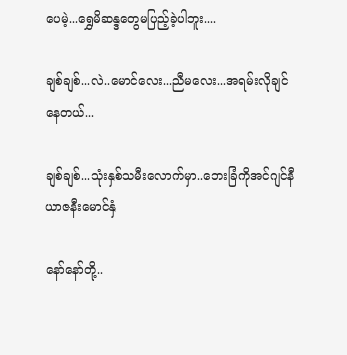ပေမဲ့...ရွှေမိဆန္ဒတွေမပြည့်ခဲ့ပါဘူး....

ချစ်ချစ်...လဲ..မောင်လေး...ညီမလေး...အရမ်းလိုချင်နေတယ်...

ချစ်ချစ်...သုံးနှစ်သမီးလောက်မှာ..ဘေးခြံကိုအင်ဂျင်နီယာဇနီးမောင်နှံ

နော်နော်တို့..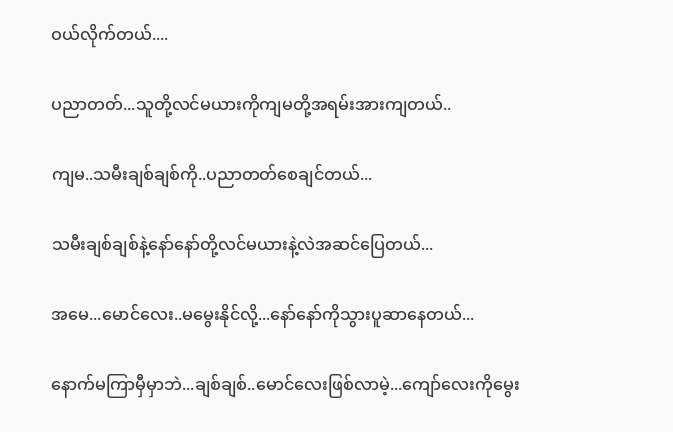ဝယ်လိုက်တယ်....

ပညာတတ်...သူတို့လင်မယားကိုကျမတို့အရမ်းအားကျတယ်..

ကျမ..သမီးချစ်ချစ်ကို..ပညာတတ်စေချင်တယ်...

သမီးချစ်ချစ်နဲ့နော်နော်တို့လင်မယားနဲ့လဲအဆင်ပြေတယ်...

အမေ...မောင်လေး..မမွေးနိုင်လို့...နော်နော်ကိုသွားပူဆာနေတယ်...

နောက်မကြာမှီမှာဘဲ...ချစ်ချစ်..မောင်လေးဖြစ်လာမဲ့...ကျော်လေးကိုမွေး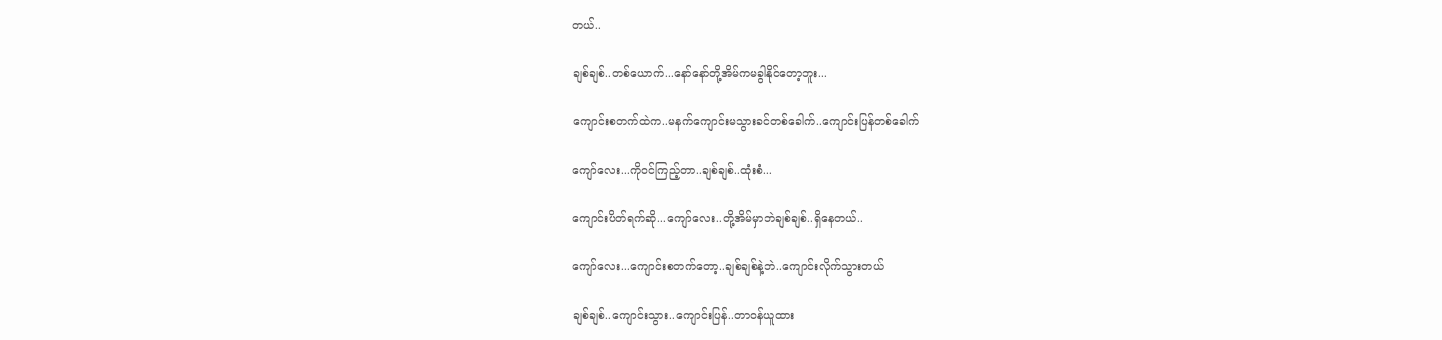တယ်..

ချစ်ချစ်..တစ်ယောက်...နော်နော်တို့အိမ်ကမခွါနိုင်တော့ဘူး...

ကျောင်းစတက်ထဲက..မနက်ကျောင်းမသွားခင်တစ်ခေါက်..ကျောင်းပြန်တစ်ခေါက်

ကျော်လေး...ကိုဝင်ကြည့်တာ..ချစ်ချစ်..ထုံးစံ...

ကျောင်းပိတ်ရက်ဆို...ကျော်လေး..တို့အိမ်မှာဘဲချစ်ချစ်..ရှိနေတယ်..

ကျော်လေး...ကျောင်းစတက်တော့..ချစ်ချစ်နဲ့ဘဲ..ကျောင်းလိုက်သွားတယ်

ချစ်ချစ်..ကျောင်းသွား..ကျောင်းပြန်..တာဝန်ယူထား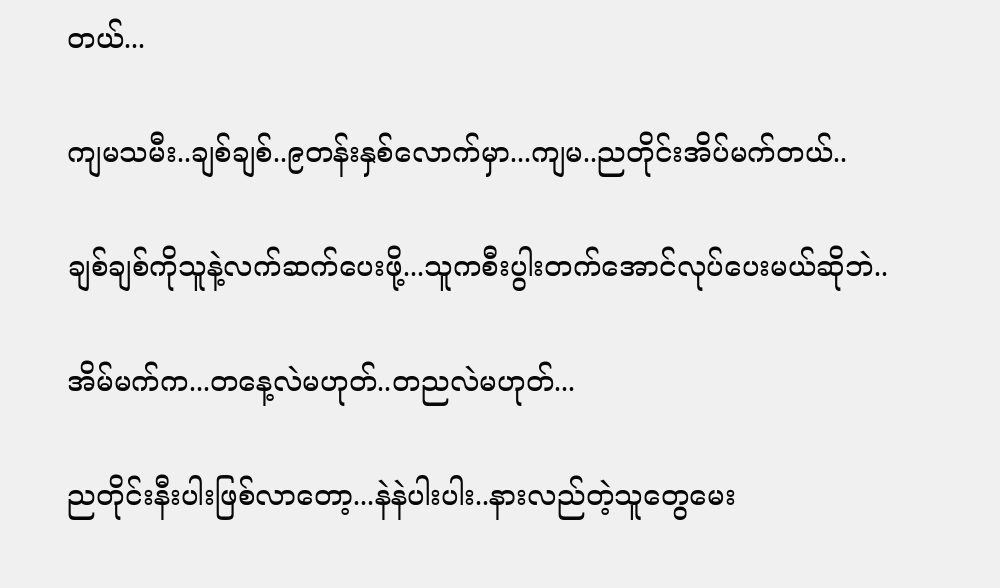တယ်...

ကျမသမီး..ချစ်ချစ်..၉တန်းနှစ်လောက်မှာ...ကျမ..ညတိုင်းအိပ်မက်တယ်..

ချစ်ချစ်ကိုသူနဲ့လက်ဆက်ပေးဖို့...သူကစီးပွါးတက်အောင်လုပ်ပေးမယ်ဆိုဘဲ..

အိမ်မက်က...တနေ့လဲမဟုတ်..တညလဲမဟုတ်...

ညတိုင်းနီးပါးဖြစ်လာတော့...နဲနဲပါးပါး..နားလည်တဲ့သူတွေမေး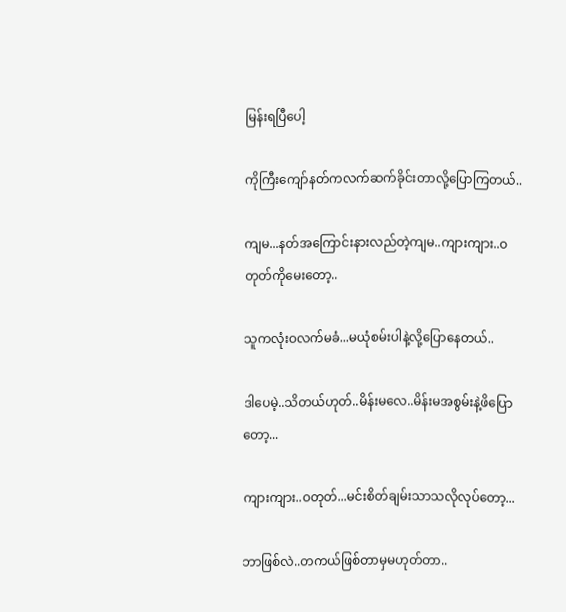မြန်းရပြီပေါ့

ကိုကြီးကျော်နတ်ကလက်ဆက်ခိုင်းတာလို့ပြောကြတယ်..

ကျမ...နတ်အကြောင်းနားလည်တဲ့ကျမ..ကျားကျား..ဝတုတ်ကိုမေးတော့..

သူကလုံးဝလက်မခံ...မယုံစမ်းပါနဲ့လို့ပြောနေတယ်..

ဒါပေမဲ့..သိတယ်ဟုတ်..မိန်းမလေ..မိန်းမအစွမ်းနဲ့ဖိပြောတော့...

ကျားကျား..ဝတုတ်...မင်းစိတ်ချမ်းသာသလိုလုပ်တော့...

ဘာဖြစ်လဲ..တကယ်ဖြစ်တာမှမဟုတ်တာ..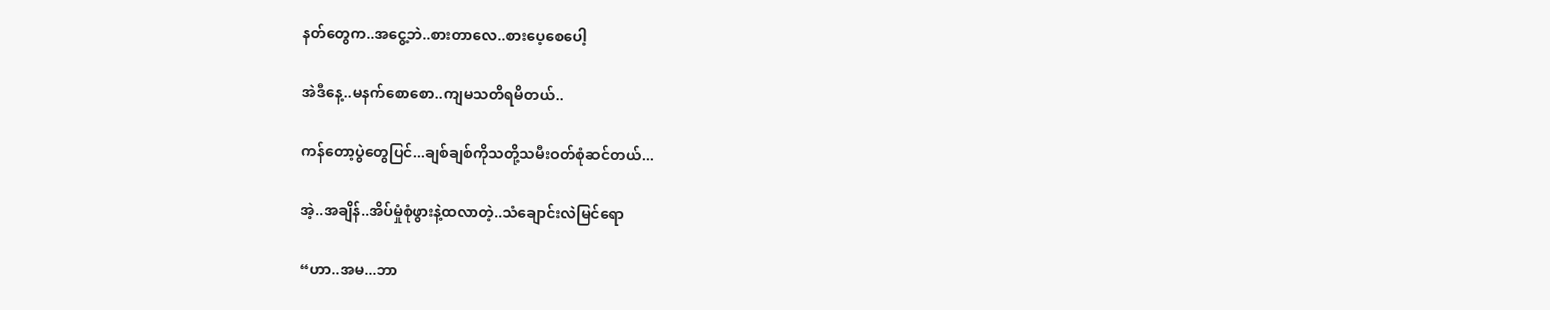နတ်တွေက..အငွေ့ဘဲ..စားတာလေ..စားပေ့စေပေါ့

အဲဒီနေ့..မနက်စောစော..ကျမသတိရမိတယ်..

ကန်တော့ပွဲတွေပြင်...ချစ်ချစ်ကိုသတို့သမီးဝတ်စုံဆင်တယ်...

အဲ့..အချိန်..အိပ်မှုံစုံဖွားနဲ့ထလာတဲ့..သံချောင်းလဲမြင်ရော

“ဟာ..အမ...ဘာ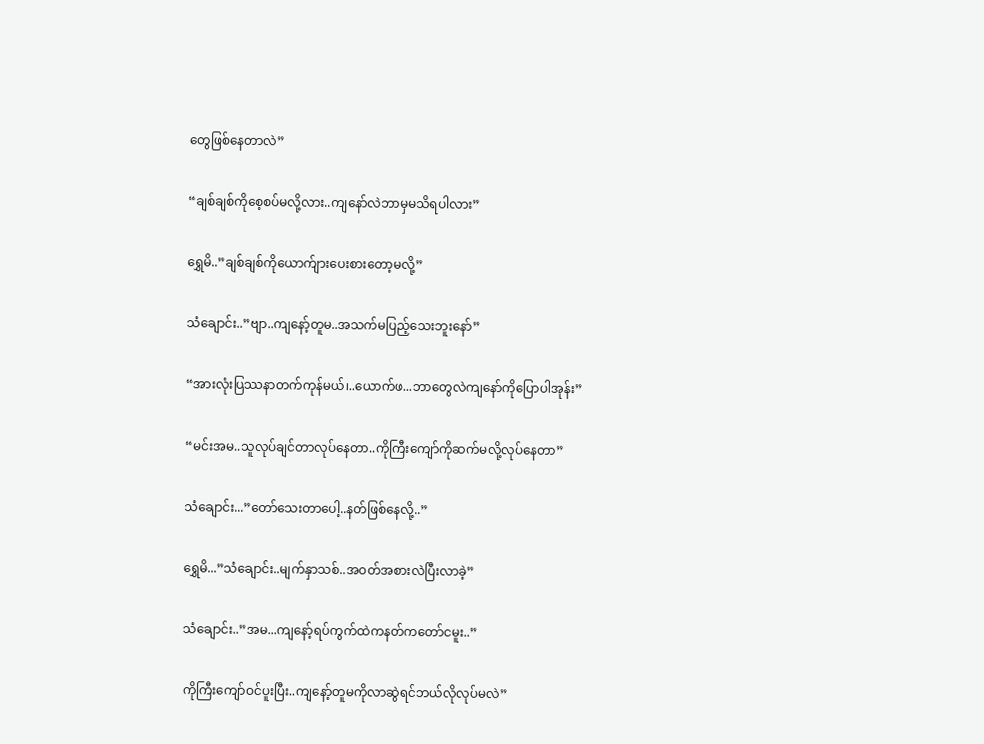တွေဖြစ်နေတာလဲ”

“ချစ်ချစ်ကိုစေ့စပ်မလို့လား..ကျနော်လဲဘာမှမသိရပါလား”

ရွှေမိ..”ချစ်ချစ်ကိုယောက်ျားပေးစားတော့မလို့”

သံချောင်း..”ဗျာ..ကျနော့်တူမ..အသက်မပြည့်သေးဘူးနော်”

“အားလုံးပြဿနာတက်ကုန်မယ်၊..ယောက်ဖ...ဘာတွေလဲကျနော်ကိုပြောပါအုန်း”

“မင်းအမ..သူလုပ်ချင်တာလုပ်နေတာ..ကိုကြီးကျော်ကိုဆက်မလို့လုပ်နေတာ”

သံချောင်း...”တော်သေးတာပေါ့..နတ်ဖြစ်နေလို့..”

ရွှေမိ...”သံချောင်း..မျက်နှာသစ်..အဝတ်အစားလဲပြီးလာခဲ့”

သံချောင်း..”အမ...ကျနော့်ရပ်ကွက်ထဲကနတ်ကတော်ငမူး..”

ကိုကြီးကျော်ဝင်ပူးပြီး..ကျနော့်တူမကိုလာဆွဲရင်ဘယ်လိုလုပ်မလဲ”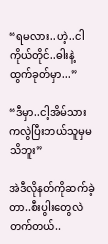“ရမလား..ဟဲ့..ငါကိုယ်တိုင်..ဓါးနဲ့ထွက်ခုတ်မှာ...”

“ဒီမှာ..ငါ့အိမ်သားကလွဲပြီးဘယ်သူမှမသိဘူး”

အဲဒီလိုနတ်ကိုဆက်ခဲ့တာ..စီးပွါးတွေလဲတက်တယ်..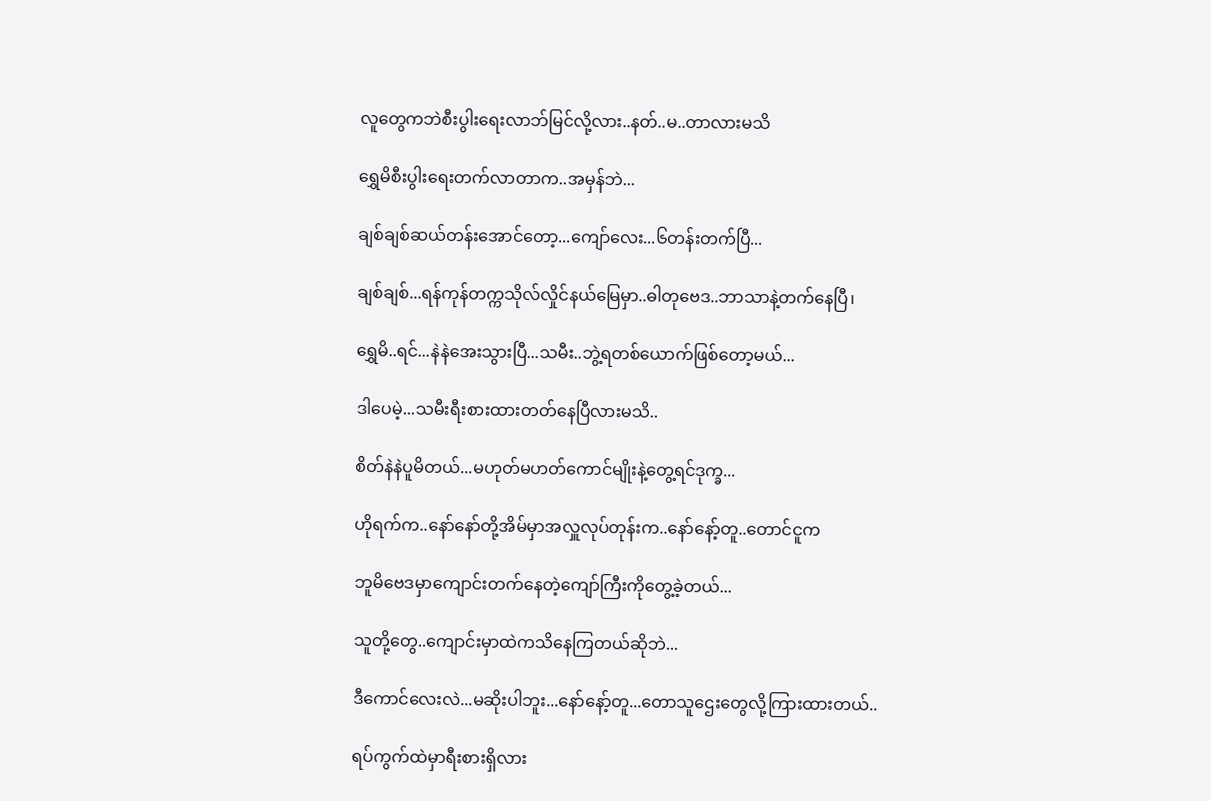လူတွေကဘဲစီးပွါးရေးလာဘ်မြင်လို့လား..နတ်..မ..တာလားမသိ

ရွှေမိစီးပွါးရေးတက်လာတာက..အမှန်ဘဲ...

ချစ်ချစ်ဆယ်တန်းအောင်တော့...ကျော်လေး...၆တန်းတက်ပြီ...

ချစ်ချစ်...ရန်ကုန်တက္ကသိုလ်လှိုင်နယ်မြေမှာ..ဓါတုဗေဒ..ဘာသာနဲ့တက်နေပြီ၊

ရွှေမိ..ရင်...နဲနဲအေးသွားပြီ...သမီး..ဘွဲ့ရတစ်ယောက်ဖြစ်တော့မယ်...

ဒါပေမဲ့...သမီးရီးစားထားတတ်နေပြီလားမသိ..

စိတ်နဲနဲပူမိတယ်...မဟုတ်မဟတ်ကောင်မျိုးနဲ့တွေ့ရင်ဒုက္ခ...

ဟိုရက်က..နော်နော်တို့အိမ်မှာအလှူလုပ်တုန်းက..နော်နော့်တူ..တောင်ငူက

ဘူမိဗေဒမှာကျောင်းတက်နေတဲ့ကျော်ကြီးကိုတွေ့ခဲ့တယ်...

သူတို့တွေ..ကျောင်းမှာထဲကသိနေကြတယ်ဆိုဘဲ...

ဒီကောင်လေးလဲ...မဆိုးပါဘူး...နော်နော့်တူ...တောသူဌေးတွေလို့ကြားထားတယ်..

ရပ်ကွက်ထဲမှာရီးစားရှိလား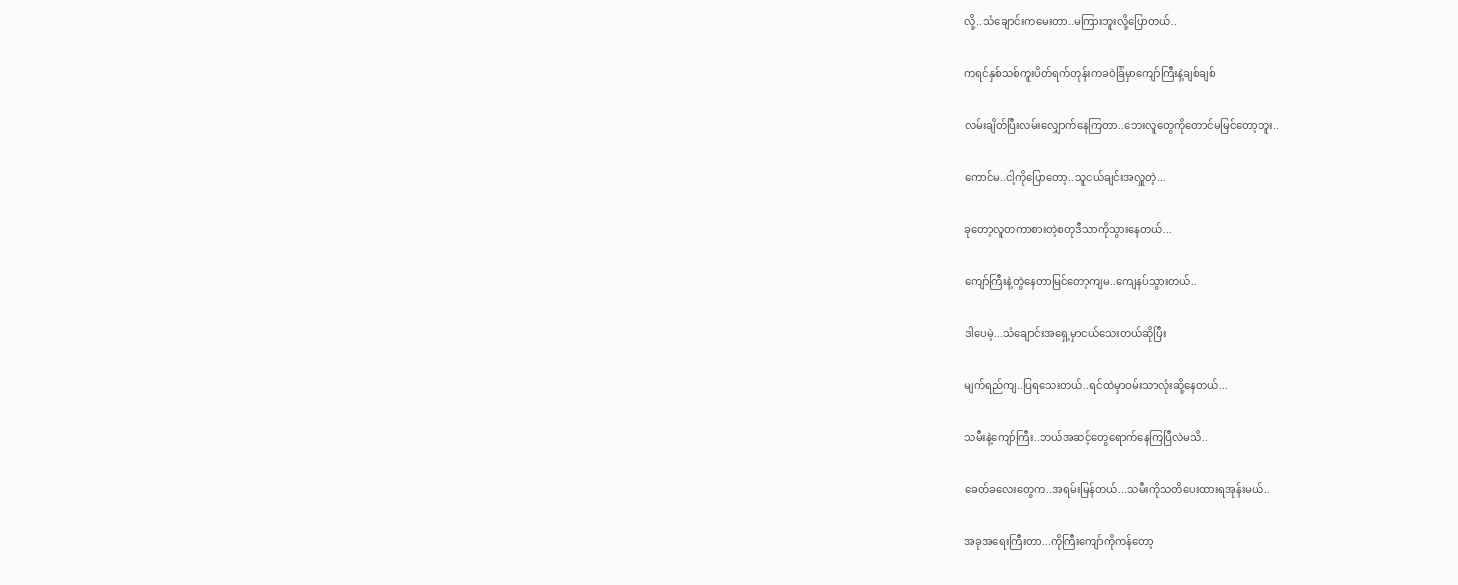လို့..သံချောင်းကမေးတာ..မကြားဘူးလို့ပြောတယ်..

ကရင်နှစ်သစ်ကူးပိတ်ရက်တုန်းကခဝဲခြံမှာကျော်ကြီးနဲ့ချစ်ချစ်

လမ်းချိတ်ပြီးလမ်းလျှောက်နေကြတာ..ဘေးလူတွေကိုတောင်မမြင်တော့ဘူး..

ကောင်မ..ငါ့ကိုပြောတော့..သူငယ်ချင်းအလှူတဲ့...

ခုတော့လူတကာစားတဲ့စတုဒီသာကိုသွားနေတယ်...

ကျော်ကြီးနဲ့တွဲနေတာမြင်တော့ကျမ..ကျေနပ်သွားတယ်..

ဒါပေမဲ့...သံချောင်းအရှေ့မှာငယ်သေးတယ်ဆိုပြီး

မျက်ရည်ကျ..ပြရသေးတယ်..ရင်ထဲမှာဝမ်းသာလုံးဆို့နေတယ်...

သမီးနဲ့ကျော်ကြီး..ဘယ်အဆင့်တွေရောက်နေကြပြီလဲမသိ..

ခေတ်ခလေးတွေက..အရမ်းမြန်တယ်...သမီးကိုသတိပေးထားရအုန်းမယ်..

အခုအရေးကြီးတာ...ကိုကြီးကျော်ကိုကန်တော့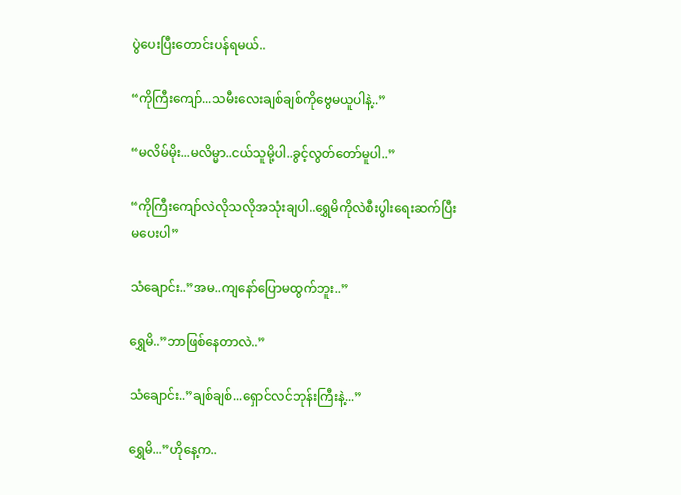ပွဲပေးပြီးတောင်းပန်ရမယ်..

“ကိုကြီးကျော်...သမီးလေးချစ်ချစ်ကိုဗွေမယူပါနဲ့..”

“မလိမ်မိုး...မလိမ္မာ..ငယ်သူမို့ပါ..ခွင့်လွတ်တော်မူပါ..”

“ကိုကြီးကျော်လဲလိုသလိုအသုံးချပါ..ရွှေမိကိုလဲစီးပွါးရေးဆက်ပြီးမပေးပါ”

သံချောင်း..”အမ..ကျနော်ပြောမထွက်ဘူး..”

ရွှေမိ..”ဘာဖြစ်နေတာလဲ..”

သံချောင်း..”ချစ်ချစ်...ရှောင်လင်ဘုန်းကြီးနဲ့...”

ရွှေမိ...”ဟိုနေ့က..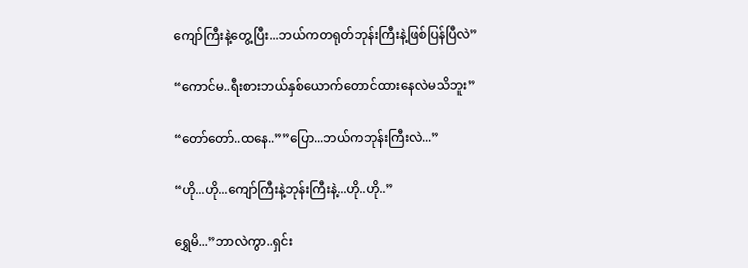ကျော်ကြီးနဲ့တွေ့ပြီး...ဘယ်ကတရုတ်ဘုန်းကြီးနဲ့ဖြစ်ပြန်ပြီလဲ”

“ကောင်မ..ရီးစားဘယ်နှစ်ယောက်တောင်ထားနေလဲမသိဘူး”

“တော်တော်..ထနေ..””ပြော...ဘယ်ကဘုန်းကြီးလဲ...”

“ဟို...ဟို...ကျော်ကြီးနဲ့ဘုန်းကြီးနဲ့...ဟို..ဟို..”

ရွှေမိ...”ဘာလဲကွာ..ရှင်း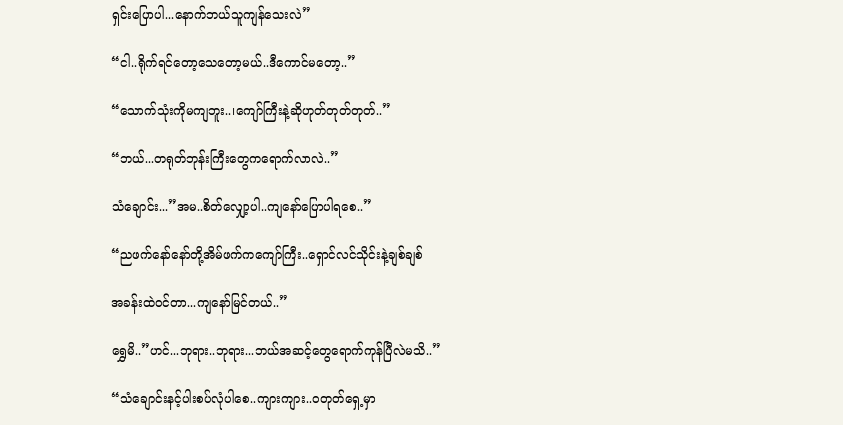ရှင်းပြောပါ...နောက်ဘယ်သူကျန်သေးလဲ”

“ငါ..ရိုက်ရင်တော့သေတော့မယ်..ဒီကောင်မတော့..”

“သောက်သုံးကိုမကျဘူး..၊ကျော်ကြီးနဲ့ဆိုဟုတ်တုတ်တုတ်..”

“ဘယ်...တရုတ်ဘုန်းကြီးတွေကရောက်လာလဲ..”

သံချောင်း...”အမ..စိတ်လျှော့ပါ..ကျနော်ပြောပါရစေ..”

“ညဖက်နော်နော်တို့အိမ်ဖက်ကကျော်ကြီး..ရှောင်လင်သိုင်းနဲ့ချစ်ချစ်

အခန်းထဲဝင်တာ...ကျနော်မြင်တယ်..”

ရွှေမိ..”ဟင်...ဘုရား..ဘုရား...ဘယ်အဆင့်တွေရောက်ကုန်ပြီလဲမသိ..”

“သံချောင်းနင့်ပါးစပ်လုံပါစေ..ကျားကျား..ဝတုတ်ရှေ့မှာ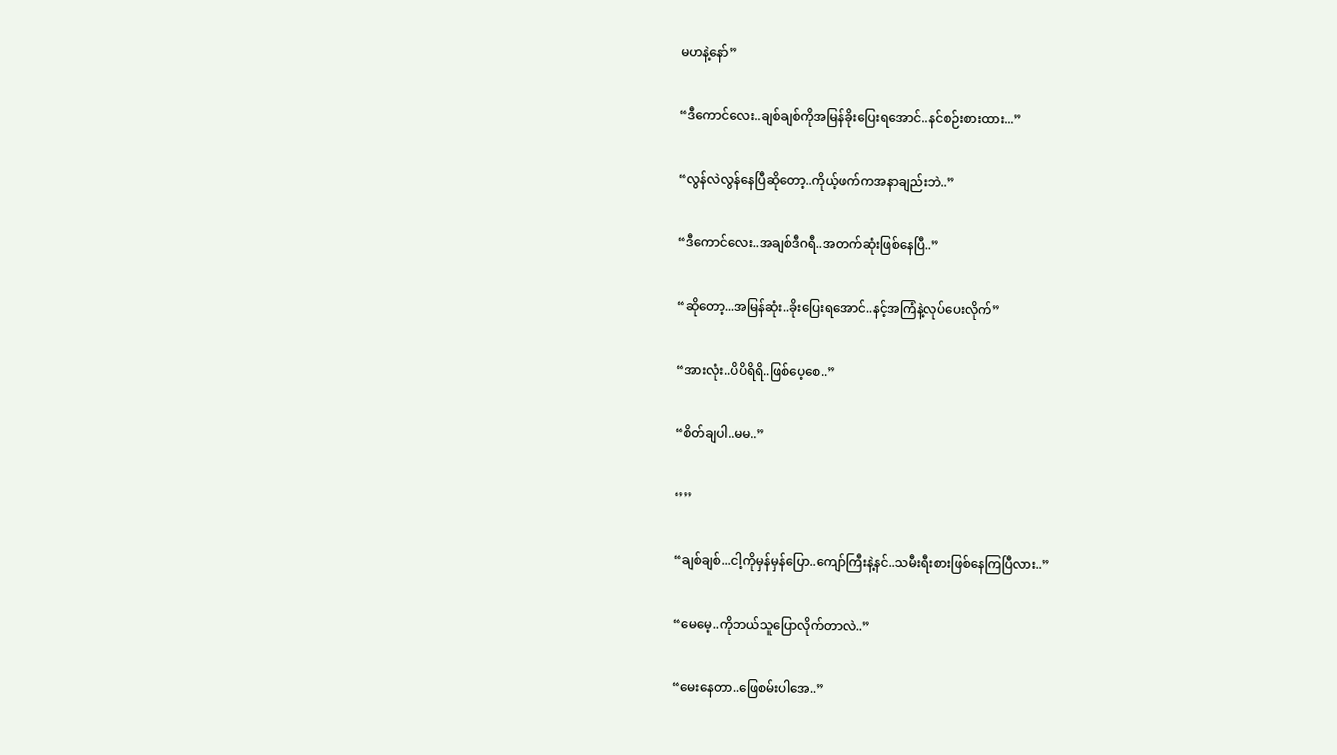မဟနဲ့နော်”

“ဒီကောင်လေး..ချစ်ချစ်ကိုအမြန်ခိုးပြေးရအောင်..နင်စဉ်းစားထား...”

“လွန်လဲလွန်နေပြီဆိုတော့..ကိုယ့်ဖက်ကအနာချည်းဘဲ..”

“ဒီကောင်လေး..အချစ်ဒီဂရီ..အတက်ဆုံးဖြစ်နေပြီ..”

“ဆိုတော့...အမြန်ဆုံး..ခိုးပြေးရအောင်..နင့်အကြံနဲ့လုပ်ပေးလိုက်”

“အားလုံး..ပိပိရိရိ..ဖြစ်ပေ့စေ..”

“စိတ်ချပါ..မမ..”

‘’’’

“ချစ်ချစ်...ငါ့ကိုမှန်မှန်ပြော..ကျော်ကြီးနဲ့နင်..သမီးရီးစားဖြစ်နေကြပြီလား..”

“မေမေ့..ကိုဘယ်သူပြောလိုက်တာလဲ..”

“မေးနေတာ..ဖြေစမ်းပါအေ..”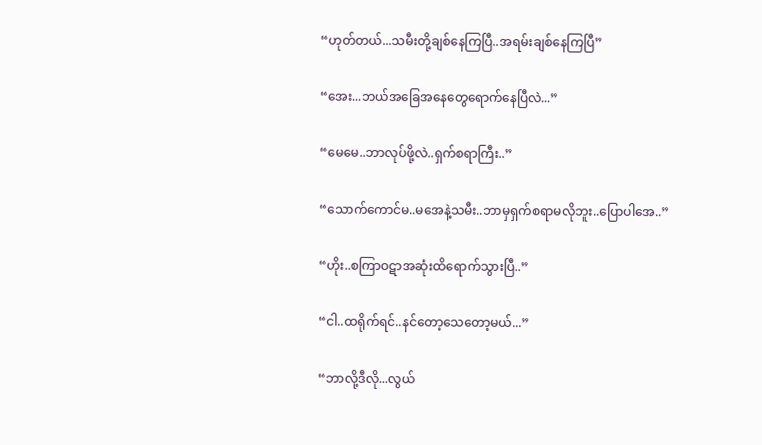“ဟုတ်တယ်...သမီးတို့ချစ်နေကြပြီ..အရမ်းချစ်နေကြပြီ”

“အေး...ဘယ်အခြေအနေတွေရောက်နေပြီလဲ...”

“မေမေ..ဘာလုပ်ဖို့လဲ..ရှက်စရာကြီး..”

“သောက်ကောင်မ..မအေနဲ့သမီး..ဘာမှရှက်စရာမလိုဘူး..ပြောပါအေ..”

“ဟိုး..စကြာဝဋာအဆုံးထိရောက်သွားပြီ..”

“ငါ..ထရိုက်ရင်..နင်တော့သေတော့မယ်...”

“ဘာလို့ဒီလို...လွယ်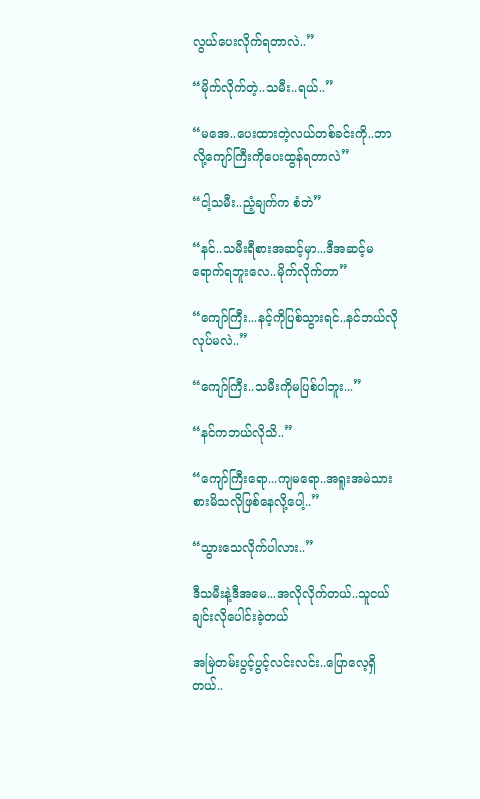လွယ်ပေးလိုက်ရတာလဲ..”

“မိုက်လိုက်တဲ့..သမီး..ရယ်..”

“မအေ..ပေးထားတဲ့လယ်တစ်ခင်းကို..ဘာလို့ကျော်ကြီးကိုပေးထွန်ရတာလဲ”

“ငါ့သမီး..ညံ့ချက်က စံဘဲ”

“နင်..သမီးရီစားအဆင့်မှာ...ဒီအဆင့်မရောက်ရဘူးလေ..မိုက်လိုက်တာ”

“ကျော်ကြီး...နင့်ကိုပြစ်သွားရင်..နင်ဘယ်လိုလုပ်မလဲ..”

“ကျော်ကြီး..သမီးကိုမပြစ်ပါဘူး...”

“နင်ကဘယ်လိုသိ..”

“ကျော်ကြီးရော...ကျမရော..အရူးအမဲသားစားမိသလိုဖြစ်နေလို့ပေါ့..”

“သွားသေလိုက်ပါလား..”

ဒီသမီးနဲ့ဒီအမေ...အလိုလိုက်တယ်..သူငယ်ချင်းလိုပေါင်းခဲ့တယ်

အမြဲတမ်းပွင့်ပွင့်လင်းလင်း..ပြောလေ့ရှိတယ်..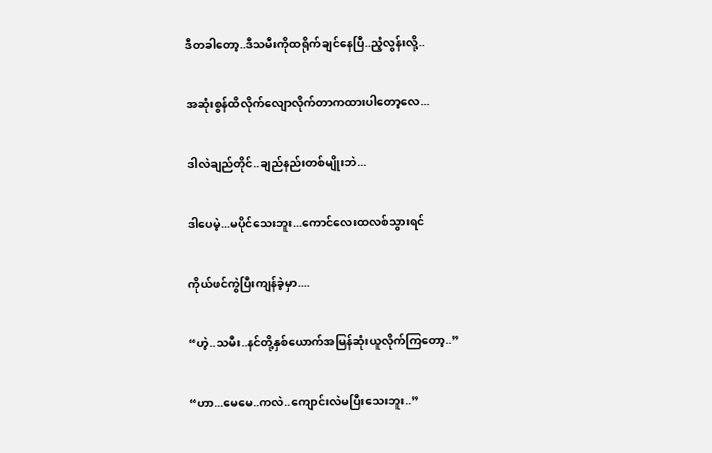ဒီတခါတော့..ဒီသမီးကိုထရိုက်ချင်နေပြီ..ညံ့လွန်းလို့..

အဆုံးစွန်ထိလိုက်လျောလိုက်တာကထားပါတော့လေ...

ဒါလဲချည်တိုင်..ချည်နည်းတစ်မျိုးဘဲ...

ဒါပေမဲ့...မပိုင်သေးဘူး...ကောင်လေးထလစ်သွားရင်

ကိုယ်ဖင်ကွဲပြီးကျန်ခဲ့မှာ....

“ဟဲ့..သမီး..နင်တို့နှစ်ယောက်အမြန်ဆုံးယူလိုက်ကြတော့..”

“ဟာ...မေမေ..ကလဲ..ကျောင်းလဲမပြီးသေးဘူး..”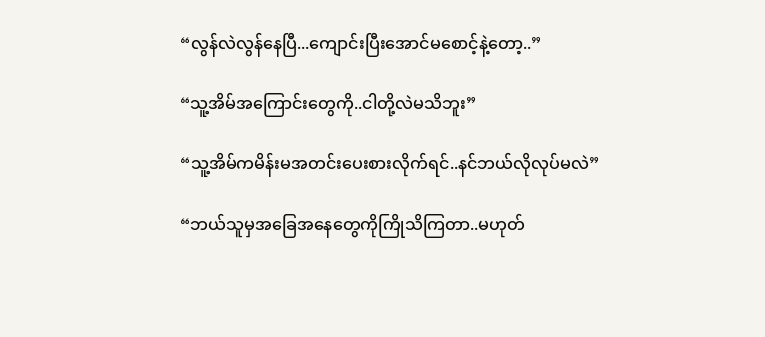“လွန်လဲလွန်နေပြီ...ကျောင်းပြီးအောင်မစောင့်နဲ့တော့..”

“သူ့အိမ်အကြောင်းတွေကို..ငါတို့လဲမသိဘူး”

“သူ့အိမ်ကမိန်းမအတင်းပေးစားလိုက်ရင်..နင်ဘယ်လိုလုပ်မလဲ”

“ဘယ်သူမှအခြေအနေတွေကိုကြိုသိကြတာ..မဟုတ်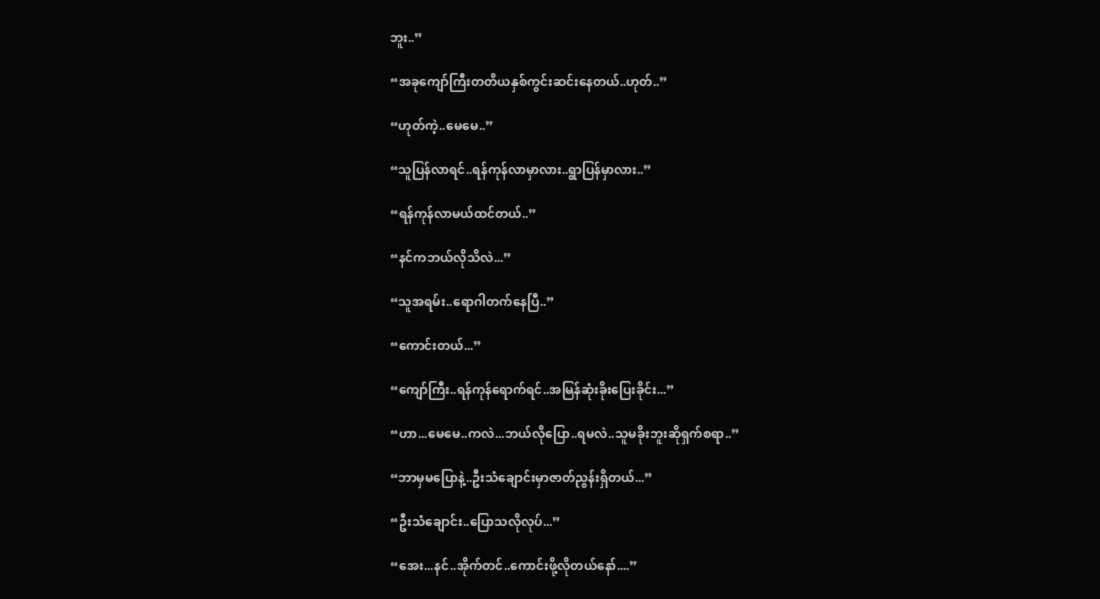ဘူး..”

“အခုကျော်ကြီးတတိယနှစ်ကွင်းဆင်းနေတယ်..ဟုတ်..”

“ဟုတ်ကဲ့..မေမေ..”

“သူပြန်လာရင်..ရန်ကုန်လာမှာလား..ရွာပြန်မှာလား..”

“ရန်ကုန်လာမယ်ထင်တယ်..”

“နင်ကဘယ်လိုသိလဲ...”

“သူအရမ်း..ရောဂါတက်နေပြီ..”

“ကောင်းတယ်...”

“ကျော်ကြီး..ရန်ကုန်ရောက်ရင်..အမြန်ဆုံးခိုးပြေးခိုင်း...”

“ဟာ...မေမေ..ကလဲ...ဘယ်လိုပြော..ရမလဲ..သူမခိုးဘူးဆိုရှက်စရာ..”

“ဘာမှမပြောနဲ့..ဦးသံချောင်းမှာဇာတ်ညွန်းရှိတယ်...”

“ဦးသံချောင်း..ပြောသလိုလုပ်...”

“အေး...နင်..အိုက်တင်..ကောင်းဖို့လိုတယ်နော်....”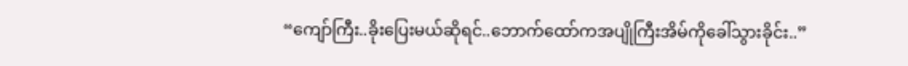“ကျော်ကြီး..ခိုးပြေးမယ်ဆိုရင်..ဘောက်ထော်ကအပျိုကြီးအိမ်ကိုခေါ်သွားခိုင်း..”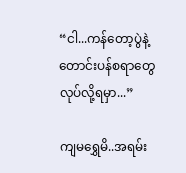“ငါ...ကန်တော့ပွဲနဲ့တောင်းပန်စရာတွေလုပ်လို့ရမှာ...”

ကျမရွှေမိ..အရမ်း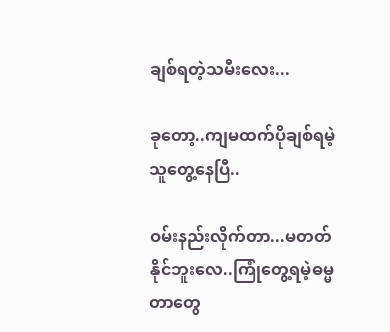ချစ်ရတဲ့သမီးလေး...

ခုတော့..ကျမထက်ပိုချစ်ရမဲ့သူတွေ့နေပြီ..

ဝမ်းနည်းလိုက်တာ...မတတ်နိုင်ဘူးလေ..ကြုံတွေ့ရမဲ့ဓမ္မတာတွေ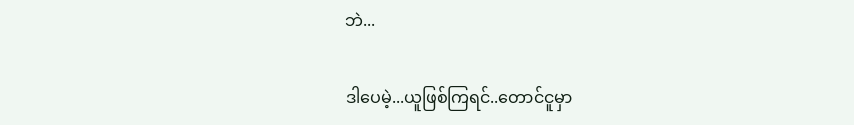ဘဲ...

ဒါပေမဲ့...ယူဖြစ်ကြရင်..တောင်ငူမှာ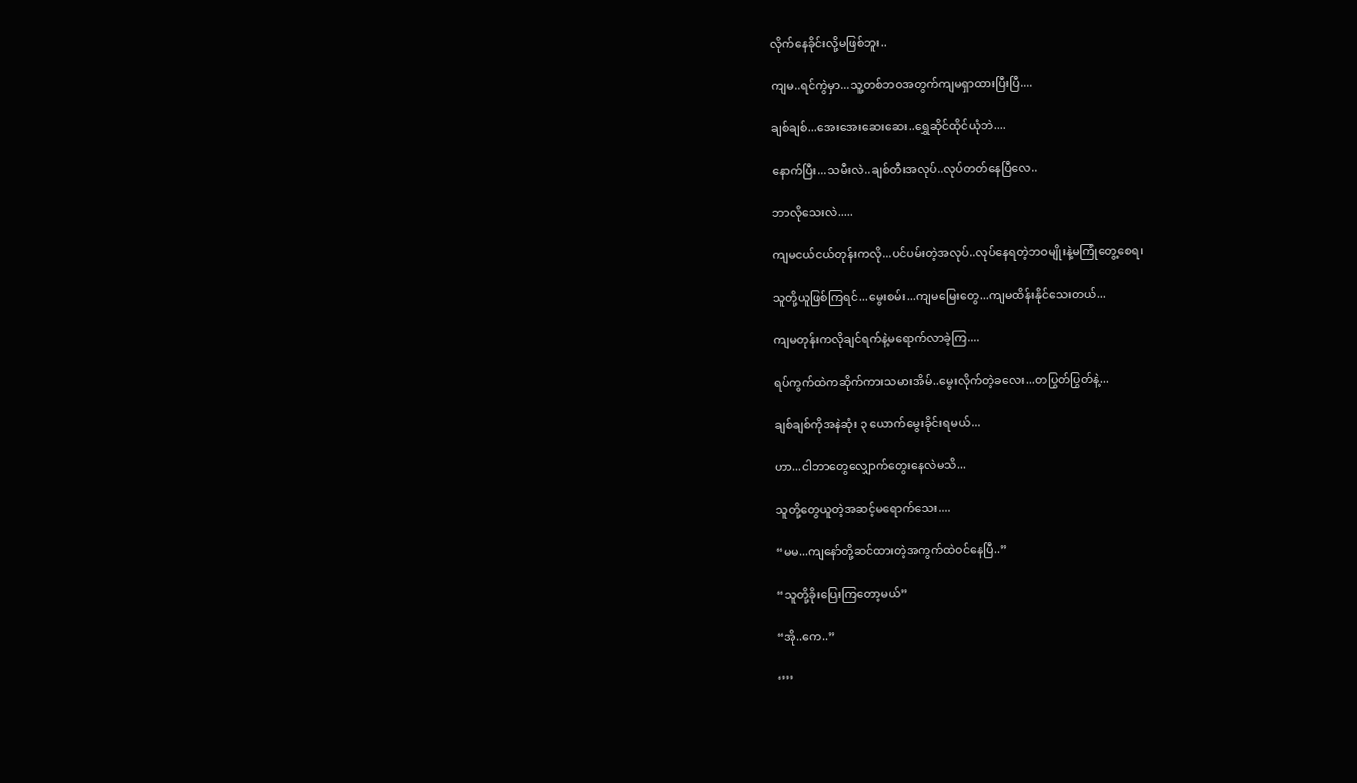လိုက်နေခိုင်းလို့မဖြစ်ဘူး..

ကျမ..ရင်ကွဲမှာ...သူ့တစ်ဘဝအတွက်ကျမရှာထားပြီးပြီ....

ချစ်ချစ်...အေးအေးဆေးဆေး..ရွှေဆိုင်ထိုင်ယုံဘဲ....

နောက်ပြီး...သမီးလဲ..ချစ်တီးအလုပ်..လုပ်တတ်နေပြီလေ..

ဘာလိုသေးလဲ.....

ကျမငယ်ငယ်တုန်းကလို...ပင်ပမ်းတဲ့အလုပ်..လုပ်နေရတဲ့ဘဝမျိုးနဲ့မကြုံတွေ့စေရ၊

သူတို့ယူဖြစ်ကြရင်...မွေးစမ်း...ကျမမြေးတွေ...ကျမထိန်းနိုင်သေးတယ်...

ကျမတုန်းကလိုချင်ရက်နဲ့မရောက်လာခဲ့ကြ....

ရပ်ကွက်ထဲကဆိုက်ကားသမားအိမ်..မွေးလိုက်တဲ့ခလေး...တပြွတ်ပြွတ်နဲ့...

ချစ်ချစ်ကိုအနဲဆုံး ၃ ယောက်မွေးခိုင်းရမယ်...

ဟာ...ငါဘာတွေလျှောက်တွေးနေလဲမသိ...

သူတို့တွေယူတဲ့အဆင့်မရောက်သေး....

“မမ...ကျနော်တို့ဆင်ထားတဲ့အကွက်ထဲဝင်နေပြီ..”

“သူတို့ခိုးပြေးကြတော့မယ်”

“အို..ကေ..”

‘’’’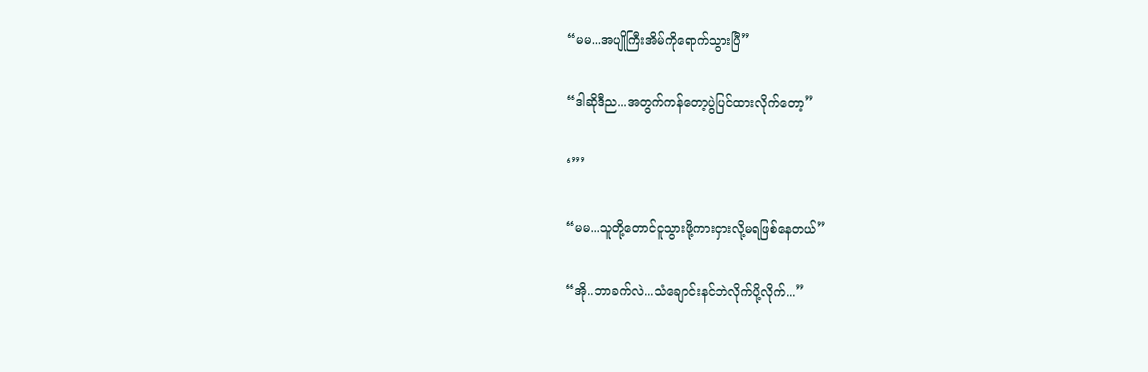“မမ...အပျိုကြီးအိမ်ကိုရောက်သွားပြီ”

“ဒါဆိုဒီည...အတွက်ကန်တော့ပွဲပြင်ထားလိုက်တော့”

‘’’’

“မမ...သူတို့တောင်ငူသွားဖို့ကားငှားလို့မရဖြစ်နေတယ်”

“အို..ဘာခက်လဲ...သံချောင်းနင်ဘဲလိုက်ပို့လိုက်...”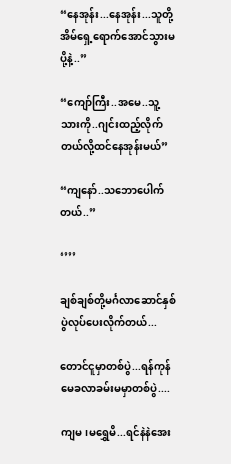“နေအုန်း...နေအုန်း...သူတို့အိမ်ရှေ့ရောက်အောင်သွားမပို့နဲ့..”

“ကျော်ကြီး..အမေ..သူ့သားကို..ဂျင်းထည့်လိုက်တယ်လို့ထင်နေအုန်းမယ်”

“ကျနော်..သဘောပေါက်တယ်..”

‘’’’

ချစ်ချစ်တို့မင်္ဂလာဆောင်နှစ်ပွဲလုပ်ပေးလိုက်တယ်...

တောင်ငူမှာတစ်ပွဲ...ရန်ကုန်မေခလာခမ်းမမှာတစ်ပွဲ....

ကျမ၊မရွှေမိ...ရင်နဲနဲအေး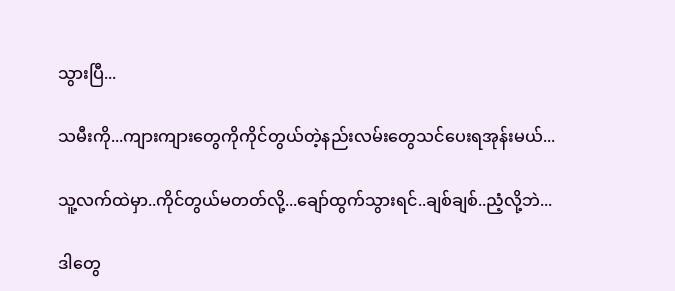သွားပြီ...

သမီးကို...ကျားကျားတွေကိုကိုင်တွယ်တဲ့နည်းလမ်းတွေသင်ပေးရအုန်းမယ်...

သူ့လက်ထဲမှာ..ကိုင်တွယ်မတတ်လို့...ချော်ထွက်သွားရင်..ချစ်ချစ်..ညံ့လို့ဘဲ...

ဒါတွေ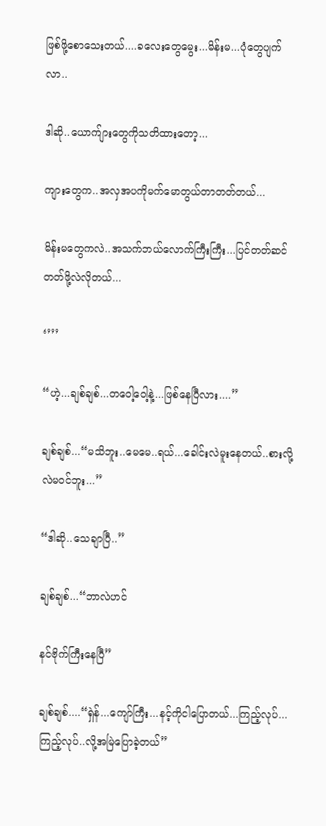ဖြစ်ဖို့စောသေးတယ်....ခလေးတွေမွေး...မိန်းမ...ပုံတွေပျက်လာ..

ဒါဆို..ယောက်ျားတွေကိုသတိထားတော့...

ကျားတွေက..အလှအပကိုမက်မောတွယ်တာတတ်တယ်...

မိန်းမတွေကလဲ..အသက်ဘယ်လောက်ကြီးကြီး...ပြင်တတ်ဆင်တတ်ဖို့လဲလိုတယ်...

‘’’’

“ဟဲ့...ချစ်ချစ်...တဝေါ့ဝေါ့နဲ့...ဖြစ်နေပြီလား....”

ချစ်ချစ်...“မသိဘူး..မေမေ..ရယ်...ခေါင်းလဲမူးနေတယ်..စားလို့လဲမဝင်ဘူး...”

“ဒါဆို..သေချာပြီ..”

ချစ်ချစ်...“ဘာလဲဟင်

နင်ဗိုက်ကြီးနေပြီ”

ချစ်ချစ်....“ရှဲန်...ကျော်ကြီး...နင့်ကိုငါပြောတယ်...ကြည့်လုပ်...ကြည့်လုပ်..လို့အမြဲပြောခဲ့တယ်”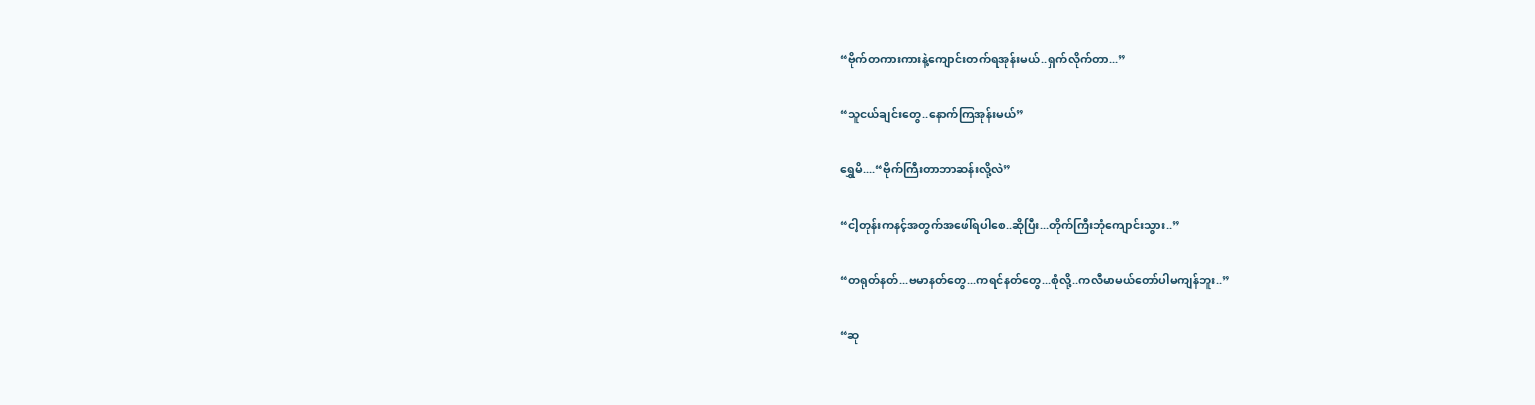“ဗိုက်တကားကားနဲ့ကျောင်းတက်ရအုန်းမယ်..ရှက်လိုက်တာ...”

“သူငယ်ချင်းတွေ..နောက်ကြအုန်းမယ်”

ရွှေမိ....“ဗိုက်ကြီးတာဘာဆန်းလို့လဲ”

“ငါ့တုန်းကနင့်အတွက်အဖေါ်ရပါစေ..ဆိုပြီး...တိုက်ကြီးဘုံကျောင်းသွား..”

“တရုတ်နတ်...ဗမာနတ်တွေ...ကရင်နတ်တွေ...စုံလို့..ကလီမာမယ်တော်ပါမကျန်ဘူး..”

“ဆု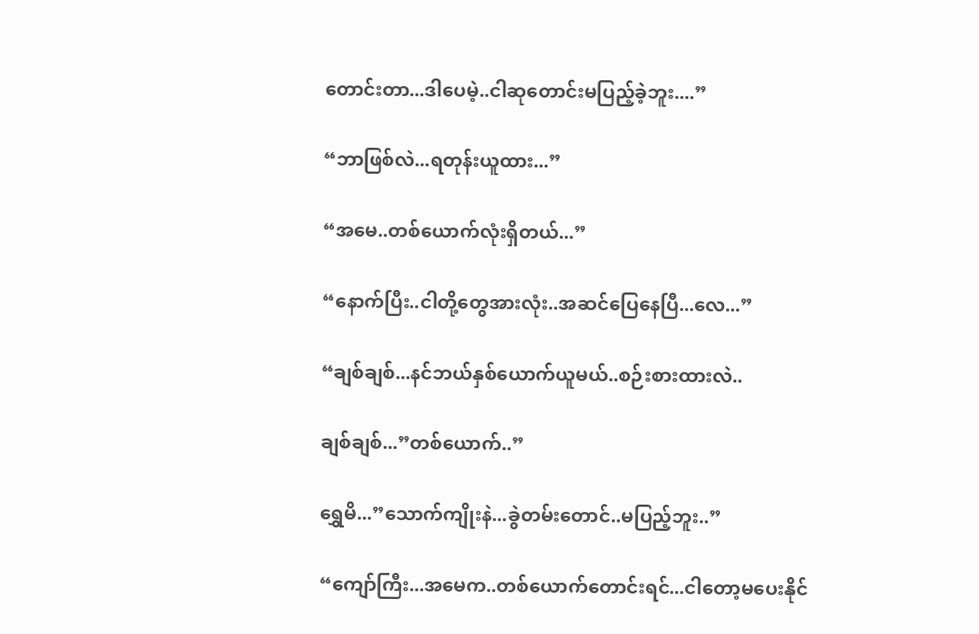တောင်းတာ...ဒါပေမဲ့..ငါဆုတောင်းမပြည့်ခဲ့ဘူး....”

“ဘာဖြစ်လဲ...ရတုန်းယူထား...”

“အမေ..တစ်ယောက်လုံးရှိတယ်...”

“နောက်ပြီး..ငါတို့တွေအားလုံး..အဆင်ပြေနေပြီ...လေ...”

“ချစ်ချစ်...နင်ဘယ်နှစ်ယောက်ယူမယ်..စဉ်းစားထားလဲ..

ချစ်ချစ်...”တစ်ယောက်..”

ရွှေမိ...”သောက်ကျိုးနဲ...ခွဲတမ်းတောင်..မပြည့်ဘူး..”

“ကျော်ကြီး...အမေက..တစ်ယောက်တောင်းရင်...ငါတော့မပေးနိုင်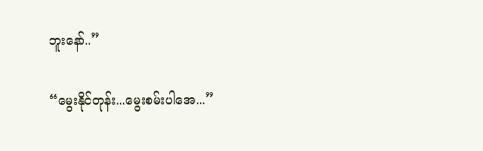ဘူးနော်..”

“မွေးနိုင်တုန်း...မွေးစမ်းပါအေ...”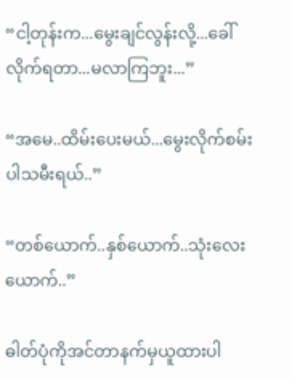“ငါ့တုန်းက...မွေးချင်လွန်းလို့...ခေါ်လိုက်ရတာ...မလာကြဘူး...”

“အမေ..ထိမ်းပေးမယ်...မွေးလိုက်စမ်းပါသမီးရယ်..”

“တစ်ယောက်..နှစ်ယောက်..သုံးလေးယောက်..”

ဓါတ်ပုံကိုအင်တာနက်မှယူထားပါ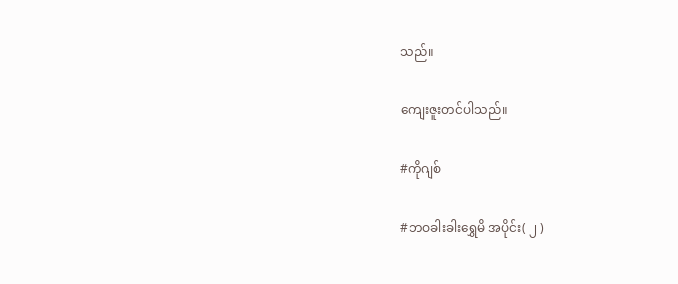သည်။

ကျေးဇူးတင်ပါသည်။

#ကိုဂျစ်

#ဘဝခါးခါးရွှေမိ အပိုင်း( ၂ )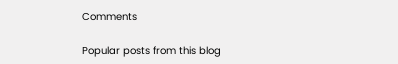Comments

Popular posts from this blog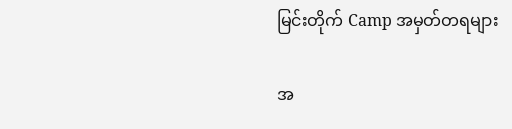မြင်းတိုက် Camp အမှတ်တရများ

အ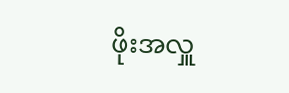ဖိုးအလှူ